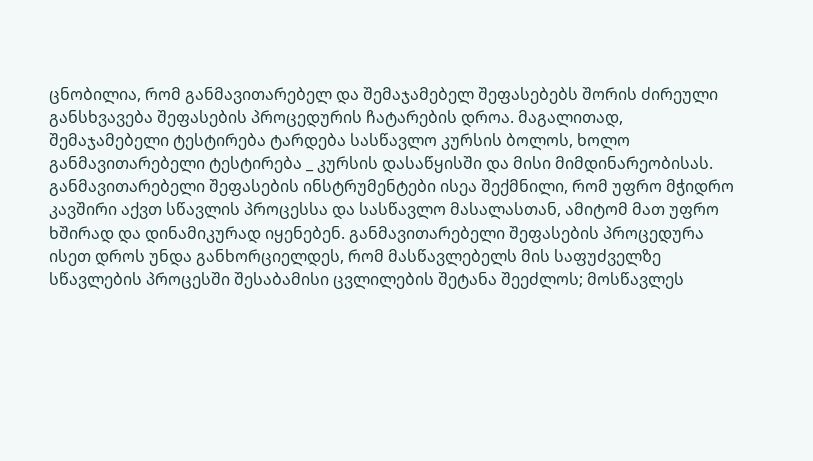ცნობილია, რომ განმავითარებელ და შემაჯამებელ შეფასებებს შორის ძირეული განსხვავება შეფასების პროცედურის ჩატარების დროა. მაგალითად, შემაჯამებელი ტესტირება ტარდება სასწავლო კურსის ბოლოს, ხოლო განმავითარებელი ტესტირება _ კურსის დასაწყისში და მისი მიმდინარეობისას. განმავითარებელი შეფასების ინსტრუმენტები ისეა შექმნილი, რომ უფრო მჭიდრო კავშირი აქვთ სწავლის პროცესსა და სასწავლო მასალასთან, ამიტომ მათ უფრო ხშირად და დინამიკურად იყენებენ. განმავითარებელი შეფასების პროცედურა ისეთ დროს უნდა განხორციელდეს, რომ მასწავლებელს მის საფუძველზე სწავლების პროცესში შესაბამისი ცვლილების შეტანა შეეძლოს; მოსწავლეს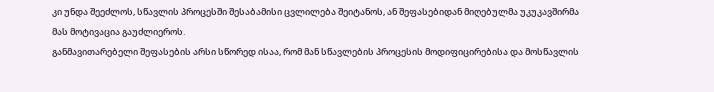კი უნდა შეეძლოს, სწავლის პროცესში შესაბამისი ცვლილება შეიტანოს, ან შეფასებიდან მიღებულმა უკუკავშირმა მას მოტივაცია გაუძლიეროს.
განმავითარებელი შეფასების არსი სწორედ ისაა, რომ მან სწავლების პროცესის მოდიფიცირებისა და მოსწავლის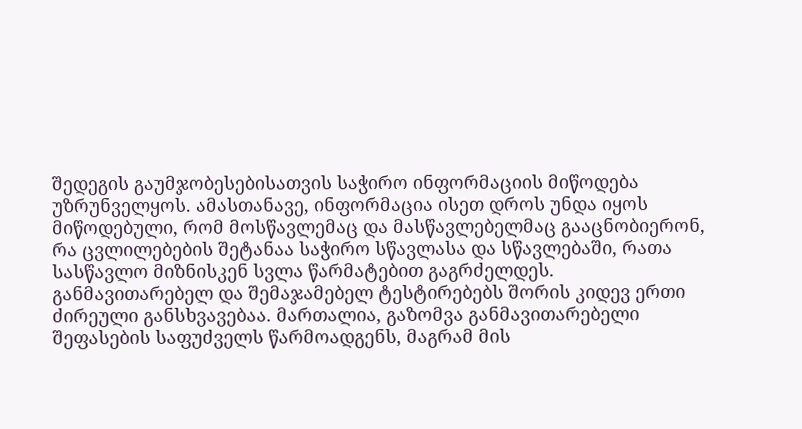შედეგის გაუმჯობესებისათვის საჭირო ინფორმაციის მიწოდება უზრუნველყოს. ამასთანავე, ინფორმაცია ისეთ დროს უნდა იყოს მიწოდებული, რომ მოსწავლემაც და მასწავლებელმაც გააცნობიერონ, რა ცვლილებების შეტანაა საჭირო სწავლასა და სწავლებაში, რათა სასწავლო მიზნისკენ სვლა წარმატებით გაგრძელდეს.
განმავითარებელ და შემაჯამებელ ტესტირებებს შორის კიდევ ერთი ძირეული განსხვავებაა. მართალია, გაზომვა განმავითარებელი შეფასების საფუძველს წარმოადგენს, მაგრამ მის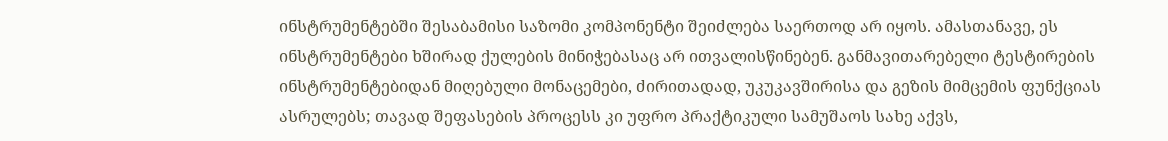ინსტრუმენტებში შესაბამისი საზომი კომპონენტი შეიძლება საერთოდ არ იყოს. ამასთანავე, ეს ინსტრუმენტები ხშირად ქულების მინიჭებასაც არ ითვალისწინებენ. განმავითარებელი ტესტირების ინსტრუმენტებიდან მიღებული მონაცემები, ძირითადად, უკუკავშირისა და გეზის მიმცემის ფუნქციას ასრულებს; თავად შეფასების პროცესს კი უფრო პრაქტიკული სამუშაოს სახე აქვს,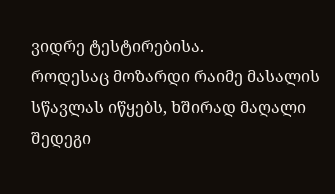ვიდრე ტესტირებისა.
როდესაც მოზარდი რაიმე მასალის სწავლას იწყებს, ხშირად მაღალი შედეგი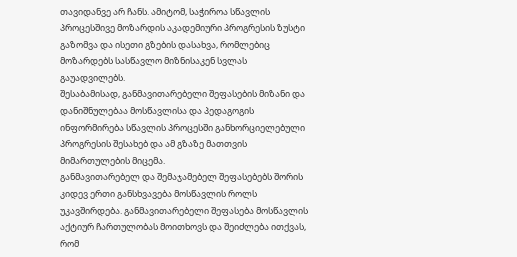თავიდანვე არ ჩანს. ამიტომ, საჭიროა სწავლის პროცესშივე მოზარდის აკადემიური პროგრესის ზუსტი გაზომვა და ისეთი გზების დასახვა, რომლებიც მოზარდებს სასწავლო მიზნისაკენ სვლას გაუადვილებს.
შესაბამისად, განმავითარებელი შეფასების მიზანი და დანიშნულებაა მოსწავლისა და პედაგოგის ინფორმირება სწავლის პროცესში განხორციელებული პროგრესის შესახებ და ამ გზაზე მათთვის მიმართულების მიცემა.
განმავითარებელ და შემაჯამებელ შეფასებებს შორის კიდევ ერთი განსხვავება მოსწავლის როლს უკავშირდება. განმავითარებელი შეფასება მოსწავლის აქტიურ ჩართულობას მოითხოვს და შეიძლება ითქვას, რომ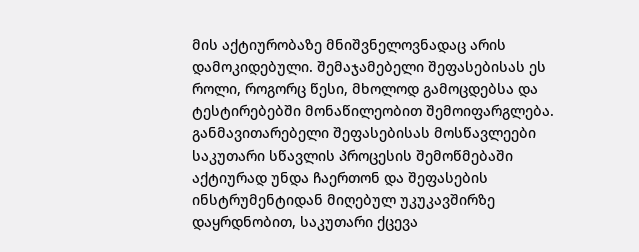მის აქტიურობაზე მნიშვნელოვნადაც არის დამოკიდებული. შემაჯამებელი შეფასებისას ეს როლი, როგორც წესი, მხოლოდ გამოცდებსა და ტესტირებებში მონაწილეობით შემოიფარგლება. განმავითარებელი შეფასებისას მოსწავლეები საკუთარი სწავლის პროცესის შემოწმებაში აქტიურად უნდა ჩაერთონ და შეფასების ინსტრუმენტიდან მიღებულ უკუკავშირზე დაყრდნობით, საკუთარი ქცევა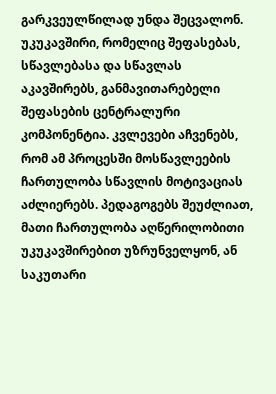გარკვეულწილად უნდა შეცვალონ. უკუკავშირი, რომელიც შეფასებას, სწავლებასა და სწავლას აკავშირებს, განმავითარებელი შეფასების ცენტრალური კომპონენტია. კვლევები აჩვენებს, რომ ამ პროცესში მოსწავლეების ჩართულობა სწავლის მოტივაციას აძლიერებს. პედაგოგებს შეუძლიათ, მათი ჩართულობა აღწერილობითი უკუკავშირებით უზრუნველყონ, ან საკუთარი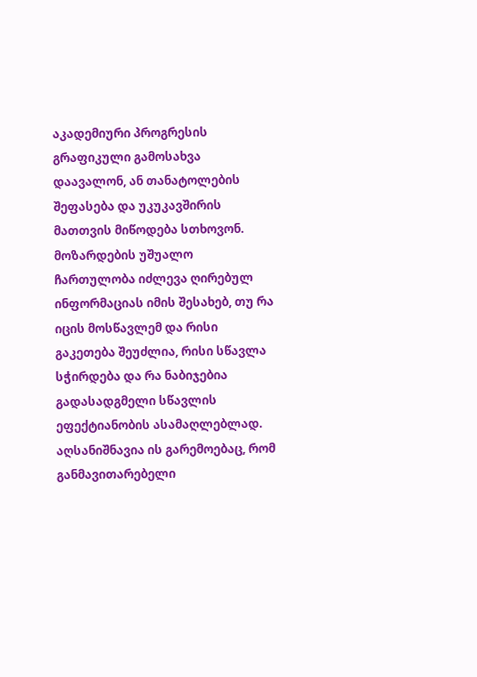აკადემიური პროგრესის გრაფიკული გამოსახვა დაავალონ, ან თანატოლების შეფასება და უკუკავშირის მათთვის მიწოდება სთხოვონ. მოზარდების უშუალო ჩართულობა იძლევა ღირებულ ინფორმაციას იმის შესახებ, თუ რა იცის მოსწავლემ და რისი გაკეთება შეუძლია, რისი სწავლა სჭირდება და რა ნაბიჯებია გადასადგმელი სწავლის ეფექტიანობის ასამაღლებლად.
აღსანიშნავია ის გარემოებაც, რომ განმავითარებელი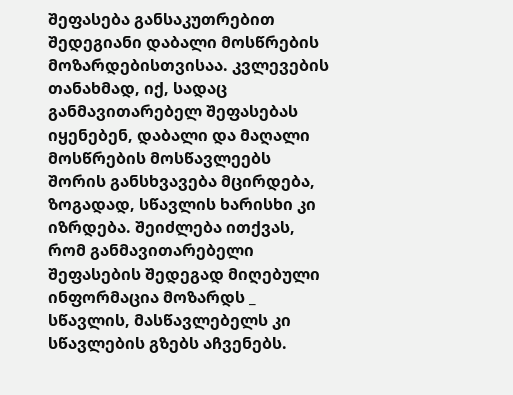შეფასება განსაკუთრებით შედეგიანი დაბალი მოსწრების მოზარდებისთვისაა. კვლევების თანახმად, იქ, სადაც განმავითარებელ შეფასებას იყენებენ, დაბალი და მაღალი მოსწრების მოსწავლეებს შორის განსხვავება მცირდება, ზოგადად, სწავლის ხარისხი კი იზრდება. შეიძლება ითქვას, რომ განმავითარებელი შეფასების შედეგად მიღებული ინფორმაცია მოზარდს _ სწავლის, მასწავლებელს კი სწავლების გზებს აჩვენებს.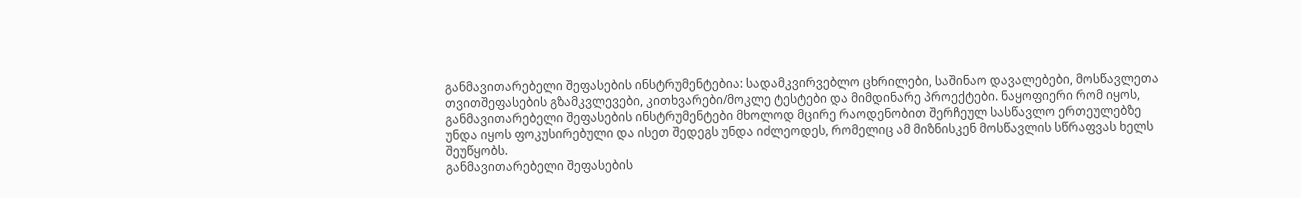განმავითარებელი შეფასების ინსტრუმენტებია: სადამკვირვებლო ცხრილები, საშინაო დავალებები, მოსწავლეთა თვითშეფასების გზამკვლევები, კითხვარები/მოკლე ტესტები და მიმდინარე პროექტები. ნაყოფიერი რომ იყოს, განმავითარებელი შეფასების ინსტრუმენტები მხოლოდ მცირე რაოდენობით შერჩეულ სასწავლო ერთეულებზე უნდა იყოს ფოკუსირებული და ისეთ შედეგს უნდა იძლეოდეს, რომელიც ამ მიზნისკენ მოსწავლის სწრაფვას ხელს შეუწყობს.
განმავითარებელი შეფასების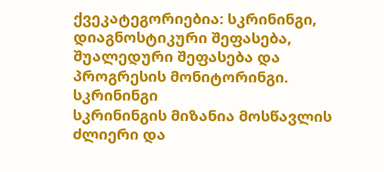ქვეკატეგორიებია: სკრინინგი, დიაგნოსტიკური შეფასება, შუალედური შეფასება და პროგრესის მონიტორინგი.
სკრინინგი
სკრინინგის მიზანია მოსწავლის ძლიერი და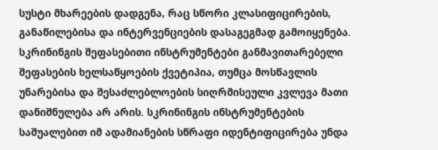სუსტი მხარეების დადგენა, რაც სწორი კლასიფიცირების, განაწილებისა და ინტერვენციების დასაგეგმად გამოიყენება. სკრინინგის შეფასებითი ინსტრუმენტები განმავითარებელი შეფასების ხელსაწყოების ქვეტიპია, თუმცა მოსწავლის უნარებისა და შესაძლებლოების სიღრმისეული კვლევა მათი დანიშნულება არ არის. სკრინინგის ინსტრუმენტების საშუალებით იმ ადამიანების სწრაფი იდენტიფიცირება უნდა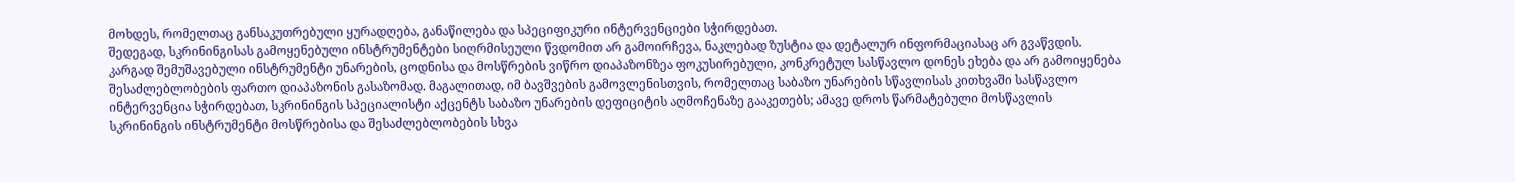მოხდეს, რომელთაც განსაკუთრებული ყურადღება, განაწილება და სპეციფიკური ინტერვენციები სჭირდებათ.
შედეგად, სკრინინგისას გამოყენებული ინსტრუმენტები სიღრმისეული წვდომით არ გამოირჩევა, ნაკლებად ზუსტია და დეტალურ ინფორმაციასაც არ გვაწვდის. კარგად შემუშავებული ინსტრუმენტი უნარების, ცოდნისა და მოსწრების ვიწრო დიაპაზონზეა ფოკუსირებული, კონკრეტულ სასწავლო დონეს ეხება და არ გამოიყენება შესაძლებლობების ფართო დიაპაზონის გასაზომად. მაგალითად, იმ ბავშვების გამოვლენისთვის, რომელთაც საბაზო უნარების სწავლისას კითხვაში სასწავლო ინტერვენცია სჭირდებათ, სკრინინგის სპეციალისტი აქცენტს საბაზო უნარების დეფიციტის აღმოჩენაზე გააკეთებს; ამავე დროს წარმატებული მოსწავლის სკრინინგის ინსტრუმენტი მოსწრებისა და შესაძლებლობების სხვა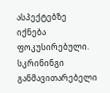ასპექტებზე იქნება ფოკუსირებული.
სკრინინგი განმავითარებელი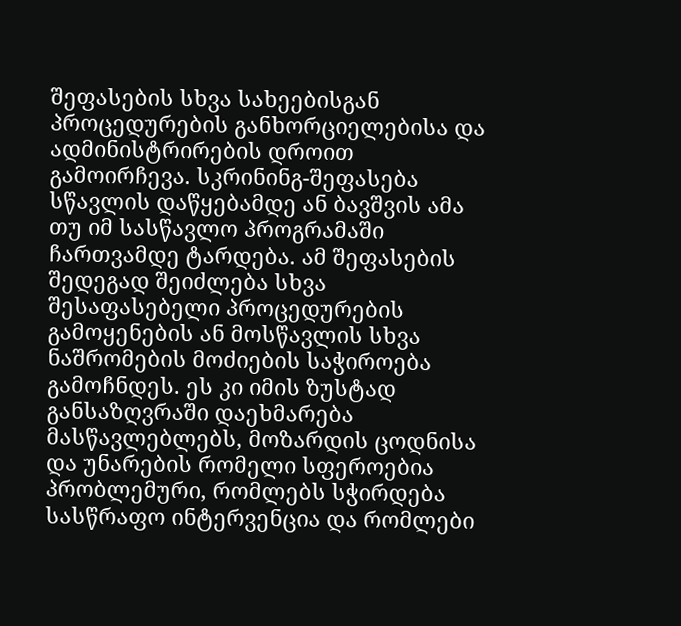შეფასების სხვა სახეებისგან პროცედურების განხორციელებისა და ადმინისტრირების დროით გამოირჩევა. სკრინინგ-შეფასება სწავლის დაწყებამდე ან ბავშვის ამა თუ იმ სასწავლო პროგრამაში ჩართვამდე ტარდება. ამ შეფასების შედეგად შეიძლება სხვა შესაფასებელი პროცედურების გამოყენების ან მოსწავლის სხვა ნაშრომების მოძიების საჭიროება გამოჩნდეს. ეს კი იმის ზუსტად განსაზღვრაში დაეხმარება მასწავლებლებს, მოზარდის ცოდნისა და უნარების რომელი სფეროებია პრობლემური, რომლებს სჭირდება სასწრაფო ინტერვენცია და რომლები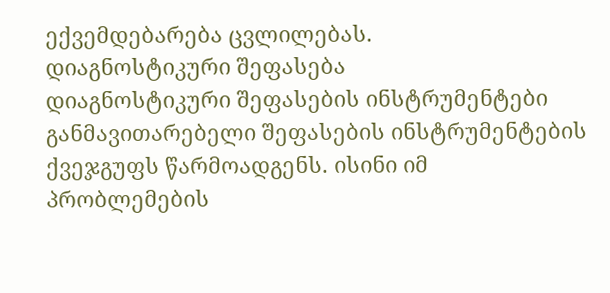ექვემდებარება ცვლილებას.
დიაგნოსტიკური შეფასება
დიაგნოსტიკური შეფასების ინსტრუმენტები განმავითარებელი შეფასების ინსტრუმენტების ქვეჯგუფს წარმოადგენს. ისინი იმ პრობლემების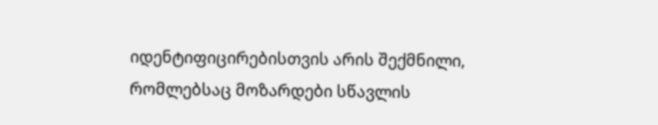იდენტიფიცირებისთვის არის შექმნილი, რომლებსაც მოზარდები სწავლის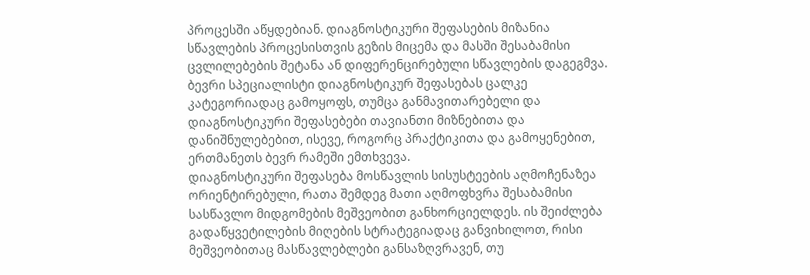პროცესში აწყდებიან. დიაგნოსტიკური შეფასების მიზანია სწავლების პროცესისთვის გეზის მიცემა და მასში შესაბამისი ცვლილებების შეტანა ან დიფერენცირებული სწავლების დაგეგმვა. ბევრი სპეციალისტი დიაგნოსტიკურ შეფასებას ცალკე კატეგორიადაც გამოყოფს, თუმცა განმავითარებელი და დიაგნოსტიკური შეფასებები თავიანთი მიზნებითა და დანიშნულებებით, ისევე, როგორც პრაქტიკითა და გამოყენებით, ერთმანეთს ბევრ რამეში ემთხვევა.
დიაგნოსტიკური შეფასება მოსწავლის სისუსტეების აღმოჩენაზეა ორიენტირებული, რათა შემდეგ მათი აღმოფხვრა შესაბამისი სასწავლო მიდგომების მეშვეობით განხორციელდეს. ის შეიძლება გადაწყვეტილების მიღების სტრატეგიადაც განვიხილოთ, რისი მეშვეობითაც მასწავლებლები განსაზღვრავენ, თუ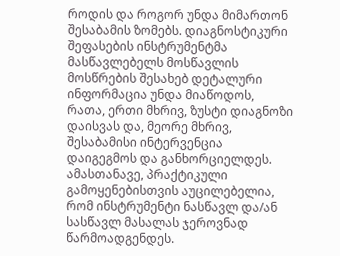როდის და როგორ უნდა მიმართონ შესაბამის ზომებს. დიაგნოსტიკური შეფასების ინსტრუმენტმა მასწავლებელს მოსწავლის მოსწრების შესახებ დეტალური ინფორმაცია უნდა მიაწოდოს, რათა, ერთი მხრივ, ზუსტი დიაგნოზი დაისვას და, მეორე მხრივ, შესაბამისი ინტერვენცია დაიგეგმოს და განხორციელდეს. ამასთანავე, პრაქტიკული გამოყენებისთვის აუცილებელია, რომ ინსტრუმენტი ნასწავლ და/ან სასწავლ მასალას ჯეროვნად წარმოადგენდეს.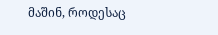მაშინ, როდესაც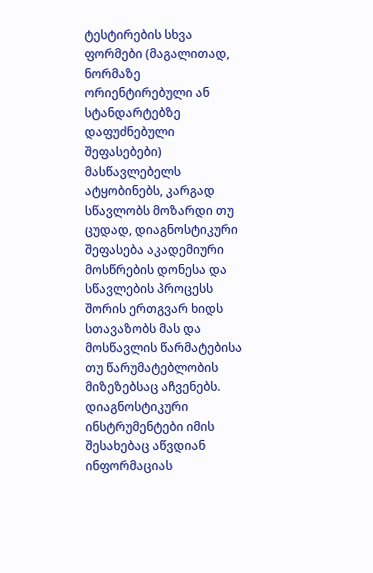ტესტირების სხვა ფორმები (მაგალითად, ნორმაზე ორიენტირებული ან სტანდარტებზე დაფუძნებული შეფასებები) მასწავლებელს ატყობინებს, კარგად სწავლობს მოზარდი თუ ცუდად, დიაგნოსტიკური შეფასება აკადემიური მოსწრების დონესა და სწავლების პროცესს შორის ერთგვარ ხიდს სთავაზობს მას და მოსწავლის წარმატებისა თუ წარუმატებლობის მიზეზებსაც აჩვენებს. დიაგნოსტიკური ინსტრუმენტები იმის შესახებაც აწვდიან ინფორმაციას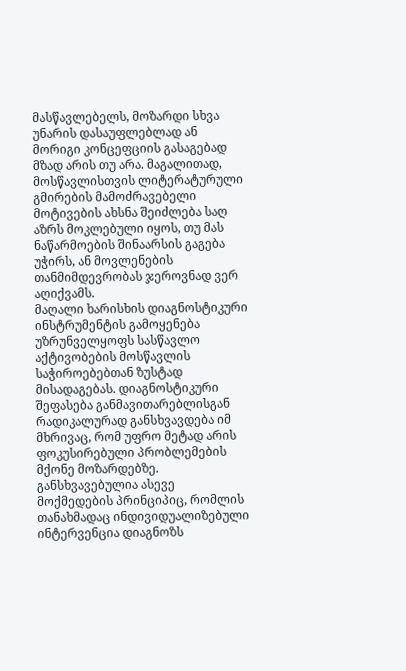მასწავლებელს, მოზარდი სხვა უნარის დასაუფლებლად ან მორიგი კონცეფციის გასაგებად მზად არის თუ არა. მაგალითად, მოსწავლისთვის ლიტერატურული გმირების მამოძრავებელი მოტივების ახსნა შეიძლება საღ აზრს მოკლებული იყოს, თუ მას ნაწარმოების შინაარსის გაგება უჭირს, ან მოვლენების თანმიმდევრობას ჯეროვნად ვერ აღიქვამს.
მაღალი ხარისხის დიაგნოსტიკური ინსტრუმენტის გამოყენება უზრუნველყოფს სასწავლო აქტივობების მოსწავლის საჭიროებებთან ზუსტად მისადაგებას. დიაგნოსტიკური შეფასება განმავითარებლისგან რადიკალურად განსხვავდება იმ მხრივაც, რომ უფრო მეტად არის ფოკუსირებული პრობლემების მქონე მოზარდებზე. განსხვავებულია ასევე მოქმედების პრინციპიც, რომლის თანახმადაც ინდივიდუალიზებული ინტერვენცია დიაგნოზს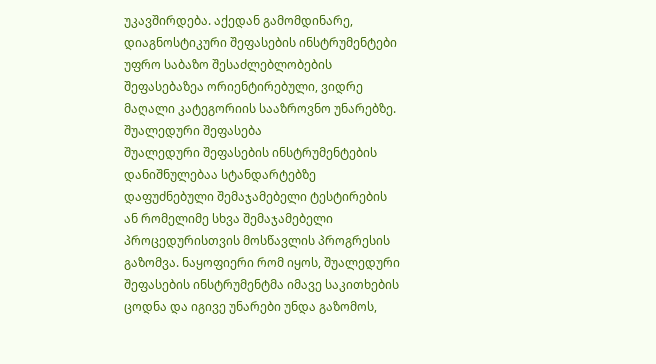უკავშირდება. აქედან გამომდინარე, დიაგნოსტიკური შეფასების ინსტრუმენტები უფრო საბაზო შესაძლებლობების შეფასებაზეა ორიენტირებული, ვიდრე მაღალი კატეგორიის სააზროვნო უნარებზე.
შუალედური შეფასება
შუალედური შეფასების ინსტრუმენტების დანიშნულებაა სტანდარტებზე დაფუძნებული შემაჯამებელი ტესტირების ან რომელიმე სხვა შემაჯამებელი პროცედურისთვის მოსწავლის პროგრესის გაზომვა. ნაყოფიერი რომ იყოს, შუალედური შეფასების ინსტრუმენტმა იმავე საკითხების ცოდნა და იგივე უნარები უნდა გაზომოს,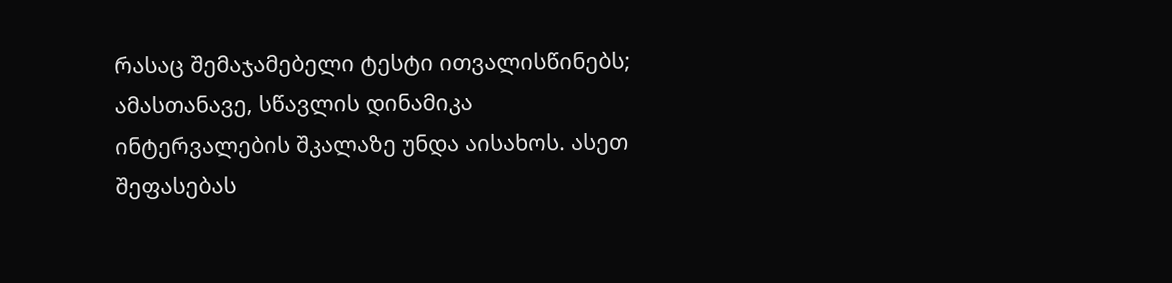რასაც შემაჯამებელი ტესტი ითვალისწინებს; ამასთანავე, სწავლის დინამიკა ინტერვალების შკალაზე უნდა აისახოს. ასეთ შეფასებას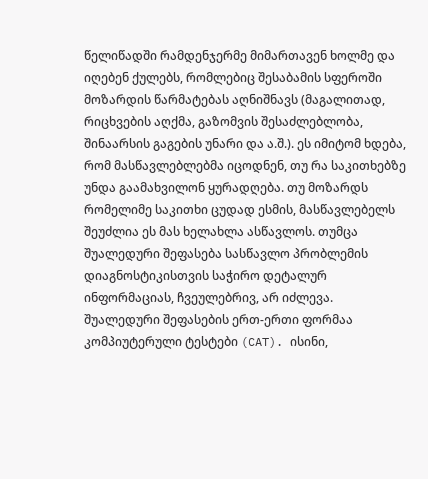წელიწადში რამდენჯერმე მიმართავენ ხოლმე და იღებენ ქულებს, რომლებიც შესაბამის სფეროში მოზარდის წარმატებას აღნიშნავს (მაგალითად, რიცხვების აღქმა, გაზომვის შესაძლებლობა, შინაარსის გაგების უნარი და ა.შ.). ეს იმიტომ ხდება, რომ მასწავლებლებმა იცოდნენ, თუ რა საკითხებზე უნდა გაამახვილონ ყურადღება. თუ მოზარდს რომელიმე საკითხი ცუდად ესმის, მასწავლებელს შეუძლია ეს მას ხელახლა ასწავლოს. თუმცა შუალედური შეფასება სასწავლო პრობლემის დიაგნოსტიკისთვის საჭირო დეტალურ ინფორმაციას, ჩვეულებრივ, არ იძლევა.
შუალედური შეფასების ერთ-ერთი ფორმაა კომპიუტერული ტესტები (CAT). ისინი,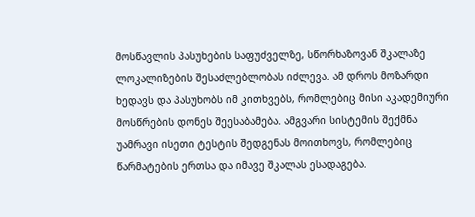მოსწავლის პასუხების საფუძველზე, სწორხაზოვან შკალაზე ლოკალიზების შესაძლებლობას იძლევა. ამ დროს მოზარდი ხედავს და პასუხობს იმ კითხვებს, რომლებიც მისი აკადემიური მოსწრების დონეს შეესაბამება. ამგვარი სისტემის შექმნა უამრავი ისეთი ტესტის შედგენას მოითხოვს, რომლებიც წარმატების ერთსა და იმავე შკალას ესადაგება.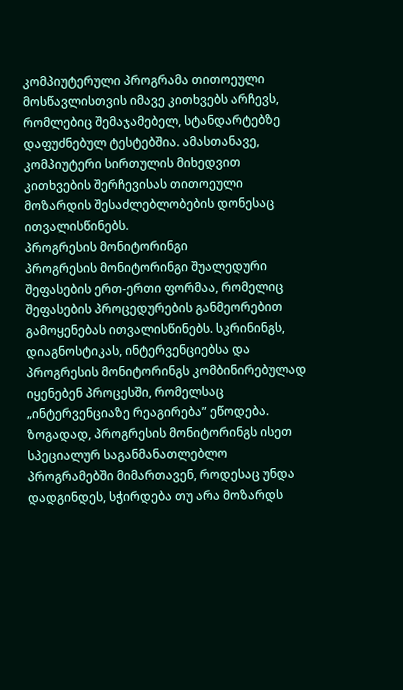კომპიუტერული პროგრამა თითოეული მოსწავლისთვის იმავე კითხვებს არჩევს, რომლებიც შემაჯამებელ, სტანდარტებზე დაფუძნებულ ტესტებშია. ამასთანავე, კომპიუტერი სირთულის მიხედვით კითხვების შერჩევისას თითოეული მოზარდის შესაძლებლობების დონესაც ითვალისწინებს.
პროგრესის მონიტორინგი
პროგრესის მონიტორინგი შუალედური შეფასების ერთ-ერთი ფორმაა, რომელიც შეფასების პროცედურების განმეორებით გამოყენებას ითვალისწინებს. სკრინინგს, დიაგნოსტიკას, ინტერვენციებსა და პროგრესის მონიტორინგს კომბინირებულად იყენებენ პროცესში, რომელსაც „ინტერვენციაზე რეაგირება” ეწოდება. ზოგადად, პროგრესის მონიტორინგს ისეთ სპეციალურ საგანმანათლებლო პროგრამებში მიმართავენ, როდესაც უნდა დადგინდეს, სჭირდება თუ არა მოზარდს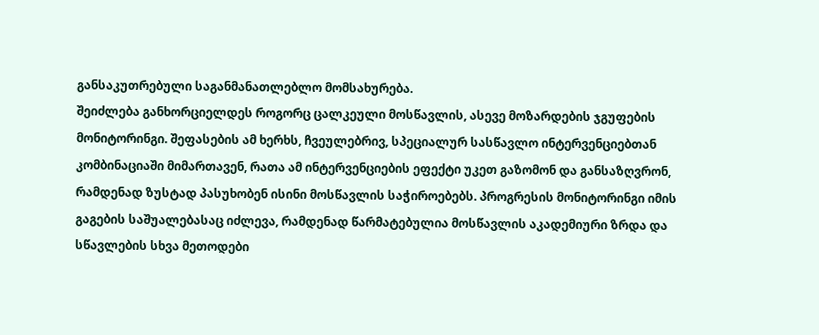განსაკუთრებული საგანმანათლებლო მომსახურება.
შეიძლება განხორციელდეს როგორც ცალკეული მოსწავლის, ასევე მოზარდების ჯგუფების მონიტორინგი. შეფასების ამ ხერხს, ჩვეულებრივ, სპეციალურ სასწავლო ინტერვენციებთან კომბინაციაში მიმართავენ, რათა ამ ინტერვენციების ეფექტი უკეთ გაზომონ და განსაზღვრონ, რამდენად ზუსტად პასუხობენ ისინი მოსწავლის საჭიროებებს. პროგრესის მონიტორინგი იმის გაგების საშუალებასაც იძლევა, რამდენად წარმატებულია მოსწავლის აკადემიური ზრდა და სწავლების სხვა მეთოდები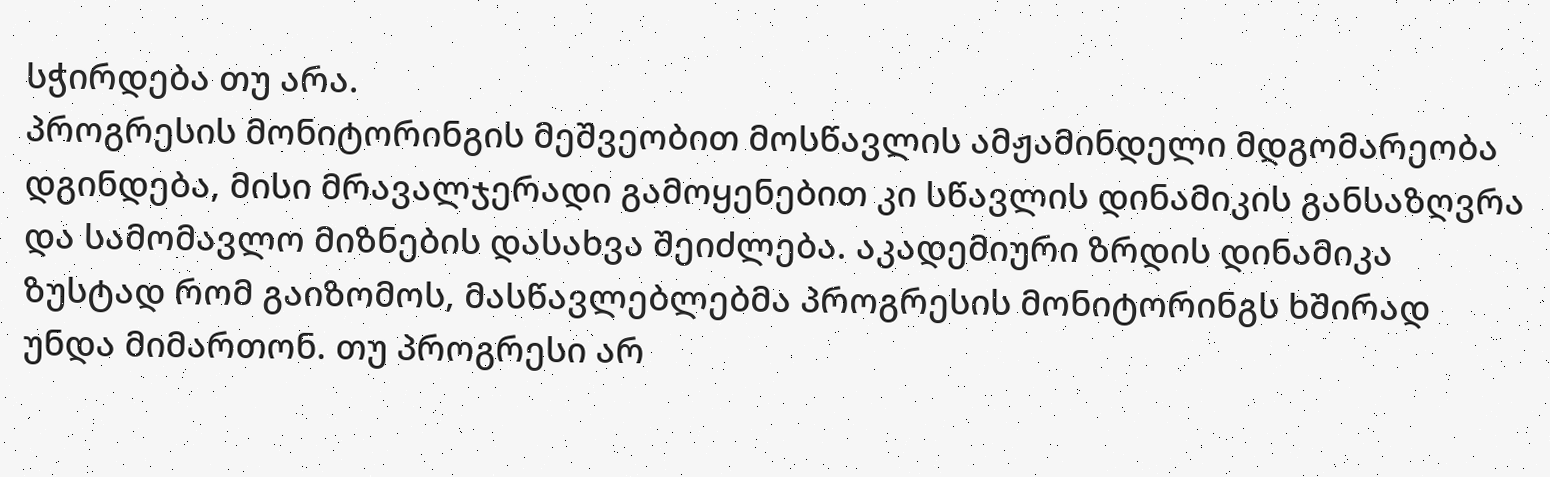სჭირდება თუ არა.
პროგრესის მონიტორინგის მეშვეობით მოსწავლის ამჟამინდელი მდგომარეობა დგინდება, მისი მრავალჯერადი გამოყენებით კი სწავლის დინამიკის განსაზღვრა და სამომავლო მიზნების დასახვა შეიძლება. აკადემიური ზრდის დინამიკა ზუსტად რომ გაიზომოს, მასწავლებლებმა პროგრესის მონიტორინგს ხშირად უნდა მიმართონ. თუ პროგრესი არ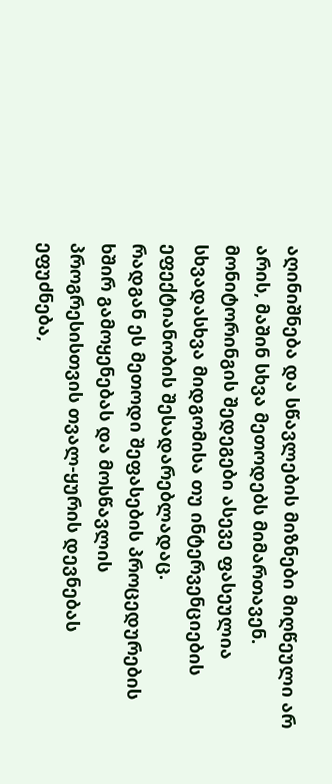აღინიშნება და სწავლების მიზნები მიღწეული არ არის, მაშინ სხვა მეთოდებს მიმართავენ. მონიტორინგის შედეგები ასევე ფასეულია სხვადასხვა მიდგომისა თუ ინტერვენციების ეფექტიანობის შესადარებლადაც.
რადგან ეს მეთოდი შეფასების პროცედურების ხშირ გამოყენებას და მოსწავლის პროგრესისთვის თვალ-ყურის დევნებას ეფუძნება,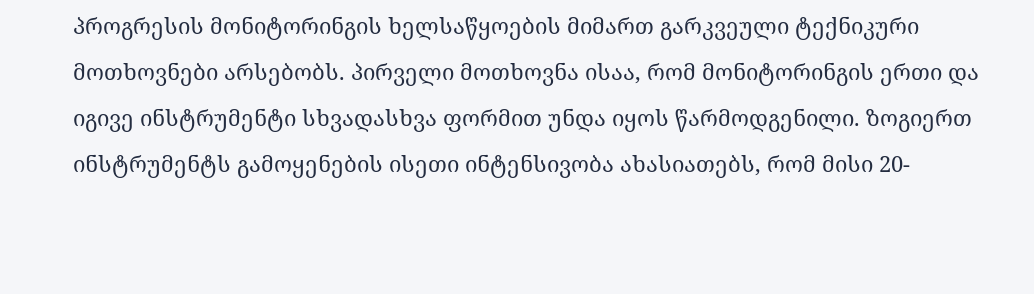პროგრესის მონიტორინგის ხელსაწყოების მიმართ გარკვეული ტექნიკური მოთხოვნები არსებობს. პირველი მოთხოვნა ისაა, რომ მონიტორინგის ერთი და იგივე ინსტრუმენტი სხვადასხვა ფორმით უნდა იყოს წარმოდგენილი. ზოგიერთ ინსტრუმენტს გამოყენების ისეთი ინტენსივობა ახასიათებს, რომ მისი 20-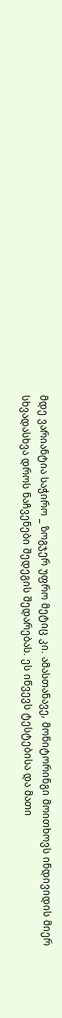მდე ვარიანტია საჭირო _ ზოგჯერ უფრო მეტიც კი. ამასთანავე, მონიტორინგი მოითხოვს ინდივიდის მიერ სხვადასხვა დროს ნაჩვენები შედეგის შედარებას. ეს იწვევს ტესტებისა და მათი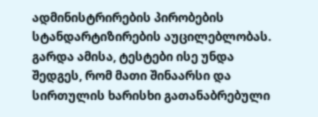ადმინისტრირების პირობების სტანდარტიზირების აუცილებლობას. გარდა ამისა, ტესტები ისე უნდა შედგეს, რომ მათი შინაარსი და სირთულის ხარისხი გათანაბრებული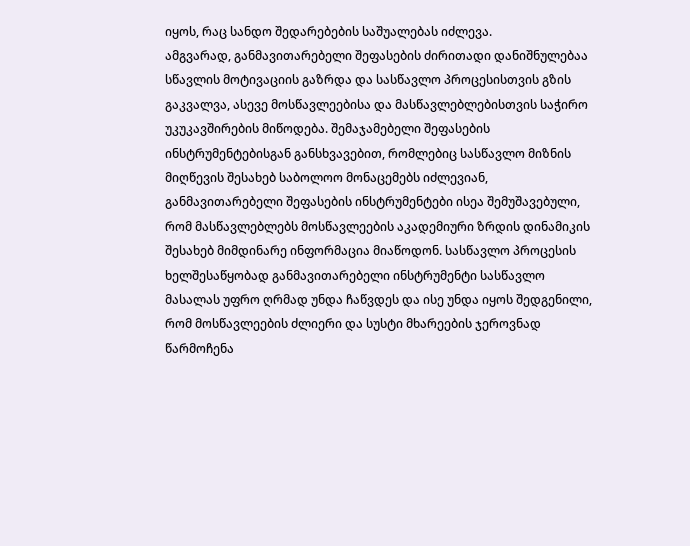იყოს, რაც სანდო შედარებების საშუალებას იძლევა.
ამგვარად, განმავითარებელი შეფასების ძირითადი დანიშნულებაა სწავლის მოტივაციის გაზრდა და სასწავლო პროცესისთვის გზის გაკვალვა, ასევე მოსწავლეებისა და მასწავლებლებისთვის საჭირო უკუკავშირების მიწოდება. შემაჯამებელი შეფასების ინსტრუმენტებისგან განსხვავებით, რომლებიც სასწავლო მიზნის მიღწევის შესახებ საბოლოო მონაცემებს იძლევიან, განმავითარებელი შეფასების ინსტრუმენტები ისეა შემუშავებული, რომ მასწავლებლებს მოსწავლეების აკადემიური ზრდის დინამიკის შესახებ მიმდინარე ინფორმაცია მიაწოდონ. სასწავლო პროცესის ხელშესაწყობად განმავითარებელი ინსტრუმენტი სასწავლო მასალას უფრო ღრმად უნდა ჩაწვდეს და ისე უნდა იყოს შედგენილი, რომ მოსწავლეების ძლიერი და სუსტი მხარეების ჯეროვნად წარმოჩენა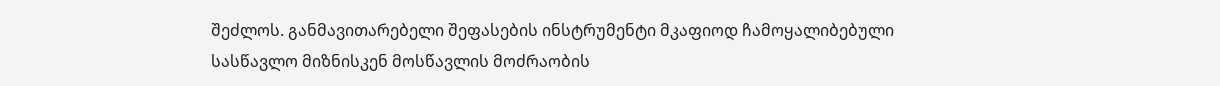შეძლოს. განმავითარებელი შეფასების ინსტრუმენტი მკაფიოდ ჩამოყალიბებული სასწავლო მიზნისკენ მოსწავლის მოძრაობის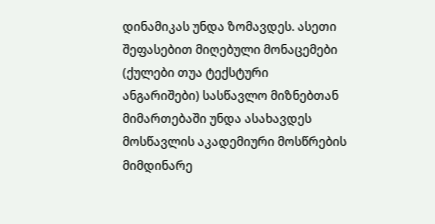დინამიკას უნდა ზომავდეს. ასეთი შეფასებით მიღებული მონაცემები (ქულები თუა ტექსტური ანგარიშები) სასწავლო მიზნებთან მიმართებაში უნდა ასახავდეს მოსწავლის აკადემიური მოსწრების მიმდინარე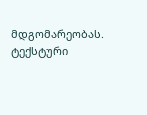მდგომარეობას. ტექსტური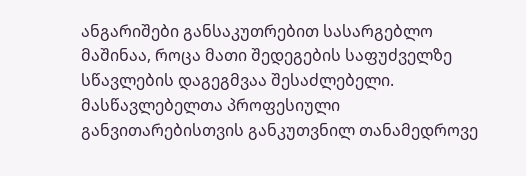ანგარიშები განსაკუთრებით სასარგებლო მაშინაა, როცა მათი შედეგების საფუძველზე სწავლების დაგეგმვაა შესაძლებელი.
მასწავლებელთა პროფესიული განვითარებისთვის განკუთვნილ თანამედროვე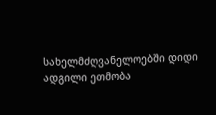სახელმძღვანელოებში დიდი ადგილი ეთმობა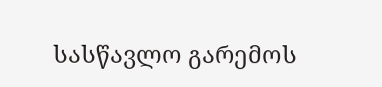სასწავლო გარემოს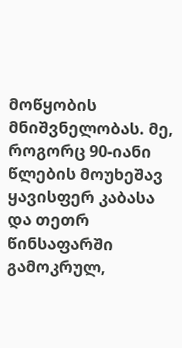მოწყობის მნიშვნელობას. მე, როგორც 90-იანი წლების მოუხეშავ ყავისფერ კაბასა და თეთრ წინსაფარში გამოკრულ,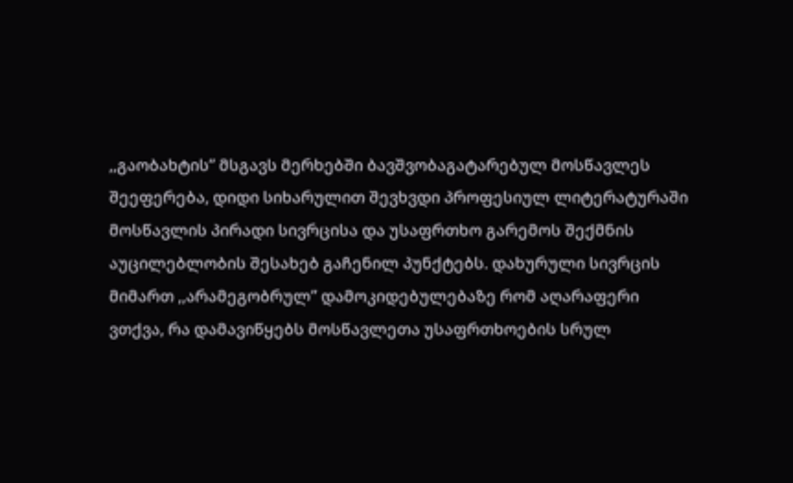,,გაობახტის” მსგავს მერხებში ბავშვობაგატარებულ მოსწავლეს შეეფერება, დიდი სიხარულით შევხვდი პროფესიულ ლიტერატურაში მოსწავლის პირადი სივრცისა და უსაფრთხო გარემოს შექმნის აუცილებლობის შესახებ გაჩენილ პუნქტებს. დახურული სივრცის მიმართ ,,არამეგობრულ” დამოკიდებულებაზე რომ აღარაფერი ვთქვა, რა დამავიწყებს მოსწავლეთა უსაფრთხოების სრულ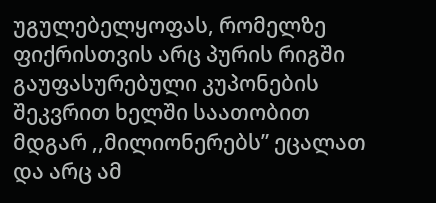უგულებელყოფას, რომელზე ფიქრისთვის არც პურის რიგში გაუფასურებული კუპონების შეკვრით ხელში საათობით მდგარ ,,მილიონერებს” ეცალათ და არც ამ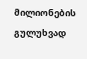მილიონების გულუხვად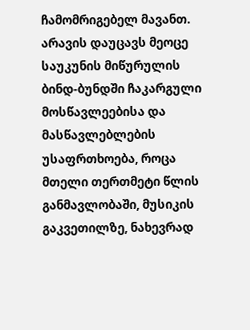ჩამომრიგებელ მავანთ. არავის დაუცავს მეოცე საუკუნის მიწურულის ბინდ-ბუნდში ჩაკარგული მოსწავლეებისა და მასწავლებლების უსაფრთხოება, როცა მთელი თერთმეტი წლის განმავლობაში, მუსიკის გაკვეთილზე, ნახევრად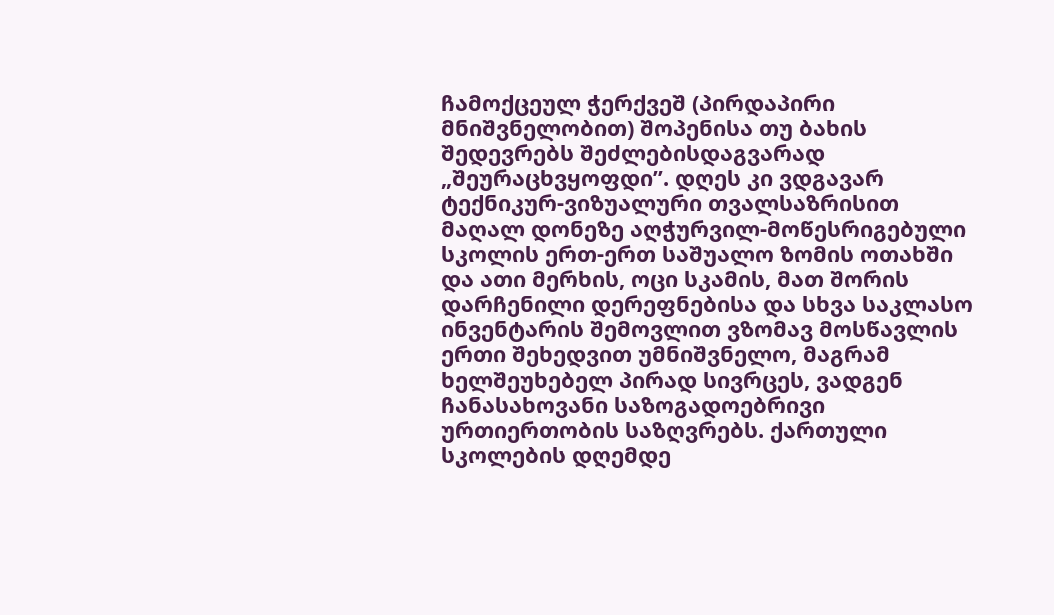ჩამოქცეულ ჭერქვეშ (პირდაპირი მნიშვნელობით) შოპენისა თუ ბახის შედევრებს შეძლებისდაგვარად „შეურაცხვყოფდი”. დღეს კი ვდგავარ ტექნიკურ-ვიზუალური თვალსაზრისით მაღალ დონეზე აღჭურვილ-მოწესრიგებული სკოლის ერთ-ერთ საშუალო ზომის ოთახში და ათი მერხის, ოცი სკამის, მათ შორის დარჩენილი დერეფნებისა და სხვა საკლასო ინვენტარის შემოვლით ვზომავ მოსწავლის ერთი შეხედვით უმნიშვნელო, მაგრამ ხელშეუხებელ პირად სივრცეს, ვადგენ ჩანასახოვანი საზოგადოებრივი ურთიერთობის საზღვრებს. ქართული სკოლების დღემდე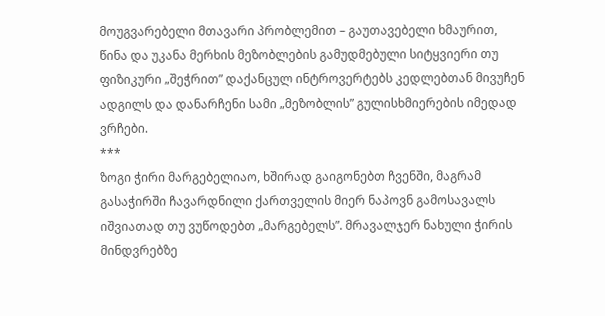მოუგვარებელი მთავარი პრობლემით – გაუთავებელი ხმაურით, წინა და უკანა მერხის მეზობლების გამუდმებული სიტყვიერი თუ ფიზიკური „შეჭრით” დაქანცულ ინტროვერტებს კედლებთან მივუჩენ ადგილს და დანარჩენი სამი „მეზობლის” გულისხმიერების იმედად ვრჩები.
***
ზოგი ჭირი მარგებელიაო, ხშირად გაიგონებთ ჩვენში, მაგრამ გასაჭირში ჩავარდნილი ქართველის მიერ ნაპოვნ გამოსავალს იშვიათად თუ ვუწოდებთ „მარგებელს”. მრავალჯერ ნახული ჭირის მინდვრებზე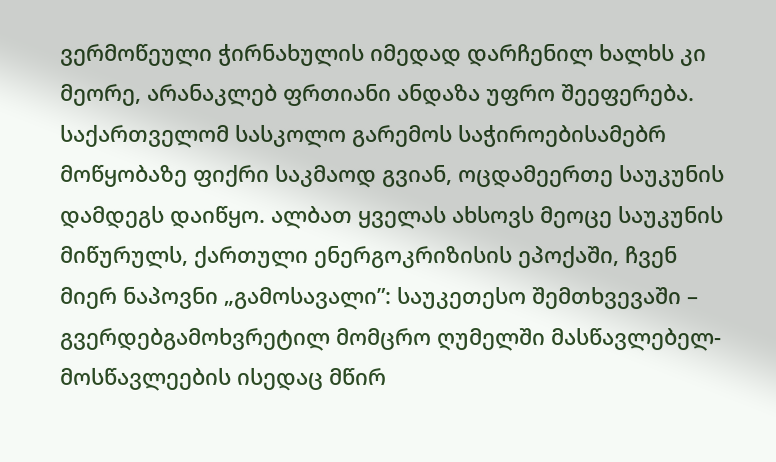ვერმოწეული ჭირნახულის იმედად დარჩენილ ხალხს კი მეორე, არანაკლებ ფრთიანი ანდაზა უფრო შეეფერება.
საქართველომ სასკოლო გარემოს საჭიროებისამებრ მოწყობაზე ფიქრი საკმაოდ გვიან, ოცდამეერთე საუკუნის დამდეგს დაიწყო. ალბათ ყველას ახსოვს მეოცე საუკუნის მიწურულს, ქართული ენერგოკრიზისის ეპოქაში, ჩვენ მიერ ნაპოვნი „გამოსავალი”: საუკეთესო შემთხვევაში – გვერდებგამოხვრეტილ მომცრო ღუმელში მასწავლებელ-მოსწავლეების ისედაც მწირ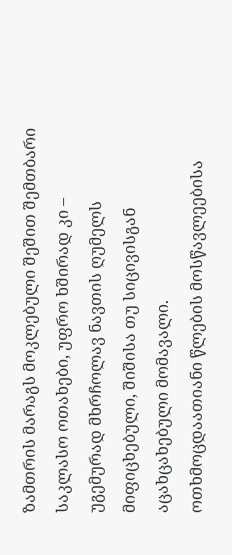ზამთრის მარაგს მოკლებული შეშით შემთბარი საკლასო ოთახები, უფრო ხშირად კი – უგემურად მხრჩოლავ ნავთის ღუმელს მიფიცხებული, შიშისა თუ სიცივისგან აცახცახებული მომავალი.
ოთხმოცდაათიანი წლების მოსწავლეებისა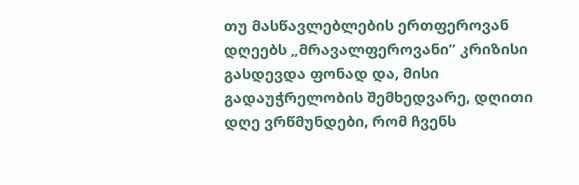თუ მასწავლებლების ერთფეროვან დღეებს „მრავალფეროვანი” კრიზისი გასდევდა ფონად და, მისი გადაუჭრელობის შემხედვარე, დღითი დღე ვრწმუნდები, რომ ჩვენს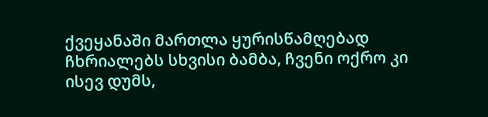ქვეყანაში მართლა ყურისწამღებად ჩხრიალებს სხვისი ბამბა, ჩვენი ოქრო კი ისევ დუმს,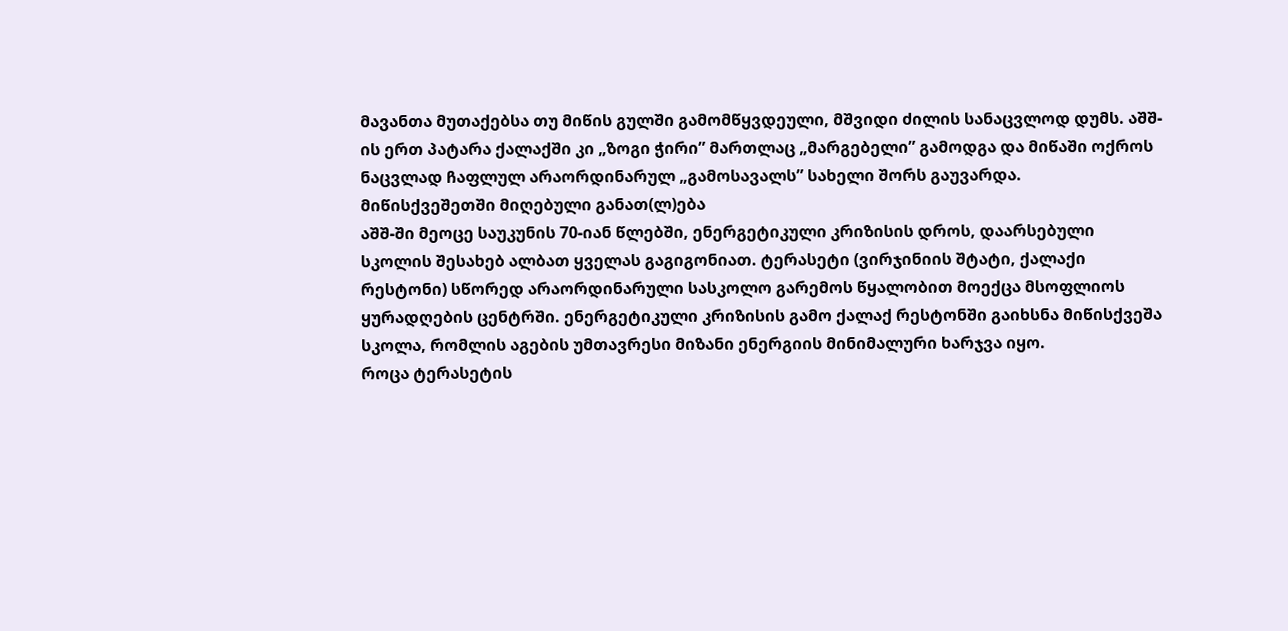მავანთა მუთაქებსა თუ მიწის გულში გამომწყვდეული, მშვიდი ძილის სანაცვლოდ დუმს. აშშ-ის ერთ პატარა ქალაქში კი „ზოგი ჭირი” მართლაც „მარგებელი” გამოდგა და მიწაში ოქროს ნაცვლად ჩაფლულ არაორდინარულ „გამოსავალს” სახელი შორს გაუვარდა.
მიწისქვეშეთში მიღებული განათ(ლ)ება
აშშ-ში მეოცე საუკუნის 70-იან წლებში, ენერგეტიკული კრიზისის დროს, დაარსებული სკოლის შესახებ ალბათ ყველას გაგიგონიათ. ტერასეტი (ვირჯინიის შტატი, ქალაქი რესტონი) სწორედ არაორდინარული სასკოლო გარემოს წყალობით მოექცა მსოფლიოს ყურადღების ცენტრში. ენერგეტიკული კრიზისის გამო ქალაქ რესტონში გაიხსნა მიწისქვეშა სკოლა, რომლის აგების უმთავრესი მიზანი ენერგიის მინიმალური ხარჯვა იყო.
როცა ტერასეტის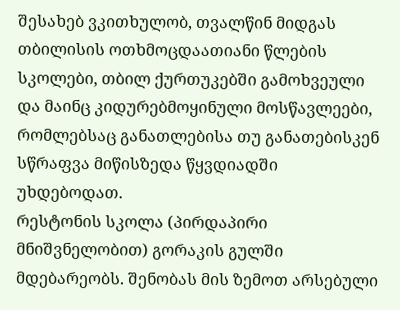შესახებ ვკითხულობ, თვალწინ მიდგას თბილისის ოთხმოცდაათიანი წლების სკოლები, თბილ ქურთუკებში გამოხვეული და მაინც კიდურებმოყინული მოსწავლეები, რომლებსაც განათლებისა თუ განათებისკენ სწრაფვა მიწისზედა წყვდიადში უხდებოდათ.
რესტონის სკოლა (პირდაპირი მნიშვნელობით) გორაკის გულში მდებარეობს. შენობას მის ზემოთ არსებული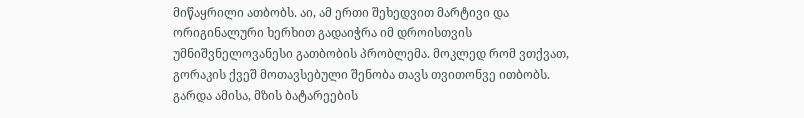მიწაყრილი ათბობს. აი, ამ ერთი შეხედვით მარტივი და ორიგინალური ხერხით გადაიჭრა იმ დროისთვის უმნიშვნელოვანესი გათბობის პრობლემა. მოკლედ რომ ვთქვათ, გორაკის ქვეშ მოთავსებული შენობა თავს თვითონვე ითბობს. გარდა ამისა, მზის ბატარეების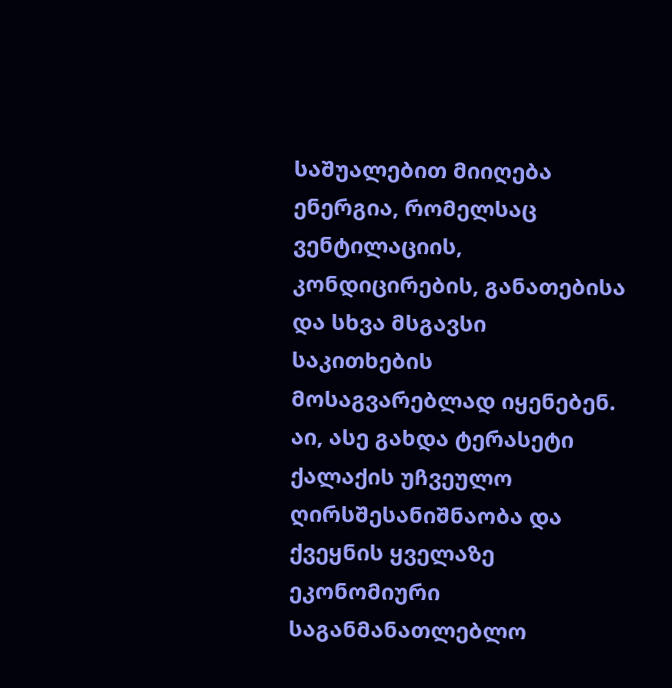საშუალებით მიიღება ენერგია, რომელსაც ვენტილაციის, კონდიცირების, განათებისა და სხვა მსგავსი საკითხების მოსაგვარებლად იყენებენ.
აი, ასე გახდა ტერასეტი ქალაქის უჩვეულო ღირსშესანიშნაობა და ქვეყნის ყველაზე ეკონომიური საგანმანათლებლო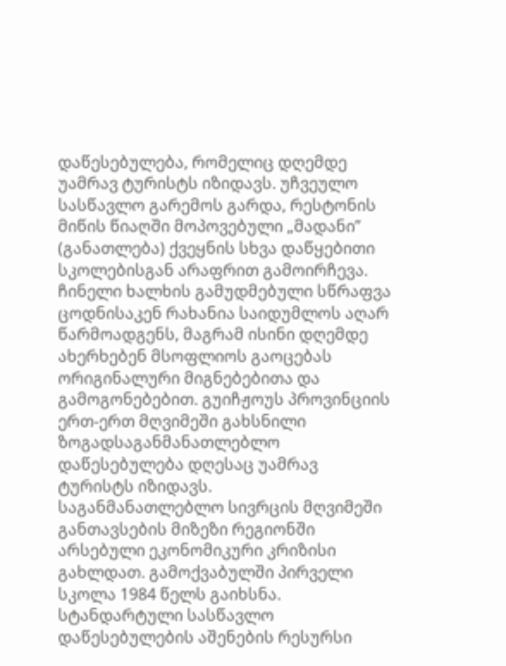დაწესებულება, რომელიც დღემდე უამრავ ტურისტს იზიდავს. უჩვეულო სასწავლო გარემოს გარდა, რესტონის მიწის წიაღში მოპოვებული „მადანი” (განათლება) ქვეყნის სხვა დაწყებითი სკოლებისგან არაფრით გამოირჩევა.
ჩინელი ხალხის გამუდმებული სწრაფვა ცოდნისაკენ რახანია საიდუმლოს აღარ წარმოადგენს, მაგრამ ისინი დღემდე ახერხებენ მსოფლიოს გაოცებას ორიგინალური მიგნებებითა და გამოგონებებით. გუიჩჟოუს პროვინციის ერთ-ერთ მღვიმეში გახსნილი ზოგადსაგანმანათლებლო დაწესებულება დღესაც უამრავ ტურისტს იზიდავს.
საგანმანათლებლო სივრცის მღვიმეში განთავსების მიზეზი რეგიონში არსებული ეკონომიკური კრიზისი გახლდათ. გამოქვაბულში პირველი სკოლა 1984 წელს გაიხსნა. სტანდარტული სასწავლო დაწესებულების აშენების რესურსი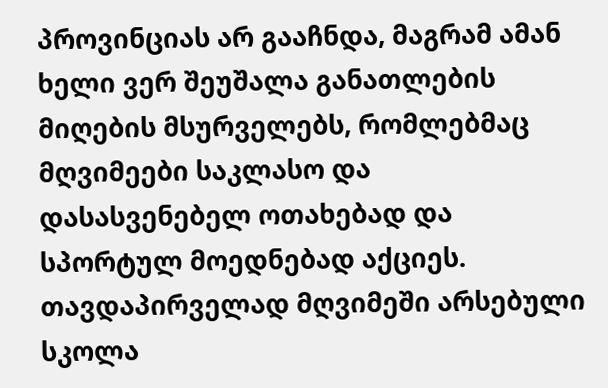პროვინციას არ გააჩნდა, მაგრამ ამან ხელი ვერ შეუშალა განათლების მიღების მსურველებს, რომლებმაც მღვიმეები საკლასო და დასასვენებელ ოთახებად და სპორტულ მოედნებად აქციეს.
თავდაპირველად მღვიმეში არსებული სკოლა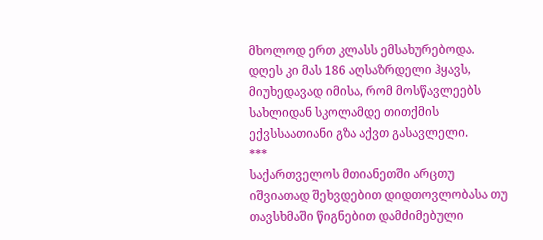მხოლოდ ერთ კლასს ემსახურებოდა. დღეს კი მას 186 აღსაზრდელი ჰყავს, მიუხედავად იმისა, რომ მოსწავლეებს სახლიდან სკოლამდე თითქმის ექვსსაათიანი გზა აქვთ გასავლელი.
***
საქართველოს მთიანეთში არცთუ იშვიათად შეხვდებით დიდთოვლობასა თუ თავსხმაში წიგნებით დამძიმებული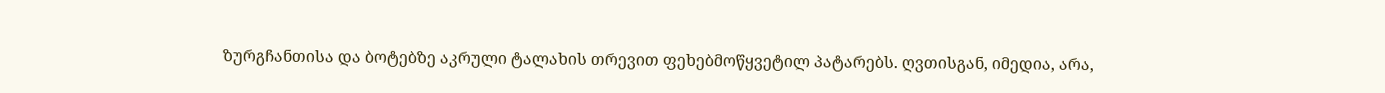ზურგჩანთისა და ბოტებზე აკრული ტალახის თრევით ფეხებმოწყვეტილ პატარებს. ღვთისგან, იმედია, არა,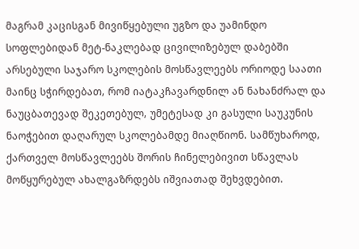მაგრამ კაცისგან მივიწყებული უგზო და უამინდო სოფლებიდან მეტ-ნაკლებად ცივილიზებულ დაბებში არსებული საჯარო სკოლების მოსწავლეებს ორიოდე საათი მაინც სჭირდებათ, რომ იატაკჩავარდნილ ან ნახანძრალ და ნაუცბათევად შეკეთებულ, უმეტესად კი გასული საუკუნის ნაოჭებით დაღარულ სკოლებამდე მიაღწიონ. სამწუხაროდ, ქართველ მოსწავლეებს შორის ჩინელებივით სწავლას მოწყურებულ ახალგაზრდებს იშვიათად შეხვდებით.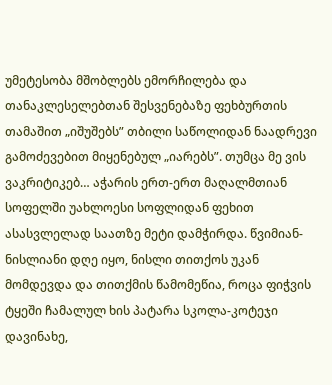უმეტესობა მშობლებს ემორჩილება და თანაკლესელებთან შესვენებაზე ფეხბურთის თამაშით „იშუშებს” თბილი საწოლიდან ნაადრევი გამოძევებით მიყენებულ „იარებს”. თუმცა მე ვის ვაკრიტიკებ… აჭარის ერთ-ერთ მაღალმთიან სოფელში უახლოესი სოფლიდან ფეხით ასასვლელად საათზე მეტი დამჭირდა. წვიმიან-ნისლიანი დღე იყო, ნისლი თითქოს უკან მომდევდა და თითქმის წამომეწია, როცა ფიჭვის ტყეში ჩამალულ ხის პატარა სკოლა-კოტეჯი დავინახე,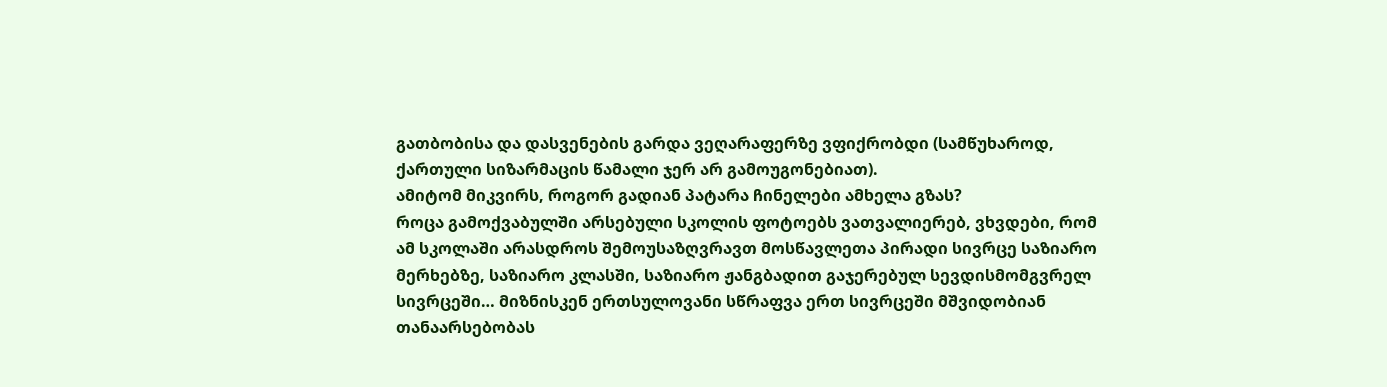გათბობისა და დასვენების გარდა ვეღარაფერზე ვფიქრობდი (სამწუხაროდ, ქართული სიზარმაცის წამალი ჯერ არ გამოუგონებიათ).
ამიტომ მიკვირს, როგორ გადიან პატარა ჩინელები ამხელა გზას?
როცა გამოქვაბულში არსებული სკოლის ფოტოებს ვათვალიერებ, ვხვდები, რომ ამ სკოლაში არასდროს შემოუსაზღვრავთ მოსწავლეთა პირადი სივრცე საზიარო მერხებზე, საზიარო კლასში, საზიარო ჟანგბადით გაჯერებულ სევდისმომგვრელ სივრცეში… მიზნისკენ ერთსულოვანი სწრაფვა ერთ სივრცეში მშვიდობიან თანაარსებობას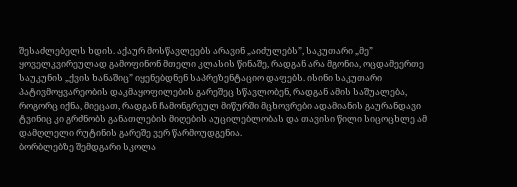შესაძლებელს ხდის. აქაურ მოსწავლეებს არავინ „აიძულებს”, საკუთარი „მე” ყოველკვირეულად გამოფინონ მთელი კლასის წინაშე, რადგან არა მგონია, ოცდამეერთე საუკუნის „ქვის ხანაშიც” იყენებდნენ საპრეზენტაციო დაფებს. ისინი საკუთარი პატივმოყვარეობის დაკმაყოფილების გარეშეც სწავლობენ, რადგან ამის საშუალება, როგორც იქნა, მიეცათ, რადგან ჩამონგრეულ მიწურში მცხოვრები ადამიანის გაურანდავი ტვინიც კი გრძნობს განათლების მიღების აუცილებლობას და თავისი წილი სიცოცხლე ამ დამღლელი რუტინის გარეშე ვერ წარმოუდგენია.
ბორბლებზე შემდგარი სკოლა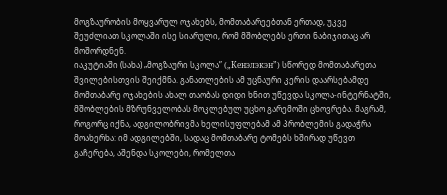მოგზაურობის მოყვარულ ოჯახებს, მომთაბარეებთან ერთად, უკვე შეუძლიათ სკოლაში ისე სიარული, რომ მშობლებს ერთი ნაბიჯითაც არ მოშორდნენ.
იაკუტიაში (სახა) „მოგზაური სკოლა” („Кенэлэкэн”) სწორედ მომთაბარეთა შვილებისთვის შეიქმნა. განათლების ამ უცნაური კერის დაარსებამდე მომთაბარე ოჯახების ახალ თაობას დიდი ხნით უწევდა სკოლა-ინტერნატში, მშობლების მზრუნველობას მოკლებულ უცხო გარემოში ცხოვრება. მაგრამ, როგორც იქნა, ადგილობრივმა ხელისუფლებამ ამ პრობლემის გადაჭრა მოახერხა: იმ ადგილებში, სადაც მომთაბარე ტომებს ხშირად უწევთ გაჩერება, აშენდა სკოლები, რომელთა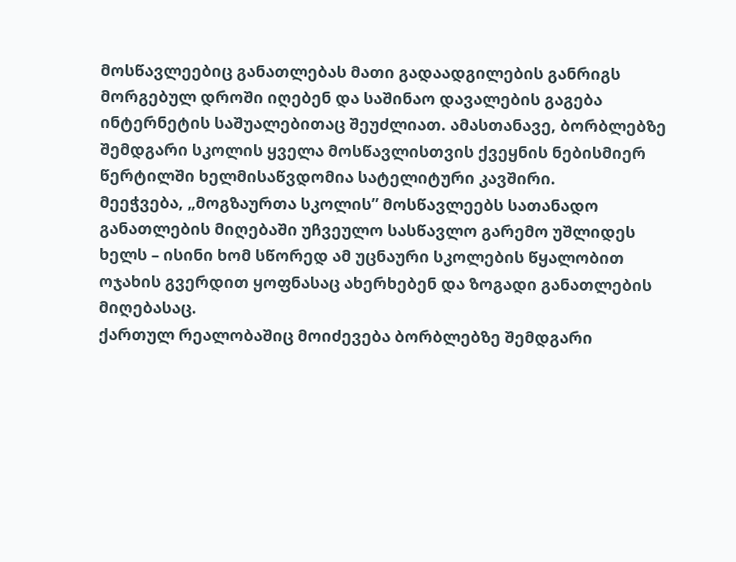მოსწავლეებიც განათლებას მათი გადაადგილების განრიგს მორგებულ დროში იღებენ და საშინაო დავალების გაგება ინტერნეტის საშუალებითაც შეუძლიათ. ამასთანავე, ბორბლებზე შემდგარი სკოლის ყველა მოსწავლისთვის ქვეყნის ნებისმიერ წერტილში ხელმისაწვდომია სატელიტური კავშირი.
მეეჭვება, „მოგზაურთა სკოლის” მოსწავლეებს სათანადო განათლების მიღებაში უჩვეულო სასწავლო გარემო უშლიდეს ხელს – ისინი ხომ სწორედ ამ უცნაური სკოლების წყალობით ოჯახის გვერდით ყოფნასაც ახერხებენ და ზოგადი განათლების მიღებასაც.
ქართულ რეალობაშიც მოიძევება ბორბლებზე შემდგარი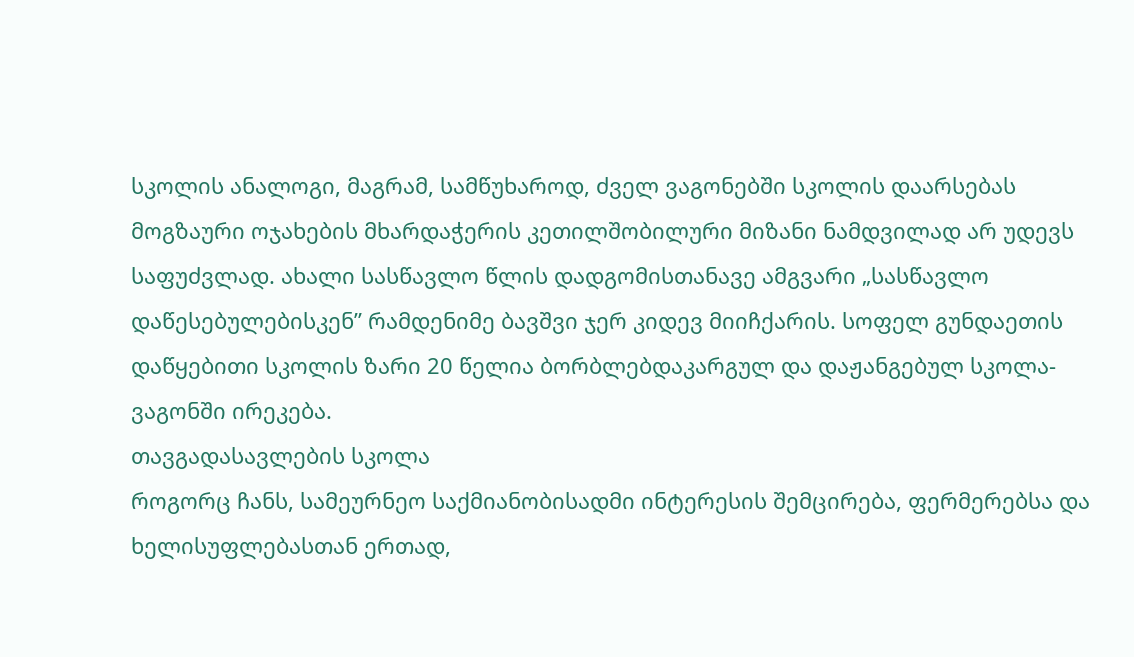სკოლის ანალოგი, მაგრამ, სამწუხაროდ, ძველ ვაგონებში სკოლის დაარსებას მოგზაური ოჯახების მხარდაჭერის კეთილშობილური მიზანი ნამდვილად არ უდევს საფუძვლად. ახალი სასწავლო წლის დადგომისთანავე ამგვარი „სასწავლო დაწესებულებისკენ” რამდენიმე ბავშვი ჯერ კიდევ მიიჩქარის. სოფელ გუნდაეთის დაწყებითი სკოლის ზარი 20 წელია ბორბლებდაკარგულ და დაჟანგებულ სკოლა-ვაგონში ირეკება.
თავგადასავლების სკოლა
როგორც ჩანს, სამეურნეო საქმიანობისადმი ინტერესის შემცირება, ფერმერებსა და ხელისუფლებასთან ერთად,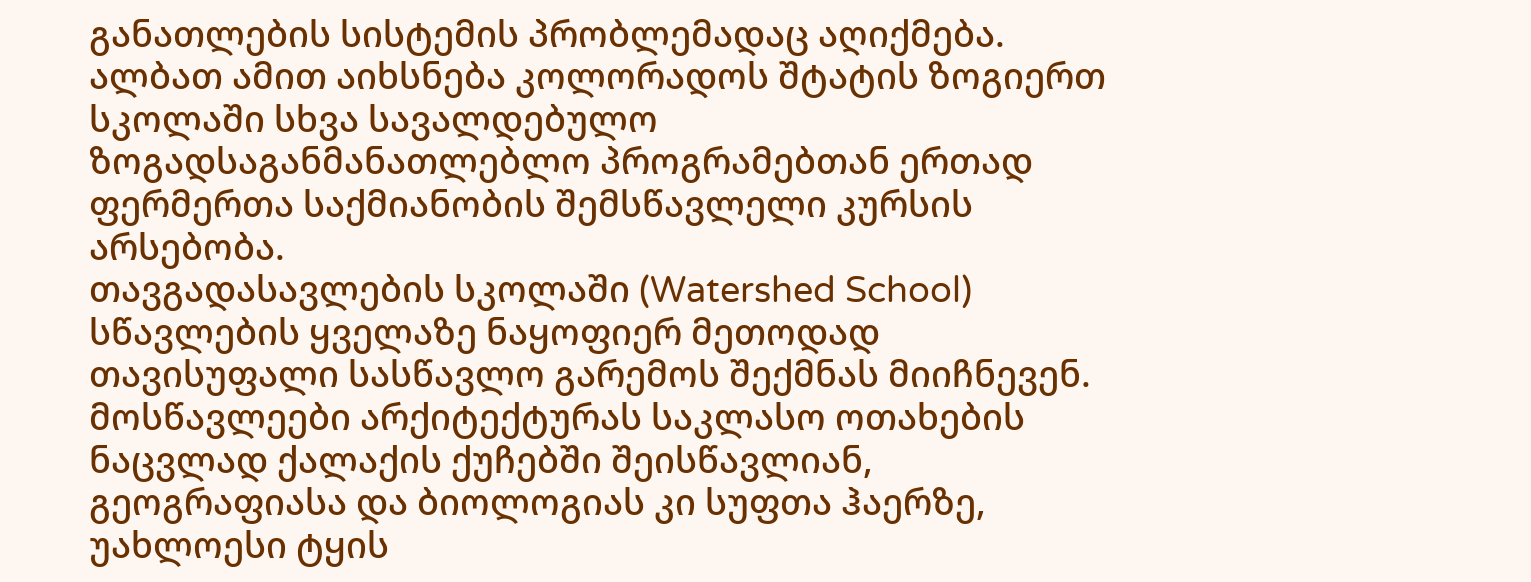განათლების სისტემის პრობლემადაც აღიქმება. ალბათ ამით აიხსნება კოლორადოს შტატის ზოგიერთ სკოლაში სხვა სავალდებულო ზოგადსაგანმანათლებლო პროგრამებთან ერთად ფერმერთა საქმიანობის შემსწავლელი კურსის არსებობა.
თავგადასავლების სკოლაში (Watershed School) სწავლების ყველაზე ნაყოფიერ მეთოდად თავისუფალი სასწავლო გარემოს შექმნას მიიჩნევენ. მოსწავლეები არქიტექტურას საკლასო ოთახების ნაცვლად ქალაქის ქუჩებში შეისწავლიან, გეოგრაფიასა და ბიოლოგიას კი სუფთა ჰაერზე, უახლოესი ტყის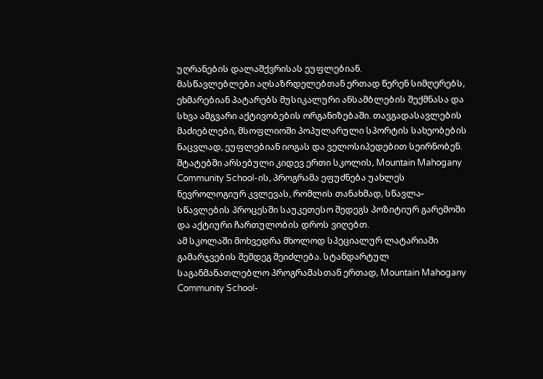უღრანების დალაშქვრისას ეუფლებიან.
მასწავლებლები აღსაზრდელებთან ერთად წერენ სიმღერებს, ეხმარებიან პატარებს მუსიკალური ანსამბლების შექმნასა და სხვა ამგვარი აქტივობების ორგანიზებაში. თავგადასავლების მაძიებლები, მსოფლიოში პოპულარული სპორტის სახეობების ნაცვლად, ეუფლებიან იოგას და ველოსიპედებით სეირნობენ.
შტატებში არსებული კიდევ ერთი სკოლის, Mountain Mahogany Community School-ის, პროგრამა ეფუძნება უახლეს ნევროლოგიურ კვლევას, რომლის თანახმად, სწავლა-სწავლების პროცესში საუკეთესო შედეგს პოზიტიურ გარემოში და აქტიური ჩართულობის დროს ვიღებთ.
ამ სკოლაში მოხვედრა მხოლოდ სპეციალურ ლატარიაში გამარჯვების შემდეგ შეიძლება. სტანდარტულ საგანმანათლებლო პროგრამასთან ერთად, Mountain Mahogany Community School-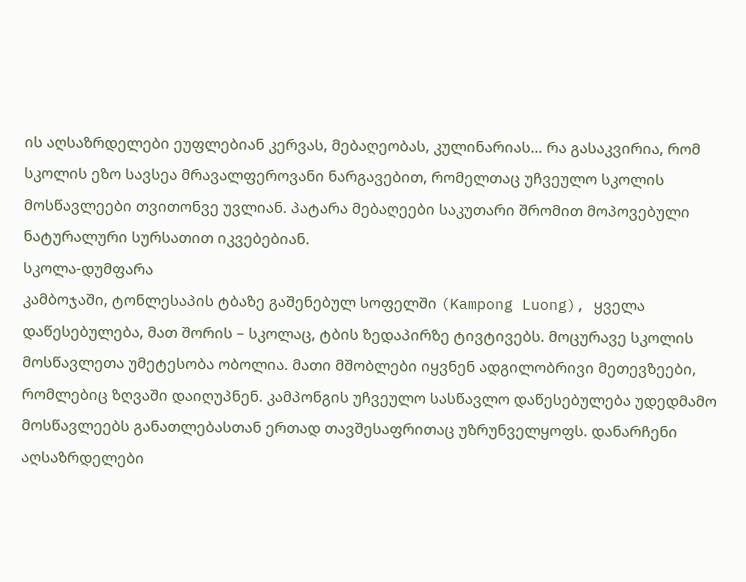ის აღსაზრდელები ეუფლებიან კერვას, მებაღეობას, კულინარიას… რა გასაკვირია, რომ სკოლის ეზო სავსეა მრავალფეროვანი ნარგავებით, რომელთაც უჩვეულო სკოლის მოსწავლეები თვითონვე უვლიან. პატარა მებაღეები საკუთარი შრომით მოპოვებული ნატურალური სურსათით იკვებებიან.
სკოლა-დუმფარა
კამბოჯაში, ტონლესაპის ტბაზე გაშენებულ სოფელში (Kampong Luong), ყველა დაწესებულება, მათ შორის – სკოლაც, ტბის ზედაპირზე ტივტივებს. მოცურავე სკოლის მოსწავლეთა უმეტესობა ობოლია. მათი მშობლები იყვნენ ადგილობრივი მეთევზეები, რომლებიც ზღვაში დაიღუპნენ. კამპონგის უჩვეულო სასწავლო დაწესებულება უდედმამო მოსწავლეებს განათლებასთან ერთად თავშესაფრითაც უზრუნველყოფს. დანარჩენი აღსაზრდელები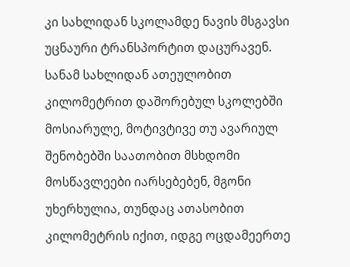კი სახლიდან სკოლამდე ნავის მსგავსი უცნაური ტრანსპორტით დაცურავენ.
სანამ სახლიდან ათეულობით კილომეტრით დაშორებულ სკოლებში მოსიარულე, მოტივტივე თუ ავარიულ შენობებში საათობით მსხდომი მოსწავლეები იარსებებენ, მგონი უხერხულია, თუნდაც ათასობით კილომეტრის იქით, იდგე ოცდამეერთე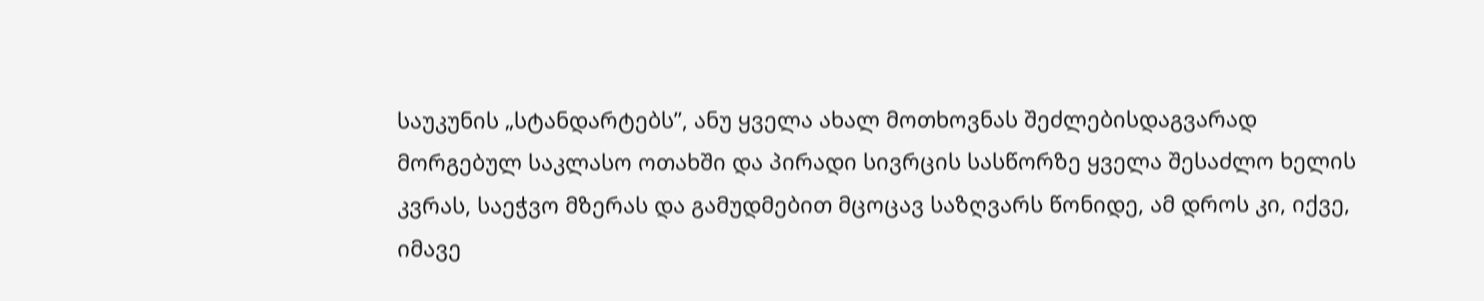საუკუნის „სტანდარტებს”, ანუ ყველა ახალ მოთხოვნას შეძლებისდაგვარად მორგებულ საკლასო ოთახში და პირადი სივრცის სასწორზე ყველა შესაძლო ხელის კვრას, საეჭვო მზერას და გამუდმებით მცოცავ საზღვარს წონიდე, ამ დროს კი, იქვე, იმავე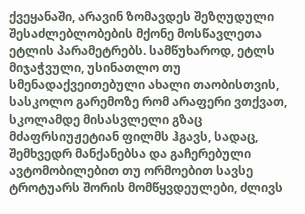ქვეყანაში, არავინ ზომავდეს შეზღუდული შესაძლებლობების მქონე მოსწავლეთა ეტლის პარამეტრებს. სამწუხაროდ, ეტლს მიჯაჭვული, უსინათლო თუ სმენადაქვეითებული ახალი თაობისთვის, სასკოლო გარემოზე რომ არაფერი ვთქვათ, სკოლამდე მისასვლელი გზაც მძაფრსიუჟეტიან ფილმს ჰგავს, სადაც, შემხვედრ მანქანებსა და გაჩერებული ავტომობილებით თუ ორმოებით სავსე ტროტუარს შორის მომწყვდეულები, ძლივს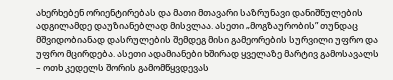ახერხებენ ორიენტირებას და მათი მთავარი საზრუნავი დანიშნულების ადგილამდე დაუზიანებლად მისვლაა. ასეთი „მოგზაურობის” თუნდაც მშვიდობიანად დასრულების შემდეგ მისი გამეორების სურვილი უფრო და უფრო მცირდება. ასეთი ადამიანები ხშირად ყველაზე მარტივ გამოსავალს – ოთხ კედელს შორის გამომწყვდევას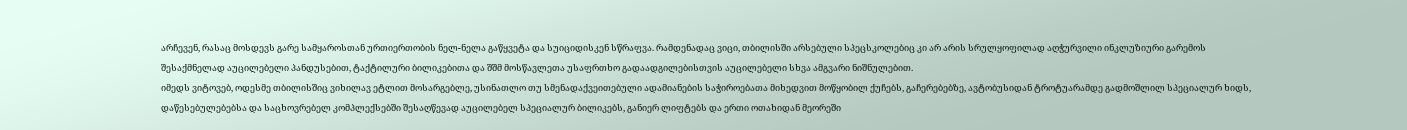არჩევენ, რასაც მოსდევს გარე სამყაროსთან ურთიერთობის ნელ-ნელა გაწყვეტა და სუიციდისკენ სწრაფვა. რამდენადაც ვიცი, თბილისში არსებული სპეცსკოლებიც კი არ არის სრულყოფილად აღჭურვილი ინკლუზიური გარემოს შესაქმნელად აუცილებელი პანდუსებით, ტაქტილური ბილიკებითა და შშმ მოსწავლეთა უსაფრთხო გადაადგილებისთვის აუცილებელი სხვა ამგვარი ნიშნულებით.
იმედს ვიტოვებ, ოდესმე თბილისშიც ვიხილავ ეტლით მოსარგებლე, უსინათლო თუ სმენადაქვეითებული ადამიანების საჭიროებათა მიხედვით მოწყობილ ქუჩებს, გაჩერებებზე, ავტობუსიდან ტროტუარამდე გადმოშლილ სპეციალურ ხიდს, დაწესებულებებსა და საცხოვრებელ კომპლექსებში შესაღწევად აუცილებელ სპეციალურ ბილიკებს, განიერ ლიფტებს და ერთი ოთახიდან მეორეში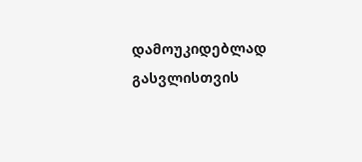დამოუკიდებლად გასვლისთვის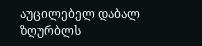აუცილებელ დაბალ ზღურბლს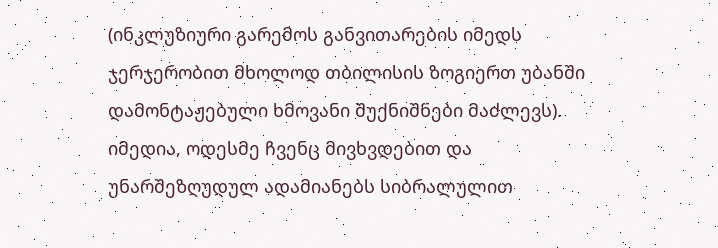(ინკლუზიური გარემოს განვითარების იმედს ჯერჯერობით მხოლოდ თბილისის ზოგიერთ უბანში დამონტაჟებული ხმოვანი შუქნიშნები მაძლევს). იმედია, ოდესმე ჩვენც მივხვდებით და უნარშეზღუდულ ადამიანებს სიბრალულით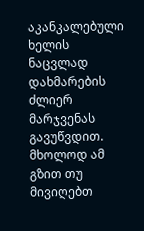აკანკალებული ხელის ნაცვლად დახმარების ძლიერ მარჯვენას გავუწვდით. მხოლოდ ამ გზით თუ მივიღებთ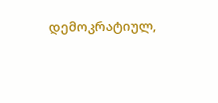დემოკრატიულ,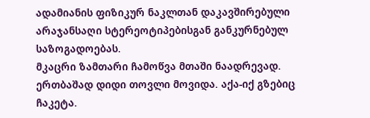ადამიანის ფიზიკურ ნაკლთან დაკავშირებული არაჯანსაღი სტერეოტიპებისგან განკურნებულ საზოგადოებას.
მკაცრი ზამთარი ჩამოწვა მთაში ნაადრევად. ერთბაშად დიდი თოვლი მოვიდა. აქა-იქ გზებიც ჩაკეტა.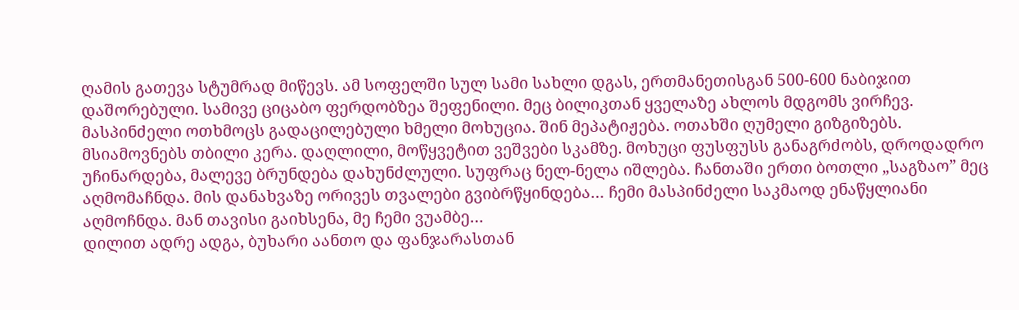ღამის გათევა სტუმრად მიწევს. ამ სოფელში სულ სამი სახლი დგას, ერთმანეთისგან 500-600 ნაბიჯით დაშორებული. სამივე ციცაბო ფერდობზეა შეფენილი. მეც ბილიკთან ყველაზე ახლოს მდგომს ვირჩევ. მასპინძელი ოთხმოცს გადაცილებული ხმელი მოხუცია. შინ მეპატიჟება. ოთახში ღუმელი გიზგიზებს. მსიამოვნებს თბილი კერა. დაღლილი, მოწყვეტით ვეშვები სკამზე. მოხუცი ფუსფუსს განაგრძობს, დროდადრო უჩინარდება, მალევე ბრუნდება დახუნძლული. სუფრაც ნელ-ნელა იშლება. ჩანთაში ერთი ბოთლი „საგზაო” მეც აღმომაჩნდა. მის დანახვაზე ორივეს თვალები გვიბრწყინდება… ჩემი მასპინძელი საკმაოდ ენაწყლიანი აღმოჩნდა. მან თავისი გაიხსენა, მე ჩემი ვუამბე…
დილით ადრე ადგა, ბუხარი აანთო და ფანჯარასთან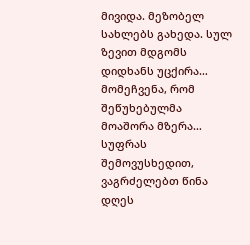მივიდა. მეზობელ სახლებს გახედა. სულ ზევით მდგომს დიდხანს უცქირა… მომეჩვენა, რომ შეწუხებულმა მოაშორა მზერა… სუფრას შემოვუსხედით, ვაგრძელებთ წინა დღეს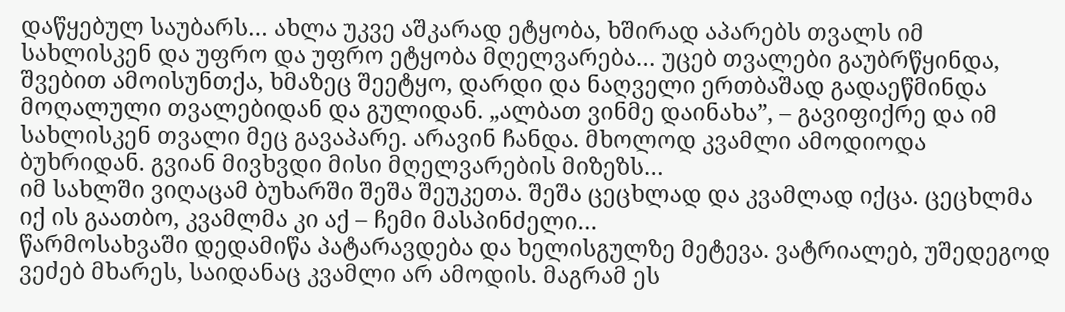დაწყებულ საუბარს… ახლა უკვე აშკარად ეტყობა, ხშირად აპარებს თვალს იმ სახლისკენ და უფრო და უფრო ეტყობა მღელვარება… უცებ თვალები გაუბრწყინდა, შვებით ამოისუნთქა, ხმაზეც შეეტყო, დარდი და ნაღველი ერთბაშად გადაეწმინდა მოღალული თვალებიდან და გულიდან. „ალბათ ვინმე დაინახა”, – გავიფიქრე და იმ სახლისკენ თვალი მეც გავაპარე. არავინ ჩანდა. მხოლოდ კვამლი ამოდიოდა ბუხრიდან. გვიან მივხვდი მისი მღელვარების მიზეზს…
იმ სახლში ვიღაცამ ბუხარში შეშა შეუკეთა. შეშა ცეცხლად და კვამლად იქცა. ცეცხლმა იქ ის გაათბო, კვამლმა კი აქ – ჩემი მასპინძელი…
წარმოსახვაში დედამიწა პატარავდება და ხელისგულზე მეტევა. ვატრიალებ, უშედეგოდ ვეძებ მხარეს, საიდანაც კვამლი არ ამოდის. მაგრამ ეს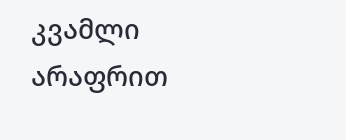კვამლი არაფრით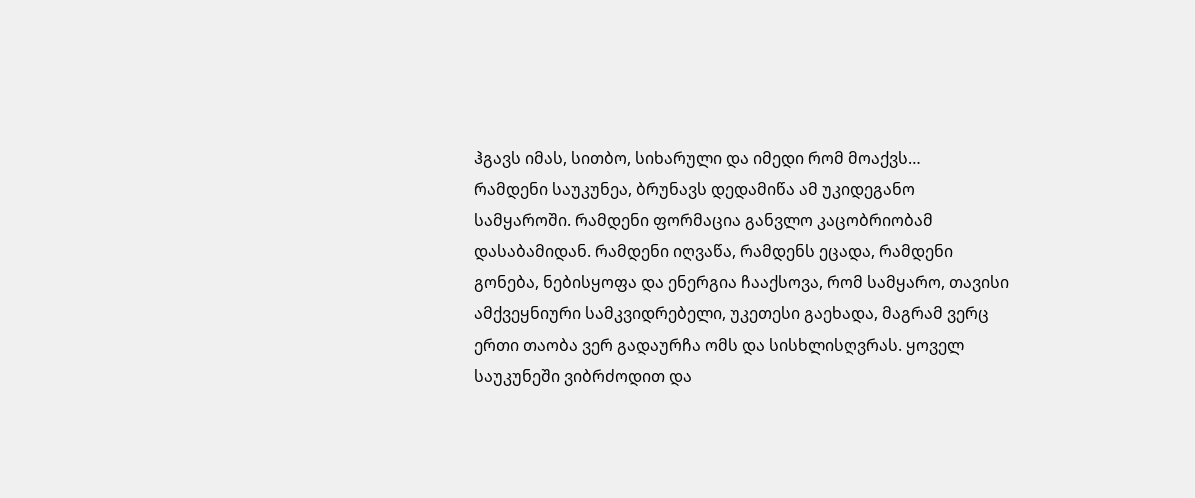ჰგავს იმას, სითბო, სიხარული და იმედი რომ მოაქვს…
რამდენი საუკუნეა, ბრუნავს დედამიწა ამ უკიდეგანო სამყაროში. რამდენი ფორმაცია განვლო კაცობრიობამ დასაბამიდან. რამდენი იღვაწა, რამდენს ეცადა, რამდენი გონება, ნებისყოფა და ენერგია ჩააქსოვა, რომ სამყარო, თავისი ამქვეყნიური სამკვიდრებელი, უკეთესი გაეხადა, მაგრამ ვერც ერთი თაობა ვერ გადაურჩა ომს და სისხლისღვრას. ყოველ საუკუნეში ვიბრძოდით და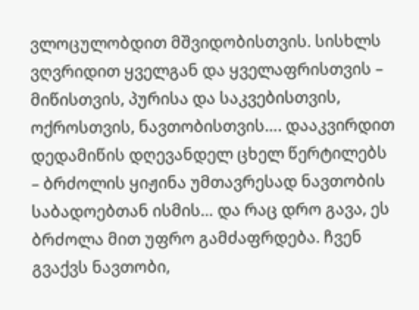ვლოცულობდით მშვიდობისთვის. სისხლს ვღვრიდით ყველგან და ყველაფრისთვის – მიწისთვის, პურისა და საკვებისთვის, ოქროსთვის, ნავთობისთვის…. დააკვირდით დედამიწის დღევანდელ ცხელ წერტილებს – ბრძოლის ყიჟინა უმთავრესად ნავთობის საბადოებთან ისმის… და რაც დრო გავა, ეს ბრძოლა მით უფრო გამძაფრდება. ჩვენ გვაქვს ნავთობი,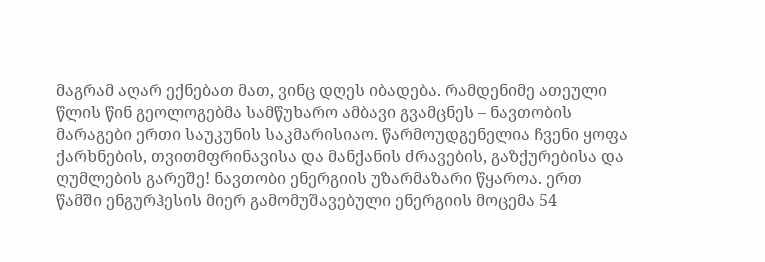მაგრამ აღარ ექნებათ მათ, ვინც დღეს იბადება. რამდენიმე ათეული წლის წინ გეოლოგებმა სამწუხარო ამბავი გვამცნეს – ნავთობის მარაგები ერთი საუკუნის საკმარისიაო. წარმოუდგენელია ჩვენი ყოფა ქარხნების, თვითმფრინავისა და მანქანის ძრავების, გაზქურებისა და ღუმლების გარეშე! ნავთობი ენერგიის უზარმაზარი წყაროა. ერთ წამში ენგურჰესის მიერ გამომუშავებული ენერგიის მოცემა 54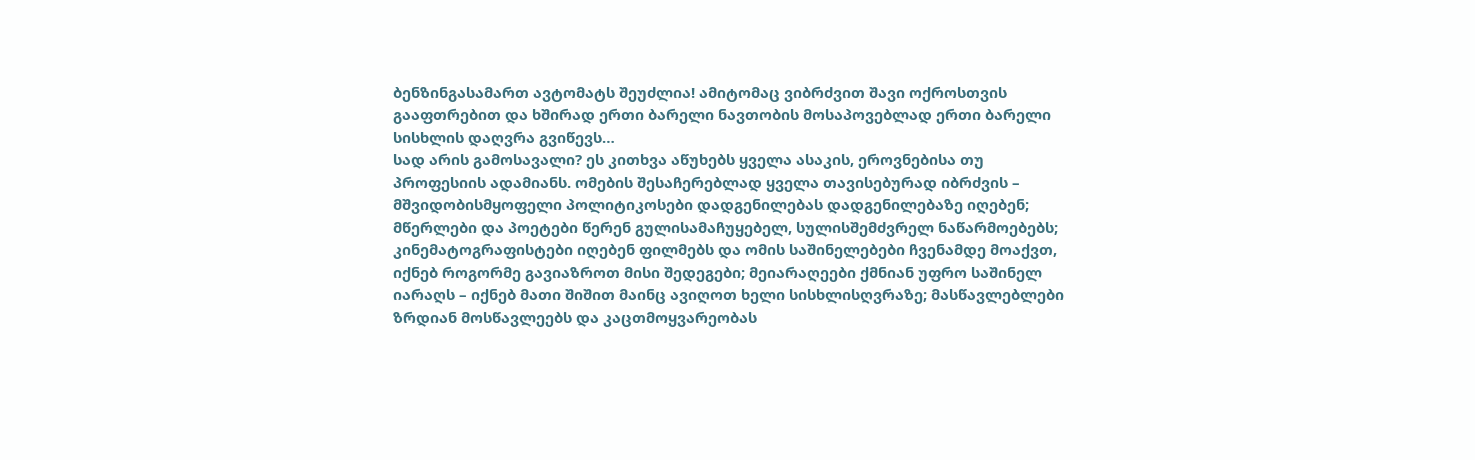ბენზინგასამართ ავტომატს შეუძლია! ამიტომაც ვიბრძვით შავი ოქროსთვის გააფთრებით და ხშირად ერთი ბარელი ნავთობის მოსაპოვებლად ერთი ბარელი სისხლის დაღვრა გვიწევს…
სად არის გამოსავალი? ეს კითხვა აწუხებს ყველა ასაკის, ეროვნებისა თუ პროფესიის ადამიანს. ომების შესაჩერებლად ყველა თავისებურად იბრძვის – მშვიდობისმყოფელი პოლიტიკოსები დადგენილებას დადგენილებაზე იღებენ; მწერლები და პოეტები წერენ გულისამაჩუყებელ, სულისშემძვრელ ნაწარმოებებს; კინემატოგრაფისტები იღებენ ფილმებს და ომის საშინელებები ჩვენამდე მოაქვთ, იქნებ როგორმე გავიაზროთ მისი შედეგები; მეიარაღეები ქმნიან უფრო საშინელ იარაღს – იქნებ მათი შიშით მაინც ავიღოთ ხელი სისხლისღვრაზე; მასწავლებლები ზრდიან მოსწავლეებს და კაცთმოყვარეობას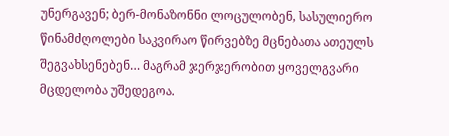უნერგავენ; ბერ-მონაზონნი ლოცულობენ, სასულიერო წინამძღოლები საკვირაო წირვებზე მცნებათა ათეულს შეგვახსენებენ… მაგრამ ჯერჯერობით ყოველგვარი მცდელობა უშედეგოა.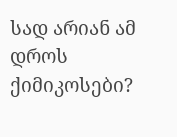სად არიან ამ დროს ქიმიკოსები?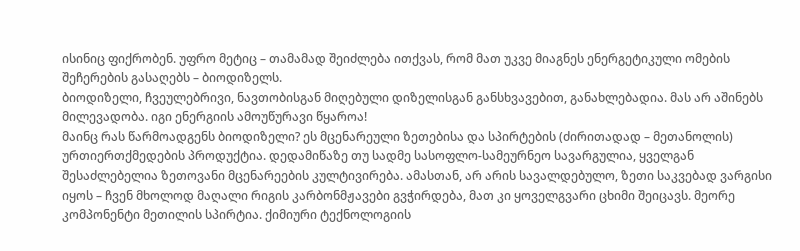ისინიც ფიქრობენ. უფრო მეტიც – თამამად შეიძლება ითქვას, რომ მათ უკვე მიაგნეს ენერგეტიკული ომების შეჩერების გასაღებს – ბიოდიზელს.
ბიოდიზელი, ჩვეულებრივი, ნავთობისგან მიღებული დიზელისგან განსხვავებით, განახლებადია. მას არ აშინებს მილევადობა. იგი ენერგიის ამოუწურავი წყაროა!
მაინც რას წარმოადგენს ბიოდიზელი? ეს მცენარეული ზეთებისა და სპირტების (ძირითადად – მეთანოლის) ურთიერთქმედების პროდუქტია. დედამიწაზე თუ სადმე სასოფლო-სამეურნეო სავარგულია, ყველგან შესაძლებელია ზეთოვანი მცენარეების კულტივირება. ამასთან, არ არის სავალდებულო, ზეთი საკვებად ვარგისი იყოს – ჩვენ მხოლოდ მაღალი რიგის კარბონმჟავები გვჭირდება, მათ კი ყოველგვარი ცხიმი შეიცავს. მეორე კომპონენტი მეთილის სპირტია. ქიმიური ტექნოლოგიის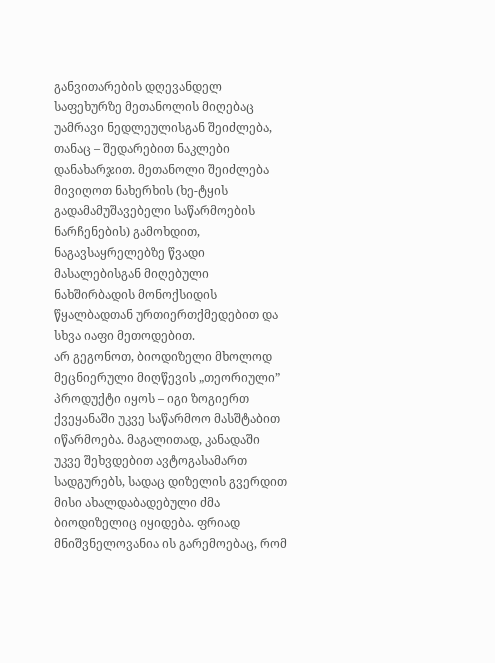განვითარების დღევანდელ საფეხურზე მეთანოლის მიღებაც უამრავი ნედლეულისგან შეიძლება, თანაც – შედარებით ნაკლები დანახარჯით. მეთანოლი შეიძლება მივიღოთ ნახერხის (ხე-ტყის გადამამუშავებელი საწარმოების ნარჩენების) გამოხდით, ნაგავსაყრელებზე წვადი მასალებისგან მიღებული ნახშირბადის მონოქსიდის წყალბადთან ურთიერთქმედებით და სხვა იაფი მეთოდებით.
არ გეგონოთ, ბიოდიზელი მხოლოდ მეცნიერული მიღწევის „თეორიული” პროდუქტი იყოს – იგი ზოგიერთ ქვეყანაში უკვე საწარმოო მასშტაბით იწარმოება. მაგალითად, კანადაში უკვე შეხვდებით ავტოგასამართ სადგურებს, სადაც დიზელის გვერდით მისი ახალდაბადებული ძმა ბიოდიზელიც იყიდება. ფრიად მნიშვნელოვანია ის გარემოებაც, რომ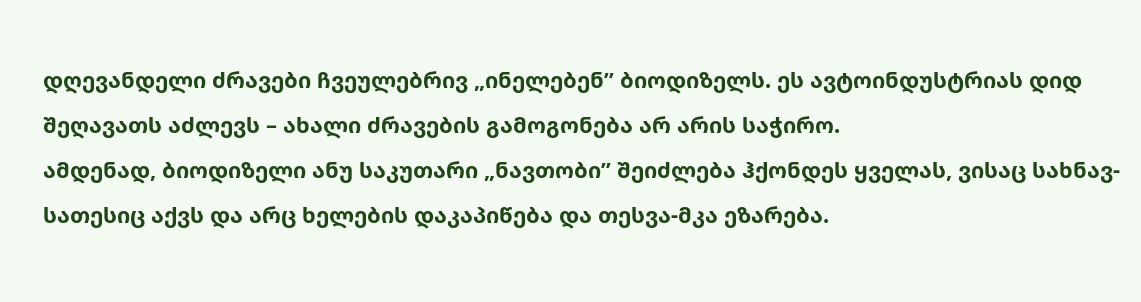დღევანდელი ძრავები ჩვეულებრივ „ინელებენ” ბიოდიზელს. ეს ავტოინდუსტრიას დიდ შეღავათს აძლევს – ახალი ძრავების გამოგონება არ არის საჭირო.
ამდენად, ბიოდიზელი ანუ საკუთარი „ნავთობი” შეიძლება ჰქონდეს ყველას, ვისაც სახნავ-სათესიც აქვს და არც ხელების დაკაპიწება და თესვა-მკა ეზარება.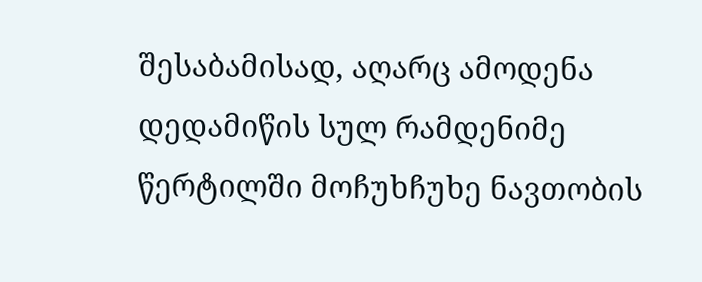შესაბამისად, აღარც ამოდენა დედამიწის სულ რამდენიმე წერტილში მოჩუხჩუხე ნავთობის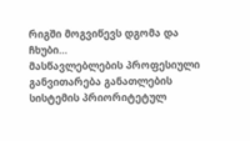რიგში მოგვიწევს დგომა და ჩხუბი…
მასწავლებლების პროფესიული განვითარება განათლების სისტემის პრიორიტეტულ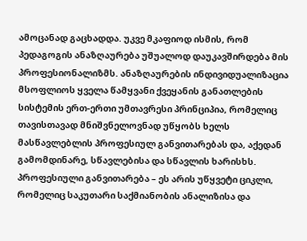ამოცანად გაცხადდა. უკვე მკაფიოდ ისმის, რომ პედაგოგის ანაზღაურება უშუალოდ დაუკავშირდება მის პროფესიონალიზმს. ანაზღაურების ინდივიდუალიზაცია მსოფლიოს ყველა წამყვანი ქვეყანის განათლების სისტემის ერთ-ერთი უმთავრესი პრინციპია, რომელიც თავისთავად მნიშვნელოვნად უწყობს ხელს მასწავლებლის პროფესიულ განვითარებას და, აქედან გამომდინარე, სწავლებისა და სწავლის ხარისხს.
პროფესიული განვითარება – ეს არის უწყვეტი ციკლი, რომელიც საკუთარი საქმიანობის ანალიზისა და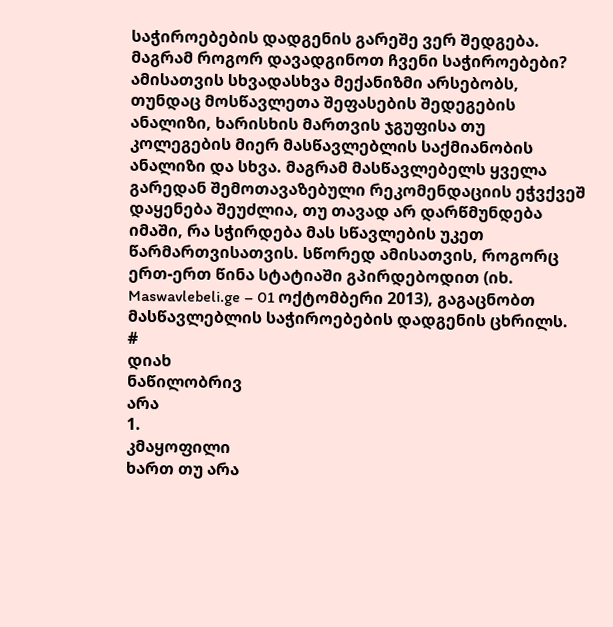საჭიროებების დადგენის გარეშე ვერ შედგება. მაგრამ როგორ დავადგინოთ ჩვენი საჭიროებები? ამისათვის სხვადასხვა მექანიზმი არსებობს, თუნდაც მოსწავლეთა შეფასების შედეგების ანალიზი, ხარისხის მართვის ჯგუფისა თუ კოლეგების მიერ მასწავლებლის საქმიანობის ანალიზი და სხვა. მაგრამ მასწავლებელს ყველა გარედან შემოთავაზებული რეკომენდაციის ეჭვქვეშ დაყენება შეუძლია, თუ თავად არ დარწმუნდება იმაში, რა სჭირდება მას სწავლების უკეთ წარმართვისათვის. სწორედ ამისათვის, როგორც ერთ-ერთ წინა სტატიაში გპირდებოდით (იხ. Maswavlebeli.ge – 01 ოქტომბერი 2013), გაგაცნობთ მასწავლებლის საჭიროებების დადგენის ცხრილს.
#
დიახ
ნაწილობრივ
არა
1.
კმაყოფილი
ხართ თუ არა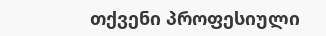თქვენი პროფესიული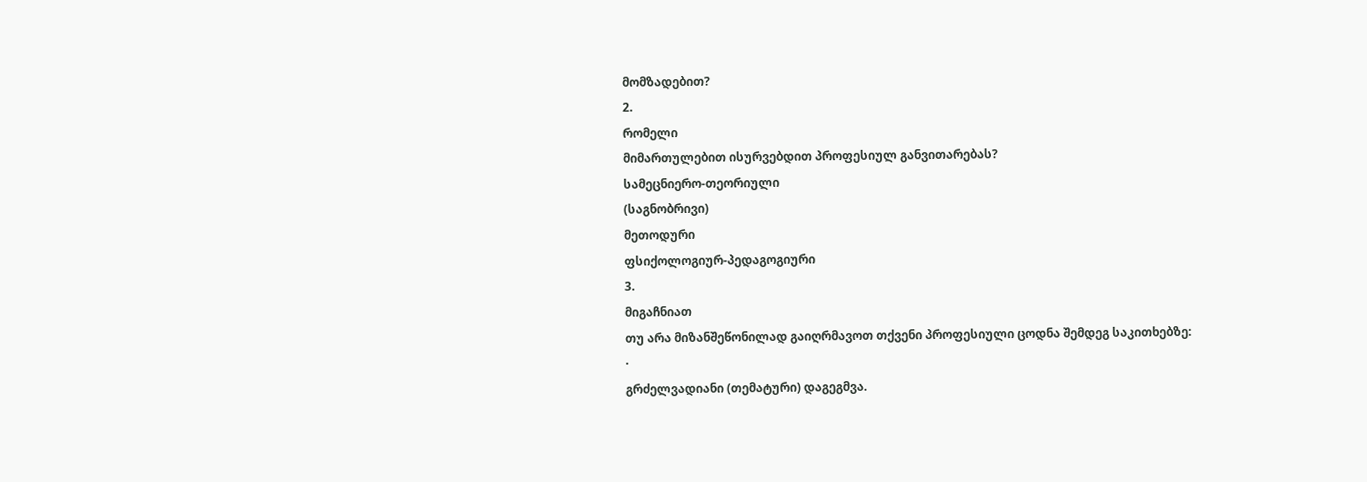მომზადებით?
2.
რომელი
მიმართულებით ისურვებდით პროფესიულ განვითარებას?
სამეცნიერო-თეორიული
(საგნობრივი)
მეთოდური
ფსიქოლოგიურ-პედაგოგიური
3.
მიგაჩნიათ
თუ არა მიზანშეწონილად გაიღრმავოთ თქვენი პროფესიული ცოდნა შემდეგ საკითხებზე:
·
გრძელვადიანი (თემატური) დაგეგმვა.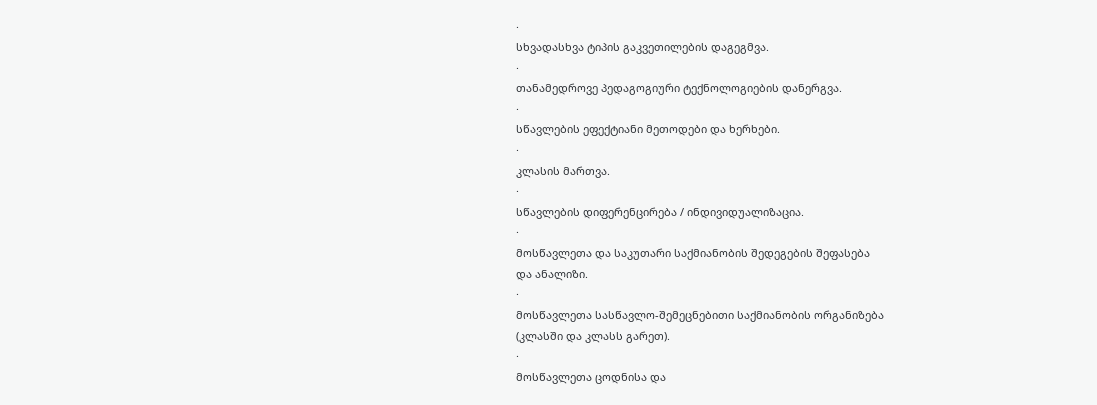·
სხვადასხვა ტიპის გაკვეთილების დაგეგმვა.
·
თანამედროვე პედაგოგიური ტექნოლოგიების დანერგვა.
·
სწავლების ეფექტიანი მეთოდები და ხერხები.
·
კლასის მართვა.
·
სწავლების დიფერენცირება / ინდივიდუალიზაცია.
·
მოსწავლეთა და საკუთარი საქმიანობის შედეგების შეფასება
და ანალიზი.
·
მოსწავლეთა სასწავლო-შემეცნებითი საქმიანობის ორგანიზება
(კლასში და კლასს გარეთ).
·
მოსწავლეთა ცოდნისა და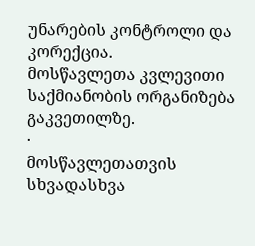უნარების კონტროლი და კორექცია.
მოსწავლეთა კვლევითი საქმიანობის ორგანიზება გაკვეთილზე.
·
მოსწავლეთათვის სხვადასხვა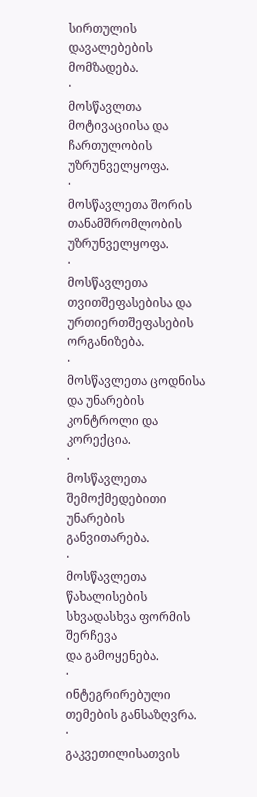სირთულის დავალებების მომზადება.
·
მოსწავლთა მოტივაციისა და ჩართულობის უზრუნველყოფა.
·
მოსწავლეთა შორის თანამშრომლობის უზრუნველყოფა.
·
მოსწავლეთა თვითშეფასებისა და ურთიერთშეფასების ორგანიზება.
·
მოსწავლეთა ცოდნისა და უნარების კონტროლი და კორექცია.
·
მოსწავლეთა შემოქმედებითი უნარების განვითარება.
·
მოსწავლეთა წახალისების სხვადასხვა ფორმის შერჩევა
და გამოყენება.
·
ინტეგრირებული თემების განსაზღვრა.
·
გაკვეთილისათვის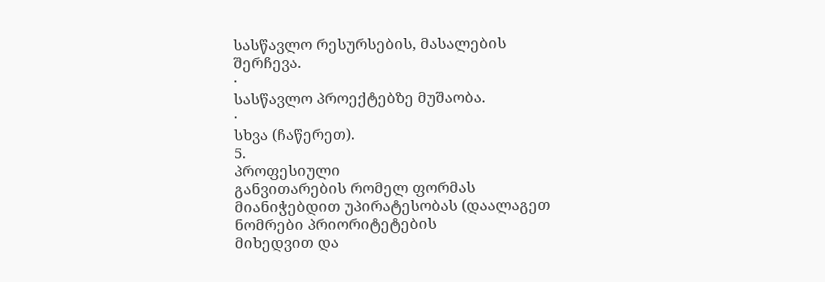სასწავლო რესურსების, მასალების შერჩევა.
·
სასწავლო პროექტებზე მუშაობა.
·
სხვა (ჩაწერეთ).
5.
პროფესიული
განვითარების რომელ ფორმას მიანიჭებდით უპირატესობას (დაალაგეთ ნომრები პრიორიტეტების
მიხედვით და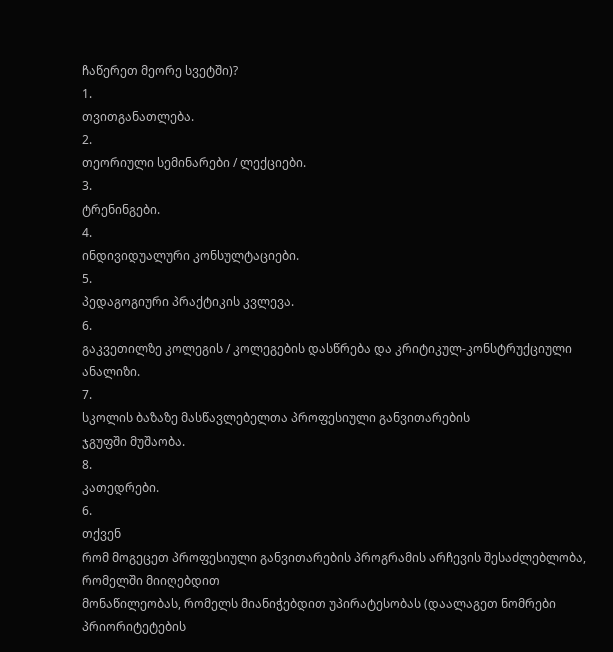ჩაწერეთ მეორე სვეტში)?
1.
თვითგანათლება.
2.
თეორიული სემინარები / ლექციები.
3.
ტრენინგები.
4.
ინდივიდუალური კონსულტაციები.
5.
პედაგოგიური პრაქტიკის კვლევა.
6.
გაკვეთილზე კოლეგის / კოლეგების დასწრება და კრიტიკულ-კონსტრუქციული
ანალიზი.
7.
სკოლის ბაზაზე მასწავლებელთა პროფესიული განვითარების
ჯგუფში მუშაობა.
8.
კათედრები.
6.
თქვენ
რომ მოგეცეთ პროფესიული განვითარების პროგრამის არჩევის შესაძლებლობა, რომელში მიიღებდით
მონაწილეობას, რომელს მიანიჭებდით უპირატესობას (დაალაგეთ ნომრები პრიორიტეტების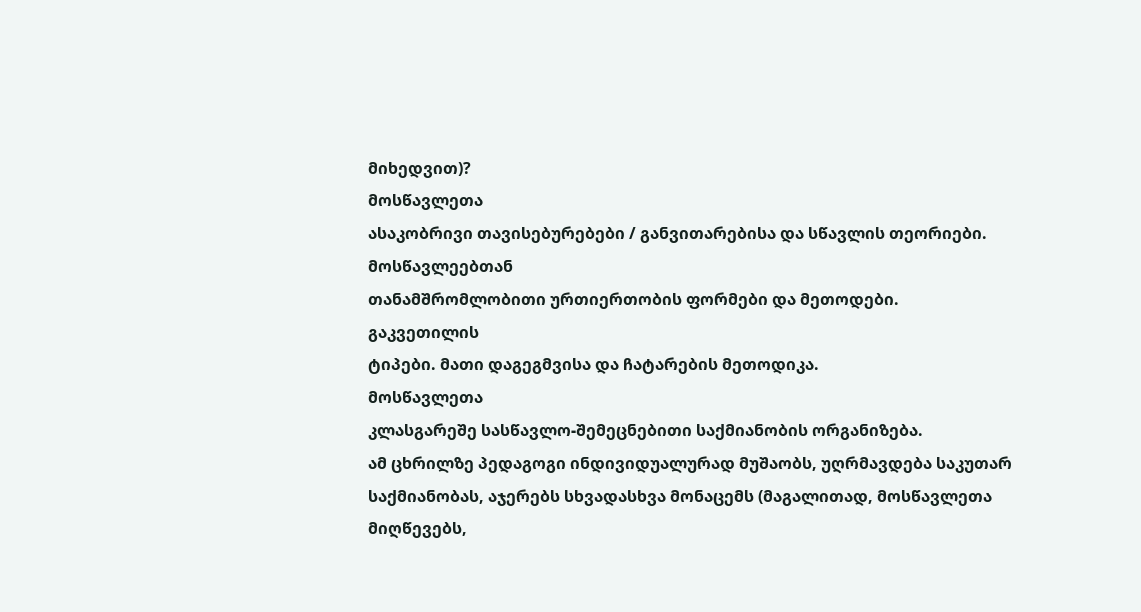მიხედვით)?
მოსწავლეთა
ასაკობრივი თავისებურებები / განვითარებისა და სწავლის თეორიები.
მოსწავლეებთან
თანამშრომლობითი ურთიერთობის ფორმები და მეთოდები.
გაკვეთილის
ტიპები. მათი დაგეგმვისა და ჩატარების მეთოდიკა.
მოსწავლეთა
კლასგარეშე სასწავლო-შემეცნებითი საქმიანობის ორგანიზება.
ამ ცხრილზე პედაგოგი ინდივიდუალურად მუშაობს, უღრმავდება საკუთარ საქმიანობას, აჯერებს სხვადასხვა მონაცემს (მაგალითად, მოსწავლეთა მიღწევებს,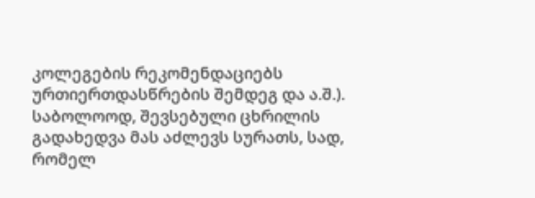კოლეგების რეკომენდაციებს ურთიერთდასწრების შემდეგ და ა.შ.). საბოლოოდ, შევსებული ცხრილის გადახედვა მას აძლევს სურათს, სად, რომელ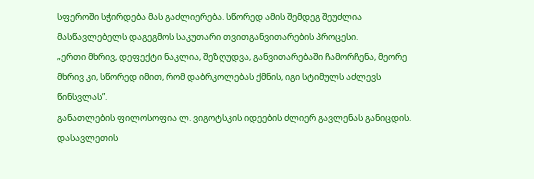სფეროში სჭირდება მას გაძლიერება. სწორედ ამის შემდეგ შეუძლია მასწავლებელს დაგეგმოს საკუთარი თვითგანვითარების პროცესი.
„ერთი მხრივ, დეფექტი ნაკლია, შეზღუდვა, განვითარებაში ჩამორჩენა, მეორე მხრივ კი, სწორედ იმით, რომ დაბრკოლებას ქმნის, იგი სტიმულს აძლევს წინსვლას”.
განათლების ფილოსოფია ლ. ვიგოტსკის იდეების ძლიერ გავლენას განიცდის. დასავლეთის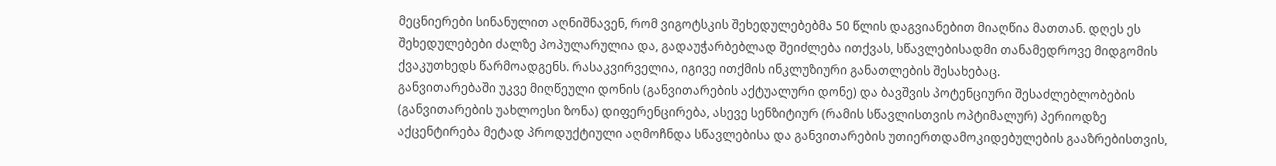მეცნიერები სინანულით აღნიშნავენ, რომ ვიგოტსკის შეხედულებებმა 50 წლის დაგვიანებით მიაღწია მათთან. დღეს ეს შეხედულებები ძალზე პოპულარულია და, გადაუჭარბებლად შეიძლება ითქვას, სწავლებისადმი თანამედროვე მიდგომის ქვაკუთხედს წარმოადგენს. რასაკვირველია, იგივე ითქმის ინკლუზიური განათლების შესახებაც.
განვითარებაში უკვე მიღწეული დონის (განვითარების აქტუალური დონე) და ბავშვის პოტენციური შესაძლებლობების (განვითარების უახლოესი ზონა) დიფერენცირება, ასევე სენზიტიურ (რამის სწავლისთვის ოპტიმალურ) პერიოდზე აქცენტირება მეტად პროდუქტიული აღმოჩნდა სწავლებისა და განვითარების უთიერთდამოკიდებულების გააზრებისთვის,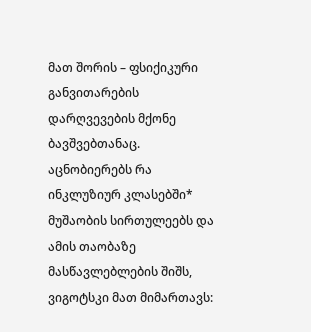მათ შორის – ფსიქიკური განვითარების დარღვევების მქონე ბავშვებთანაც.
აცნობიერებს რა ინკლუზიურ კლასებში* მუშაობის სირთულეებს და ამის თაობაზე მასწავლებლების შიშს, ვიგოტსკი მათ მიმართავს: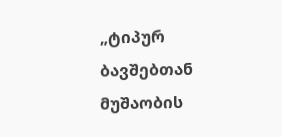„ტიპურ ბავშებთან მუშაობის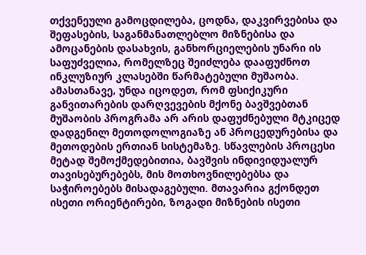თქვენეული გამოცდილება, ცოდნა, დაკვირვებისა და შეფასების, საგანმანათლებლო მიზნებისა და ამოცანების დასახვის, განხორციელების უნარი ის საფუძველია, რომელზეც შეიძლება დააფუძნოთ ინკლუზიურ კლასებში წარმატებული მუშაობა. ამასთანავე, უნდა იცოდეთ, რომ ფსიქიკური განვითარების დარღვევების მქონე ბავშვებთან მუშაობის პროგრამა არ არის დაფუძნებული მტკიცედ დადგენილ მეთოდოლოგიაზე ან პროცედურებისა და მეთოდების ერთიან სისტემაზე. სწავლების პროცესი მეტად შემოქმედებითია, ბავშვის ინდივიდუალურ თავისებურებებს, მის მოთხოვნილებებსა და საჭიროებებს მისადაგებული. მთავარია გქონდეთ ისეთი ორიენტირები, ზოგადი მიზნების ისეთი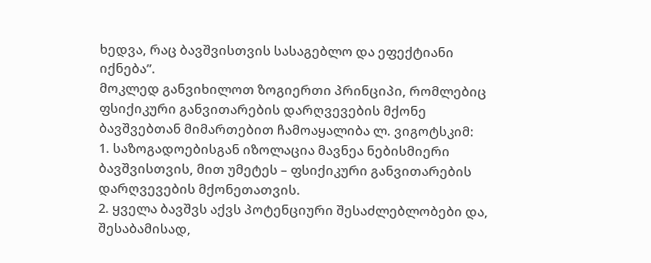ხედვა, რაც ბავშვისთვის სასაგებლო და ეფექტიანი იქნება”.
მოკლედ განვიხილოთ ზოგიერთი პრინციპი, რომლებიც ფსიქიკური განვითარების დარღვევების მქონე ბავშვებთან მიმართებით ჩამოაყალიბა ლ. ვიგოტსკიმ:
1. საზოგადოებისგან იზოლაცია მავნეა ნებისმიერი ბავშვისთვის, მით უმეტეს – ფსიქიკური განვითარების დარღვევების მქონეთათვის.
2. ყველა ბავშვს აქვს პოტენციური შესაძლებლობები და, შესაბამისად,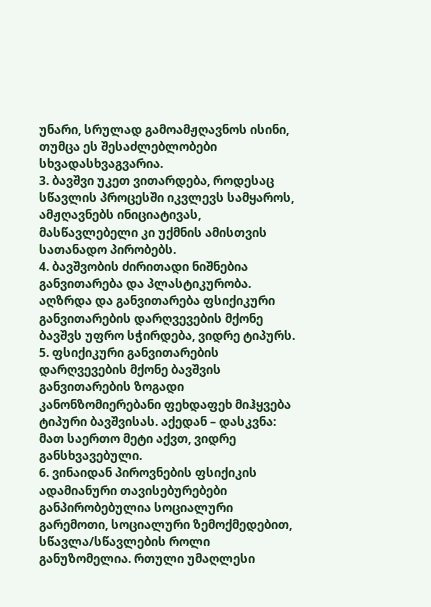უნარი, სრულად გამოამჟღავნოს ისინი, თუმცა ეს შესაძლებლობები სხვადასხვაგვარია.
3. ბავშვი უკეთ ვითარდება, როდესაც სწავლის პროცესში იკვლევს სამყაროს, ამჟღავნებს ინიციატივას, მასწავლებელი კი უქმნის ამისთვის სათანადო პირობებს.
4. ბავშვობის ძირითადი ნიშნებია განვითარება და პლასტიკურობა. აღზრდა და განვითარება ფსიქიკური განვითარების დარღვევების მქონე ბავშვს უფრო სჭირდება, ვიდრე ტიპურს.
5. ფსიქიკური განვითარების დარღვევების მქონე ბავშვის განვითარების ზოგადი კანონზომიერებანი ფეხდაფეხ მიჰყვება ტიპური ბავშვისას. აქედან – დასკვნა: მათ საერთო მეტი აქვთ, ვიდრე განსხვავებული.
6. ვინაიდან პიროვნების ფსიქიკის ადამიანური თავისებურებები განპირობებულია სოციალური გარემოთი, სოციალური ზემოქმედებით, სწავლა/სწავლების როლი განუზომელია. რთული უმაღლესი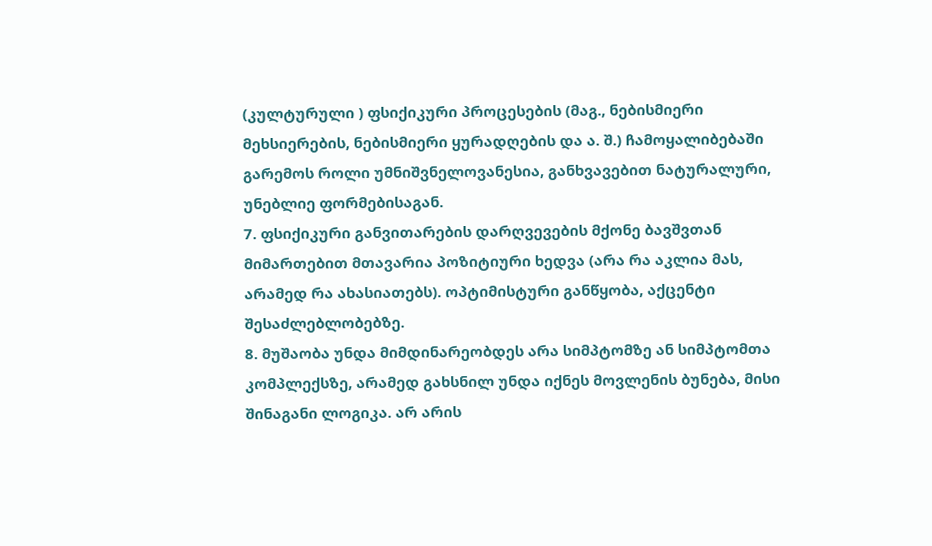(კულტურული ) ფსიქიკური პროცესების (მაგ., ნებისმიერი მეხსიერების, ნებისმიერი ყურადღების და ა. შ.) ჩამოყალიბებაში გარემოს როლი უმნიშვნელოვანესია, განხვავებით ნატურალური, უნებლიე ფორმებისაგან.
7. ფსიქიკური განვითარების დარღვევების მქონე ბავშვთან მიმართებით მთავარია პოზიტიური ხედვა (არა რა აკლია მას, არამედ რა ახასიათებს). ოპტიმისტური განწყობა, აქცენტი შესაძლებლობებზე.
8. მუშაობა უნდა მიმდინარეობდეს არა სიმპტომზე ან სიმპტომთა კომპლექსზე, არამედ გახსნილ უნდა იქნეს მოვლენის ბუნება, მისი შინაგანი ლოგიკა. არ არის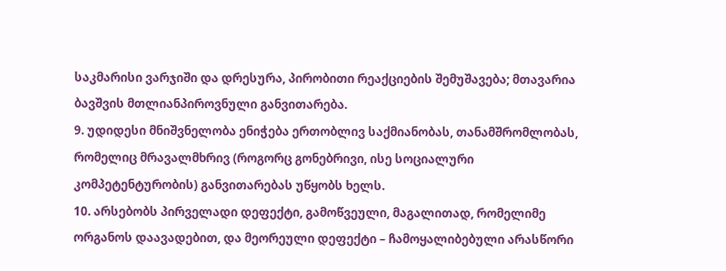საკმარისი ვარჯიში და დრესურა, პირობითი რეაქციების შემუშავება; მთავარია ბავშვის მთლიანპიროვნული განვითარება.
9. უდიდესი მნიშვნელობა ენიჭება ერთობლივ საქმიანობას, თანამშრომლობას, რომელიც მრავალმხრივ (როგორც გონებრივი, ისე სოციალური კომპეტენტურობის) განვითარებას უწყობს ხელს.
10. არსებობს პირველადი დეფექტი, გამოწვეული, მაგალითად, რომელიმე ორგანოს დაავადებით, და მეორეული დეფექტი – ჩამოყალიბებული არასწორი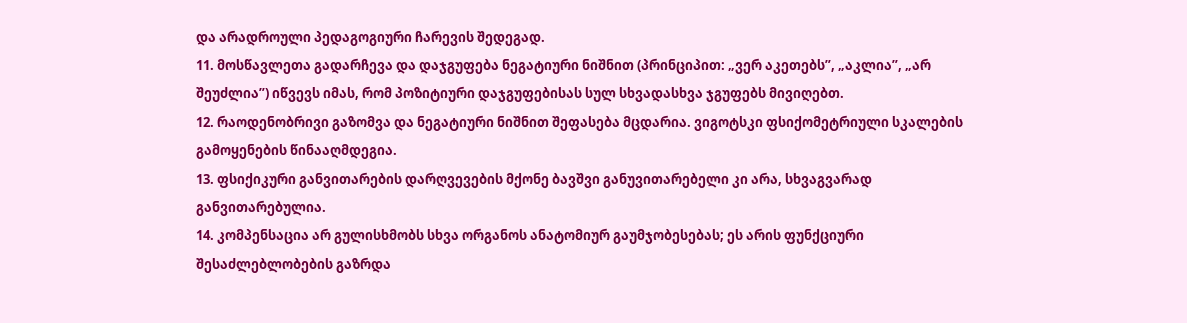და არადროული პედაგოგიური ჩარევის შედეგად.
11. მოსწავლეთა გადარჩევა და დაჯგუფება ნეგატიური ნიშნით (პრინციპით: „ვერ აკეთებს”, „აკლია”, „არ შეუძლია”) იწვევს იმას, რომ პოზიტიური დაჯგუფებისას სულ სხვადასხვა ჯგუფებს მივიღებთ.
12. რაოდენობრივი გაზომვა და ნეგატიური ნიშნით შეფასება მცდარია. ვიგოტსკი ფსიქომეტრიული სკალების გამოყენების წინააღმდეგია.
13. ფსიქიკური განვითარების დარღვევების მქონე ბავშვი განუვითარებელი კი არა, სხვაგვარად განვითარებულია.
14. კომპენსაცია არ გულისხმობს სხვა ორგანოს ანატომიურ გაუმჯობესებას; ეს არის ფუნქციური შესაძლებლობების გაზრდა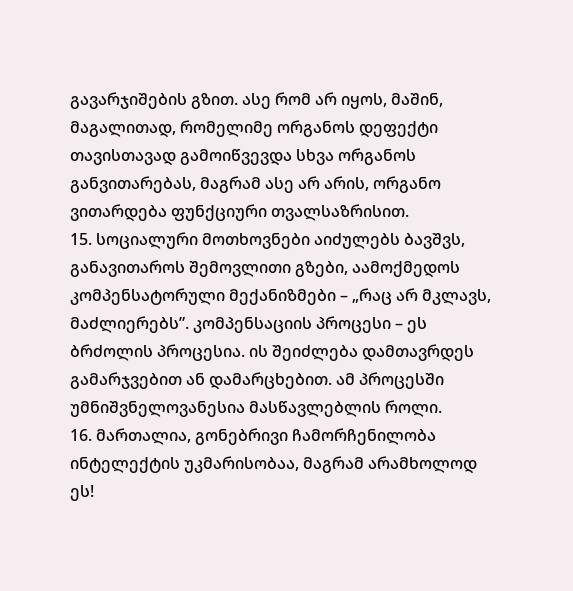გავარჯიშების გზით. ასე რომ არ იყოს, მაშინ, მაგალითად, რომელიმე ორგანოს დეფექტი თავისთავად გამოიწვევდა სხვა ორგანოს განვითარებას, მაგრამ ასე არ არის, ორგანო ვითარდება ფუნქციური თვალსაზრისით.
15. სოციალური მოთხოვნები აიძულებს ბავშვს, განავითაროს შემოვლითი გზები, აამოქმედოს კომპენსატორული მექანიზმები – „რაც არ მკლავს, მაძლიერებს”. კომპენსაციის პროცესი – ეს ბრძოლის პროცესია. ის შეიძლება დამთავრდეს გამარჯვებით ან დამარცხებით. ამ პროცესში უმნიშვნელოვანესია მასწავლებლის როლი.
16. მართალია, გონებრივი ჩამორჩენილობა ინტელექტის უკმარისობაა, მაგრამ არამხოლოდ ეს!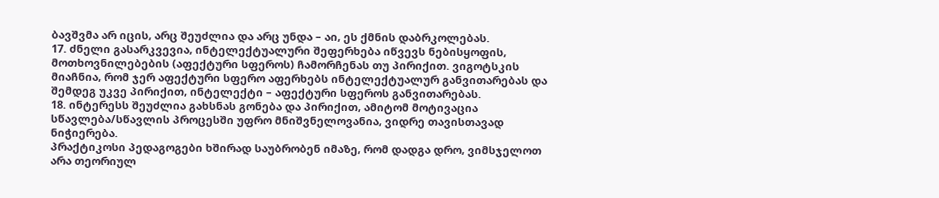ბავშვმა არ იცის, არც შეუძლია და არც უნდა – აი, ეს ქმნის დაბრკოლებას.
17. ძნელი გასარკვევია, ინტელექტუალური შეფერხება იწვევს ნებისყოფის, მოთხოვნილებების (აფექტური სფეროს) ჩამორჩენას თუ პირიქით. ვიგოტსკის მიაჩნია, რომ ჯერ აფექტური სფერო აფერხებს ინტელექტუალურ განვითარებას და შემდეგ უკვე პირიქით, ინტელექტი – აფექტური სფეროს განვითარებას.
18. ინტერესს შეუძლია გახსნას გონება და პირიქით, ამიტომ მოტივაცია სწავლება/სწავლის პროცესში უფრო მნიშვნელოვანია, ვიდრე თავისთავად ნიჭიერება.
პრაქტიკოსი პედაგოგები ხშირად საუბრობენ იმაზე, რომ დადგა დრო, ვიმსჯელოთ არა თეორიულ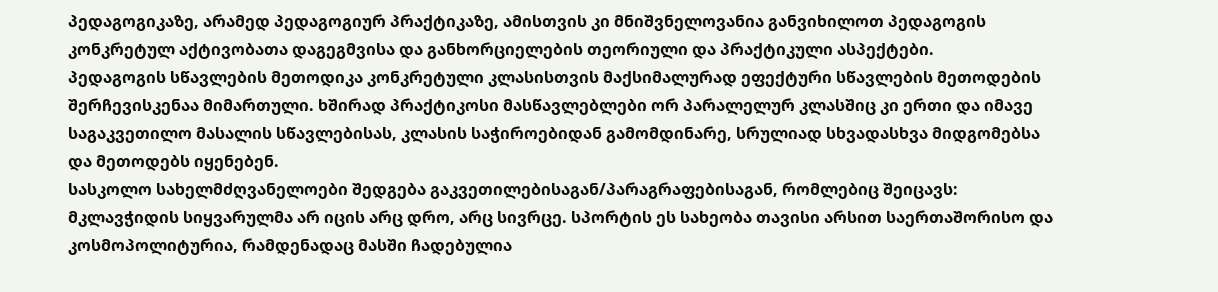პედაგოგიკაზე, არამედ პედაგოგიურ პრაქტიკაზე, ამისთვის კი მნიშვნელოვანია განვიხილოთ პედაგოგის კონკრეტულ აქტივობათა დაგეგმვისა და განხორციელების თეორიული და პრაქტიკული ასპექტები.
პედაგოგის სწავლების მეთოდიკა კონკრეტული კლასისთვის მაქსიმალურად ეფექტური სწავლების მეთოდების შერჩევისკენაა მიმართული. ხშირად პრაქტიკოსი მასწავლებლები ორ პარალელურ კლასშიც კი ერთი და იმავე საგაკვეთილო მასალის სწავლებისას, კლასის საჭიროებიდან გამომდინარე, სრულიად სხვადასხვა მიდგომებსა და მეთოდებს იყენებენ.
სასკოლო სახელმძღვანელოები შედგება გაკვეთილებისაგან/პარაგრაფებისაგან, რომლებიც შეიცავს:
მკლავჭიდის სიყვარულმა არ იცის არც დრო, არც სივრცე. სპორტის ეს სახეობა თავისი არსით საერთაშორისო და კოსმოპოლიტურია, რამდენადაც მასში ჩადებულია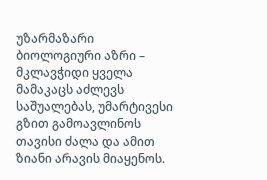უზარმაზარი ბიოლოგიური აზრი – მკლავჭიდი ყველა მამაკაცს აძლევს საშუალებას, უმარტივესი გზით გამოავლინოს თავისი ძალა და ამით ზიანი არავის მიაყენოს.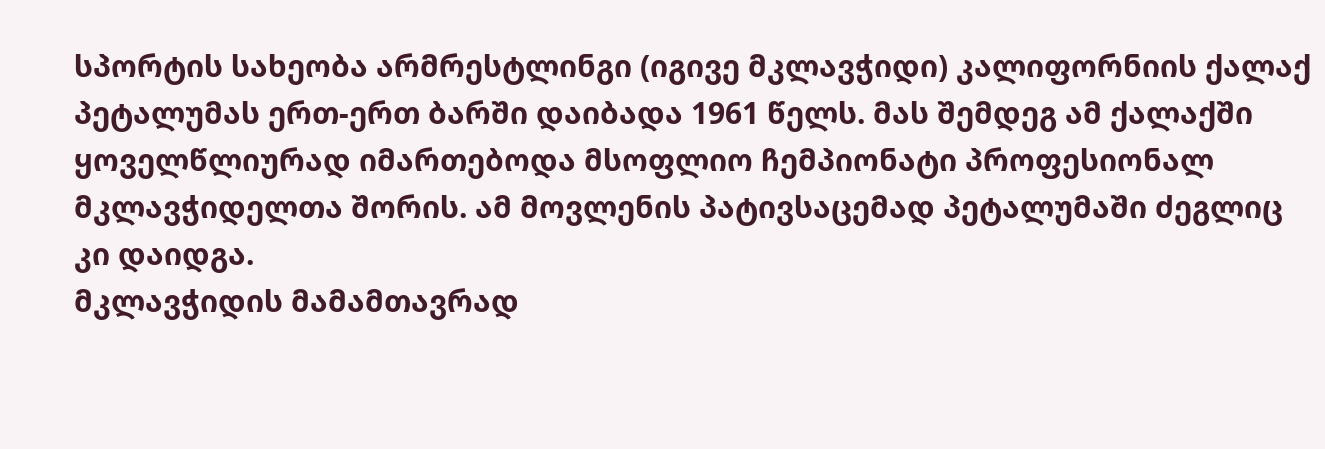სპორტის სახეობა არმრესტლინგი (იგივე მკლავჭიდი) კალიფორნიის ქალაქ პეტალუმას ერთ-ერთ ბარში დაიბადა 1961 წელს. მას შემდეგ ამ ქალაქში ყოველწლიურად იმართებოდა მსოფლიო ჩემპიონატი პროფესიონალ მკლავჭიდელთა შორის. ამ მოვლენის პატივსაცემად პეტალუმაში ძეგლიც კი დაიდგა.
მკლავჭიდის მამამთავრად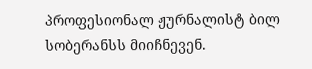პროფესიონალ ჟურნალისტ ბილ სობერანსს მიიჩნევენ.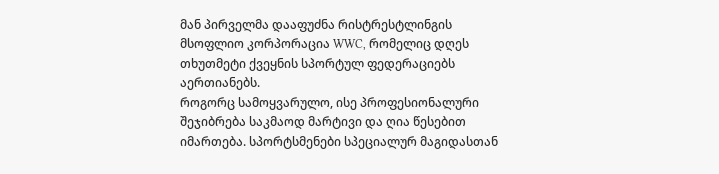მან პირველმა დააფუძნა რისტრესტლინგის მსოფლიო კორპორაცია WWC, რომელიც დღეს თხუთმეტი ქვეყნის სპორტულ ფედერაციებს აერთიანებს.
როგორც სამოყვარულო, ისე პროფესიონალური შეჯიბრება საკმაოდ მარტივი და ღია წესებით იმართება. სპორტსმენები სპეციალურ მაგიდასთან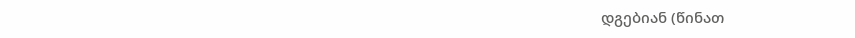დგებიან (წინათ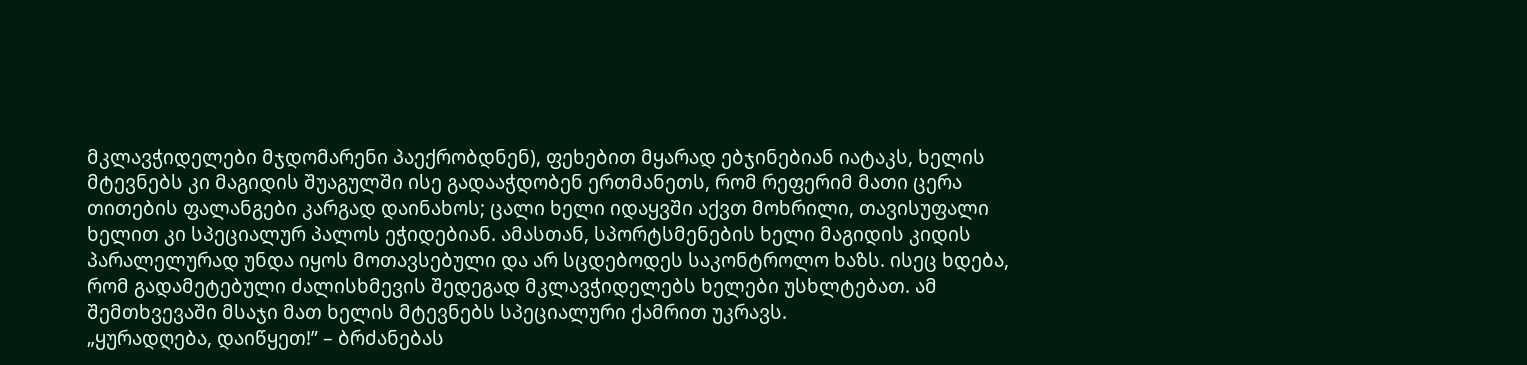მკლავჭიდელები მჯდომარენი პაექრობდნენ), ფეხებით მყარად ებჯინებიან იატაკს, ხელის მტევნებს კი მაგიდის შუაგულში ისე გადააჭდობენ ერთმანეთს, რომ რეფერიმ მათი ცერა თითების ფალანგები კარგად დაინახოს; ცალი ხელი იდაყვში აქვთ მოხრილი, თავისუფალი ხელით კი სპეციალურ პალოს ეჭიდებიან. ამასთან, სპორტსმენების ხელი მაგიდის კიდის პარალელურად უნდა იყოს მოთავსებული და არ სცდებოდეს საკონტროლო ხაზს. ისეც ხდება, რომ გადამეტებული ძალისხმევის შედეგად მკლავჭიდელებს ხელები უსხლტებათ. ამ შემთხვევაში მსაჯი მათ ხელის მტევნებს სპეციალური ქამრით უკრავს.
„ყურადღება, დაიწყეთ!” – ბრძანებას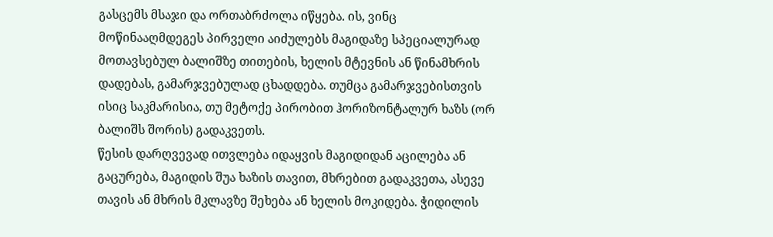გასცემს მსაჯი და ორთაბრძოლა იწყება. ის, ვინც მოწინააღმდეგეს პირველი აიძულებს მაგიდაზე სპეციალურად მოთავსებულ ბალიშზე თითების, ხელის მტევნის ან წინამხრის დადებას, გამარჯვებულად ცხადდება. თუმცა გამარჯვებისთვის ისიც საკმარისია, თუ მეტოქე პირობით ჰორიზონტალურ ხაზს (ორ ბალიშს შორის) გადაკვეთს.
წესის დარღვევად ითვლება იდაყვის მაგიდიდან აცილება ან გაცურება, მაგიდის შუა ხაზის თავით, მხრებით გადაკვეთა, ასევე თავის ან მხრის მკლავზე შეხება ან ხელის მოკიდება. ჭიდილის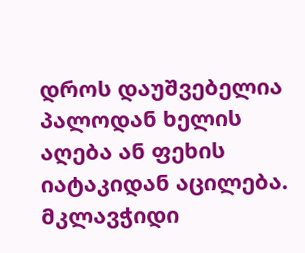დროს დაუშვებელია პალოდან ხელის აღება ან ფეხის იატაკიდან აცილება.
მკლავჭიდი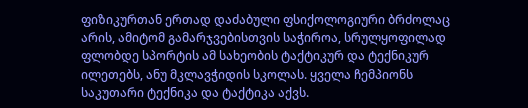ფიზიკურთან ერთად დაძაბული ფსიქოლოგიური ბრძოლაც არის, ამიტომ გამარჯვებისთვის საჭიროა, სრულყოფილად ფლობდე სპორტის ამ სახეობის ტაქტიკურ და ტექნიკურ ილეთებს, ანუ მკლავჭიდის სკოლას. ყველა ჩემპიონს საკუთარი ტექნიკა და ტაქტიკა აქვს.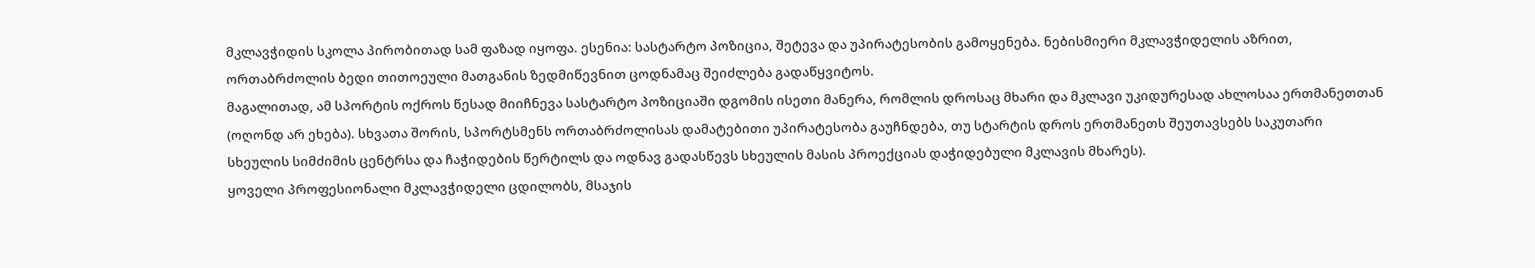მკლავჭიდის სკოლა პირობითად სამ ფაზად იყოფა. ესენია: სასტარტო პოზიცია, შეტევა და უპირატესობის გამოყენება. ნებისმიერი მკლავჭიდელის აზრით, ორთაბრძოლის ბედი თითოეული მათგანის ზედმიწევნით ცოდნამაც შეიძლება გადაწყვიტოს.
მაგალითად, ამ სპორტის ოქროს წესად მიიჩნევა სასტარტო პოზიციაში დგომის ისეთი მანერა, რომლის დროსაც მხარი და მკლავი უკიდურესად ახლოსაა ერთმანეთთან (ოღონდ არ ეხება). სხვათა შორის, სპორტსმენს ორთაბრძოლისას დამატებითი უპირატესობა გაუჩნდება, თუ სტარტის დროს ერთმანეთს შეუთავსებს საკუთარი სხეულის სიმძიმის ცენტრსა და ჩაჭიდების წერტილს და ოდნავ გადასწევს სხეულის მასის პროექციას დაჭიდებული მკლავის მხარეს).
ყოველი პროფესიონალი მკლავჭიდელი ცდილობს, მსაჯის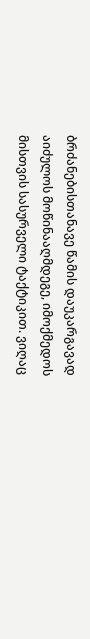ბრძანებისთანავე წამის დაუკარგავად აიძულოს მოწინააღმდეგე, იმოქმედოს მისთვის სასურველი ტაქტიკით. ვიღაც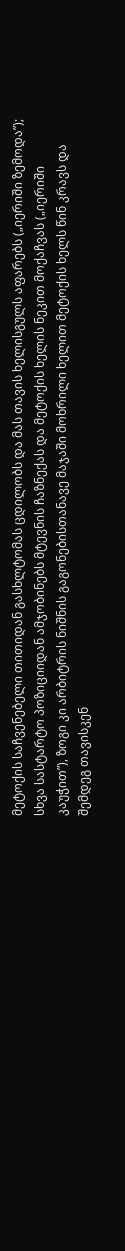მეტოქის საჩვენებელი თითიდან გასხლტომას ცდილობს და მას თავის ხელისგულს აფარებს („იერიში ზემოდა”); სხვა სასტარტო პოზიციიდან ამჯობინებს მტევნის ჩაზნექას და მეტოქის ხელის ნეკით მოქაჩვას („იერიში კაუჭით”), ზოგი კი არბიტრის ნიშნის გაგონებისთანავე მაჯაში მოხრილი ხელით მეტოქის ხელს წინ კრავს და შემდეგ თავისკენ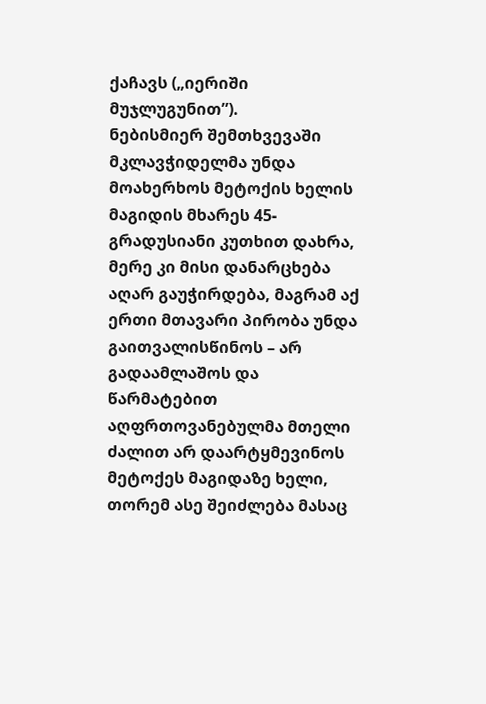ქაჩავს („იერიში მუჯლუგუნით”).
ნებისმიერ შემთხვევაში მკლავჭიდელმა უნდა მოახერხოს მეტოქის ხელის მაგიდის მხარეს 45-გრადუსიანი კუთხით დახრა, მერე კი მისი დანარცხება აღარ გაუჭირდება, მაგრამ აქ ერთი მთავარი პირობა უნდა გაითვალისწინოს – არ გადაამლაშოს და წარმატებით აღფრთოვანებულმა მთელი ძალით არ დაარტყმევინოს მეტოქეს მაგიდაზე ხელი, თორემ ასე შეიძლება მასაც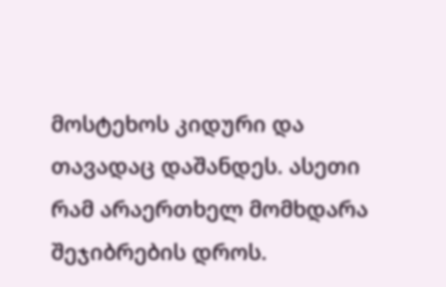მოსტეხოს კიდური და თავადაც დაშანდეს. ასეთი რამ არაერთხელ მომხდარა შეჯიბრების დროს.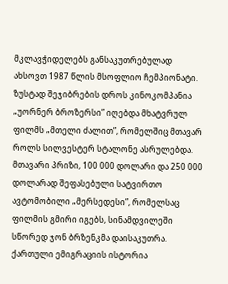მკლავჭიდელებს განსაკუთრებულად ახსოვთ 1987 წლის მსოფლიო ჩემპიონატი. ზუსტად შეჯიბრების დროს კინოკომპანია „უორნერ ბროზერსი” იღებდა მხატვრულ ფილმს „მთელი ძალით”, რომელშიც მთავარ როლს სილვესტერ სტალონე ასრულებდა. მთავარი პრიზი, 100 000 დოლარი და 250 000 დოლარად შეფასებული სატვირთო ავტომობილი „მერსედესი”, რომელსაც ფილმის გმირი იგებს, სინამდვილეში სწორედ ჯონ ბრზენკმა დაისაკუთრა.
ქართული ემიგრაციის ისტორია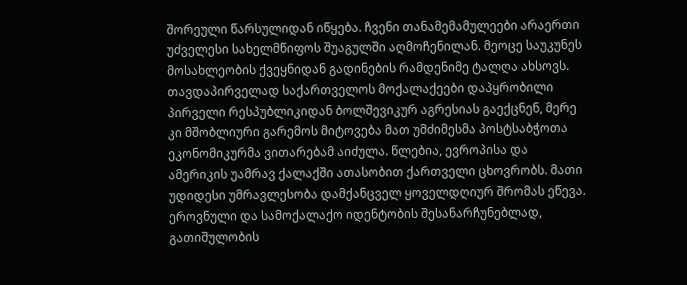შორეული წარსულიდან იწყება. ჩვენი თანამემამულეები არაერთი უძველესი სახელმწიფოს შუაგულში აღმოჩენილან. მეოცე საუკუნეს მოსახლეობის ქვეყნიდან გადინების რამდენიმე ტალღა ახსოვს. თავდაპირველად საქართველოს მოქალაქეები დაპყრობილი პირველი რესპუბლიკიდან ბოლშევიკურ აგრესიას გაექცნენ, მერე კი მშობლიური გარემოს მიტოვება მათ უმძიმესმა პოსტსაბჭოთა ეკონომიკურმა ვითარებამ აიძულა. წლებია, ევროპისა და ამერიკის უამრავ ქალაქში ათასობით ქართველი ცხოვრობს. მათი უდიდესი უმრავლესობა დამქანცველ ყოველდღიურ შრომას ეწევა. ეროვნული და სამოქალაქო იდენტობის შესანარჩუნებლად, გათიშულობის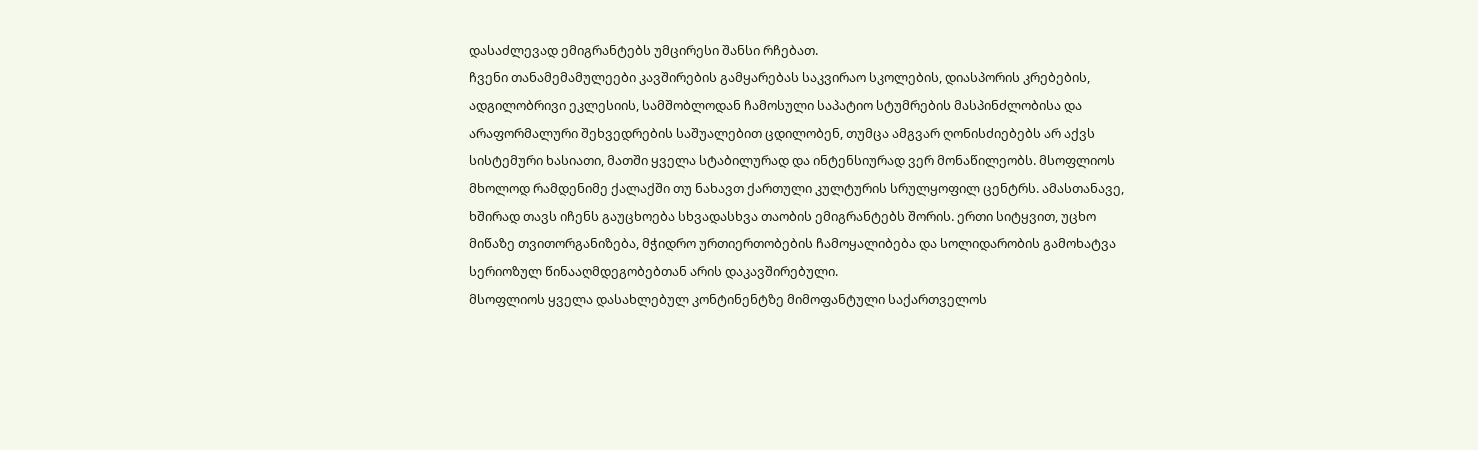დასაძლევად ემიგრანტებს უმცირესი შანსი რჩებათ.
ჩვენი თანამემამულეები კავშირების გამყარებას საკვირაო სკოლების, დიასპორის კრებების, ადგილობრივი ეკლესიის, სამშობლოდან ჩამოსული საპატიო სტუმრების მასპინძლობისა და არაფორმალური შეხვედრების საშუალებით ცდილობენ, თუმცა ამგვარ ღონისძიებებს არ აქვს სისტემური ხასიათი, მათში ყველა სტაბილურად და ინტენსიურად ვერ მონაწილეობს. მსოფლიოს მხოლოდ რამდენიმე ქალაქში თუ ნახავთ ქართული კულტურის სრულყოფილ ცენტრს. ამასთანავე, ხშირად თავს იჩენს გაუცხოება სხვადასხვა თაობის ემიგრანტებს შორის. ერთი სიტყვით, უცხო მიწაზე თვითორგანიზება, მჭიდრო ურთიერთობების ჩამოყალიბება და სოლიდარობის გამოხატვა სერიოზულ წინააღმდეგობებთან არის დაკავშირებული.
მსოფლიოს ყველა დასახლებულ კონტინენტზე მიმოფანტული საქართველოს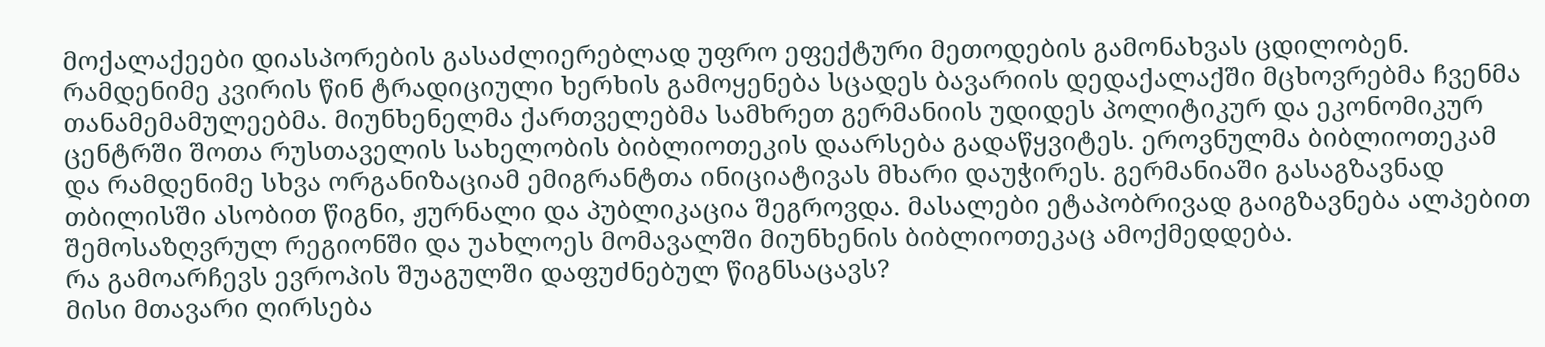მოქალაქეები დიასპორების გასაძლიერებლად უფრო ეფექტური მეთოდების გამონახვას ცდილობენ. რამდენიმე კვირის წინ ტრადიციული ხერხის გამოყენება სცადეს ბავარიის დედაქალაქში მცხოვრებმა ჩვენმა თანამემამულეებმა. მიუნხენელმა ქართველებმა სამხრეთ გერმანიის უდიდეს პოლიტიკურ და ეკონომიკურ ცენტრში შოთა რუსთაველის სახელობის ბიბლიოთეკის დაარსება გადაწყვიტეს. ეროვნულმა ბიბლიოთეკამ და რამდენიმე სხვა ორგანიზაციამ ემიგრანტთა ინიციატივას მხარი დაუჭირეს. გერმანიაში გასაგზავნად თბილისში ასობით წიგნი, ჟურნალი და პუბლიკაცია შეგროვდა. მასალები ეტაპობრივად გაიგზავნება ალპებით შემოსაზღვრულ რეგიონში და უახლოეს მომავალში მიუნხენის ბიბლიოთეკაც ამოქმედდება.
რა გამოარჩევს ევროპის შუაგულში დაფუძნებულ წიგნსაცავს?
მისი მთავარი ღირსება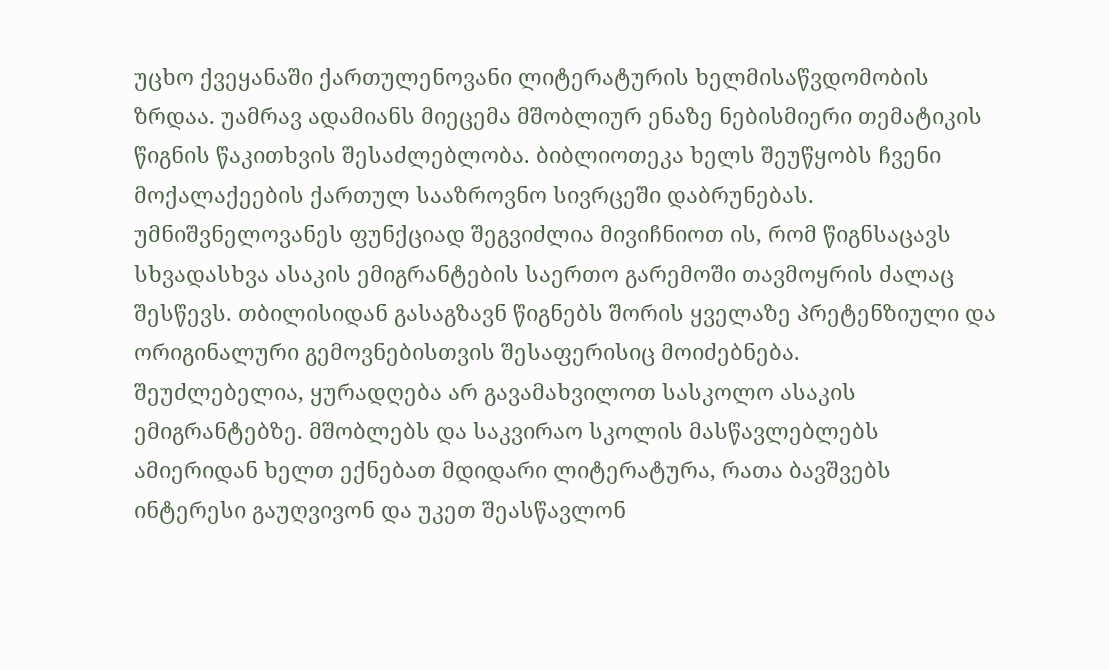უცხო ქვეყანაში ქართულენოვანი ლიტერატურის ხელმისაწვდომობის ზრდაა. უამრავ ადამიანს მიეცემა მშობლიურ ენაზე ნებისმიერი თემატიკის წიგნის წაკითხვის შესაძლებლობა. ბიბლიოთეკა ხელს შეუწყობს ჩვენი მოქალაქეების ქართულ სააზროვნო სივრცეში დაბრუნებას.
უმნიშვნელოვანეს ფუნქციად შეგვიძლია მივიჩნიოთ ის, რომ წიგნსაცავს სხვადასხვა ასაკის ემიგრანტების საერთო გარემოში თავმოყრის ძალაც შესწევს. თბილისიდან გასაგზავნ წიგნებს შორის ყველაზე პრეტენზიული და ორიგინალური გემოვნებისთვის შესაფერისიც მოიძებნება.
შეუძლებელია, ყურადღება არ გავამახვილოთ სასკოლო ასაკის ემიგრანტებზე. მშობლებს და საკვირაო სკოლის მასწავლებლებს ამიერიდან ხელთ ექნებათ მდიდარი ლიტერატურა, რათა ბავშვებს ინტერესი გაუღვივონ და უკეთ შეასწავლონ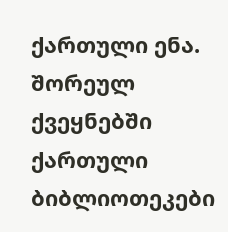ქართული ენა.
შორეულ ქვეყნებში ქართული ბიბლიოთეკები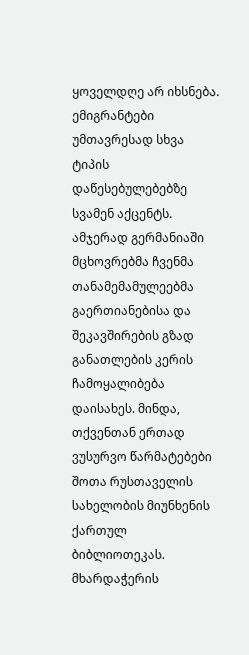ყოველდღე არ იხსნება. ემიგრანტები უმთავრესად სხვა ტიპის დაწესებულებებზე სვამენ აქცენტს. ამჯერად გერმანიაში მცხოვრებმა ჩვენმა თანამემამულეებმა გაერთიანებისა და შეკავშირების გზად განათლების კერის ჩამოყალიბება დაისახეს. მინდა, თქვენთან ერთად ვუსურვო წარმატებები შოთა რუსთაველის სახელობის მიუნხენის ქართულ ბიბლიოთეკას. მხარდაჭერის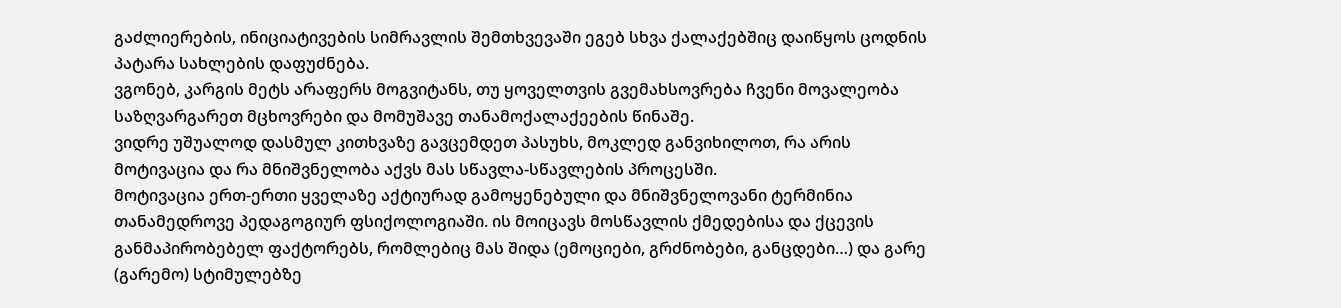გაძლიერების, ინიციატივების სიმრავლის შემთხვევაში ეგებ სხვა ქალაქებშიც დაიწყოს ცოდნის პატარა სახლების დაფუძნება.
ვგონებ, კარგის მეტს არაფერს მოგვიტანს, თუ ყოველთვის გვემახსოვრება ჩვენი მოვალეობა საზღვარგარეთ მცხოვრები და მომუშავე თანამოქალაქეების წინაშე.
ვიდრე უშუალოდ დასმულ კითხვაზე გავცემდეთ პასუხს, მოკლედ განვიხილოთ, რა არის მოტივაცია და რა მნიშვნელობა აქვს მას სწავლა-სწავლების პროცესში.
მოტივაცია ერთ-ერთი ყველაზე აქტიურად გამოყენებული და მნიშვნელოვანი ტერმინია თანამედროვე პედაგოგიურ ფსიქოლოგიაში. ის მოიცავს მოსწავლის ქმედებისა და ქცევის განმაპირობებელ ფაქტორებს, რომლებიც მას შიდა (ემოციები, გრძნობები, განცდები…) და გარე (გარემო) სტიმულებზე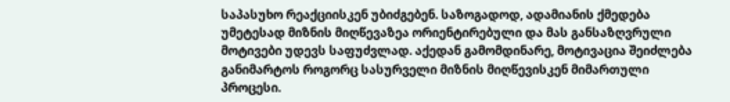საპასუხო რეაქციისკენ უბიძგებენ. საზოგადოდ, ადამიანის ქმედება უმეტესად მიზნის მიღწევაზეა ორიენტირებული და მას განსაზღვრული მოტივები უდევს საფუძვლად. აქედან გამომდინარე, მოტივაცია შეიძლება განიმარტოს როგორც სასურველი მიზნის მიღწევისკენ მიმართული პროცესი.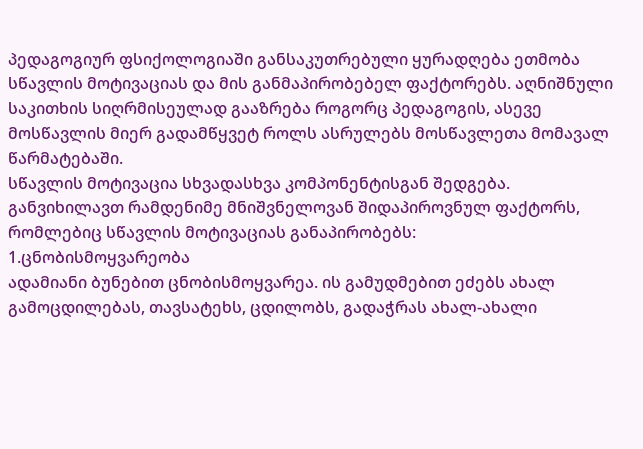პედაგოგიურ ფსიქოლოგიაში განსაკუთრებული ყურადღება ეთმობა სწავლის მოტივაციას და მის განმაპირობებელ ფაქტორებს. აღნიშნული საკითხის სიღრმისეულად გააზრება როგორც პედაგოგის, ასევე მოსწავლის მიერ გადამწყვეტ როლს ასრულებს მოსწავლეთა მომავალ წარმატებაში.
სწავლის მოტივაცია სხვადასხვა კომპონენტისგან შედგება. განვიხილავთ რამდენიმე მნიშვნელოვან შიდაპიროვნულ ფაქტორს, რომლებიც სწავლის მოტივაციას განაპირობებს:
1.ცნობისმოყვარეობა
ადამიანი ბუნებით ცნობისმოყვარეა. ის გამუდმებით ეძებს ახალ გამოცდილებას, თავსატეხს, ცდილობს, გადაჭრას ახალ-ახალი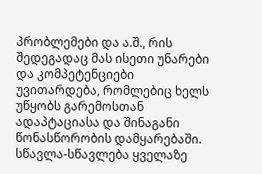პრობლემები და ა.შ., რის შედეგადაც მას ისეთი უნარები და კომპეტენციები უვითარდება, რომლებიც ხელს უწყობს გარემოსთან ადაპტაციასა და შინაგანი წონასწორობის დამყარებაში.
სწავლა-სწავლება ყველაზე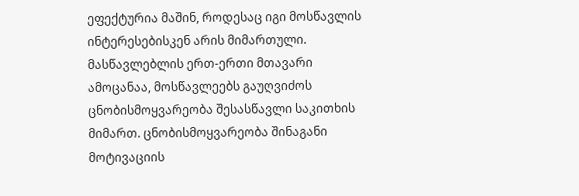ეფექტურია მაშინ, როდესაც იგი მოსწავლის ინტერესებისკენ არის მიმართული. მასწავლებლის ერთ-ერთი მთავარი ამოცანაა, მოსწავლეებს გაუღვიძოს ცნობისმოყვარეობა შესასწავლი საკითხის მიმართ. ცნობისმოყვარეობა შინაგანი მოტივაციის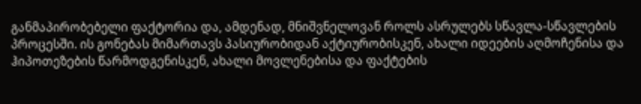განმაპირობებელი ფაქტორია და, ამდენად, მნიშვნელოვან როლს ასრულებს სწავლა-სწავლების პროცესში. ის გონებას მიმართავს პასიურობიდან აქტიურობისკენ, ახალი იდეების აღმოჩენისა და ჰიპოთეზების წარმოდგენისკენ, ახალი მოვლენებისა და ფაქტების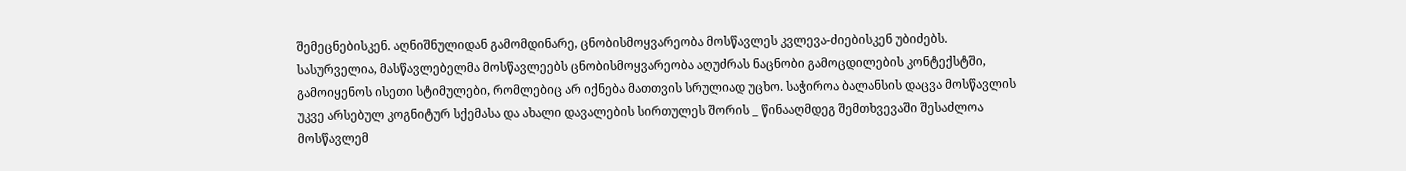შემეცნებისკენ. აღნიშნულიდან გამომდინარე, ცნობისმოყვარეობა მოსწავლეს კვლევა-ძიებისკენ უბიძებს.
სასურველია, მასწავლებელმა მოსწავლეებს ცნობისმოყვარეობა აღუძრას ნაცნობი გამოცდილების კონტექსტში, გამოიყენოს ისეთი სტიმულები, რომლებიც არ იქნება მათთვის სრულიად უცხო. საჭიროა ბალანსის დაცვა მოსწავლის უკვე არსებულ კოგნიტურ სქემასა და ახალი დავალების სირთულეს შორის _ წინააღმდეგ შემთხვევაში შესაძლოა მოსწავლემ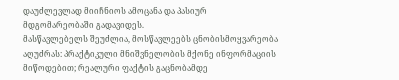დაუძლევლად მიიჩნიოს ამოცანა და პასიურ მდგომარეობაში გადავიდეს.
მასწავლებელს შეუძლია, მოსწავლეებს ცნობისმოყვარეობა აღუძრას: პრაქტიკული მნიშვნელობის მქონე ინფორმაციის მიწოდებით; რეალური ფაქტის გაცნობამდე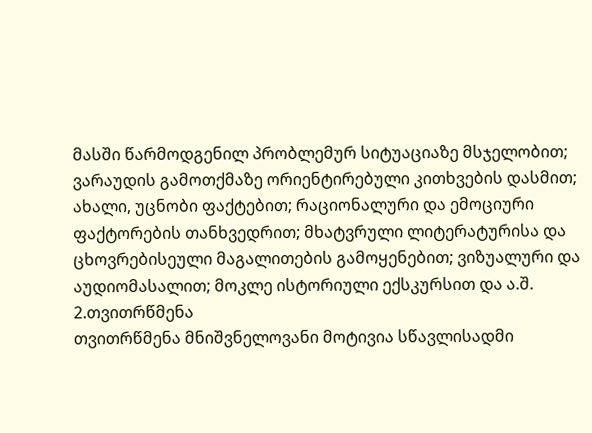მასში წარმოდგენილ პრობლემურ სიტუაციაზე მსჯელობით; ვარაუდის გამოთქმაზე ორიენტირებული კითხვების დასმით; ახალი, უცნობი ფაქტებით; რაციონალური და ემოციური ფაქტორების თანხვედრით; მხატვრული ლიტერატურისა და ცხოვრებისეული მაგალითების გამოყენებით; ვიზუალური და აუდიომასალით; მოკლე ისტორიული ექსკურსით და ა.შ.
2.თვითრწმენა
თვითრწმენა მნიშვნელოვანი მოტივია სწავლისადმი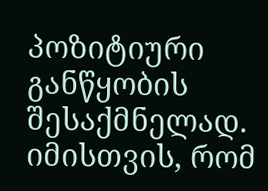პოზიტიური განწყობის შესაქმნელად. იმისთვის, რომ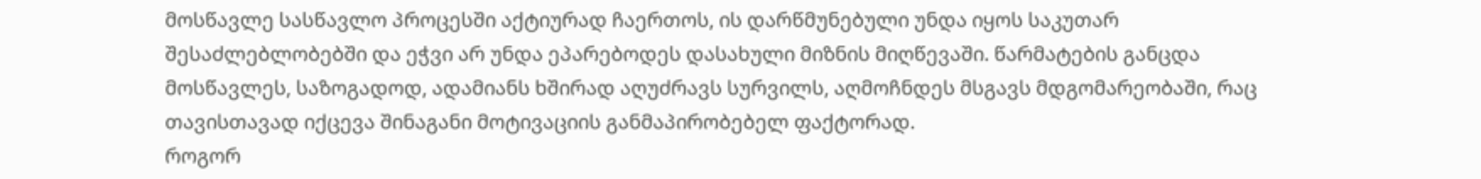მოსწავლე სასწავლო პროცესში აქტიურად ჩაერთოს, ის დარწმუნებული უნდა იყოს საკუთარ შესაძლებლობებში და ეჭვი არ უნდა ეპარებოდეს დასახული მიზნის მიღწევაში. წარმატების განცდა მოსწავლეს, საზოგადოდ, ადამიანს ხშირად აღუძრავს სურვილს, აღმოჩნდეს მსგავს მდგომარეობაში, რაც თავისთავად იქცევა შინაგანი მოტივაციის განმაპირობებელ ფაქტორად.
როგორ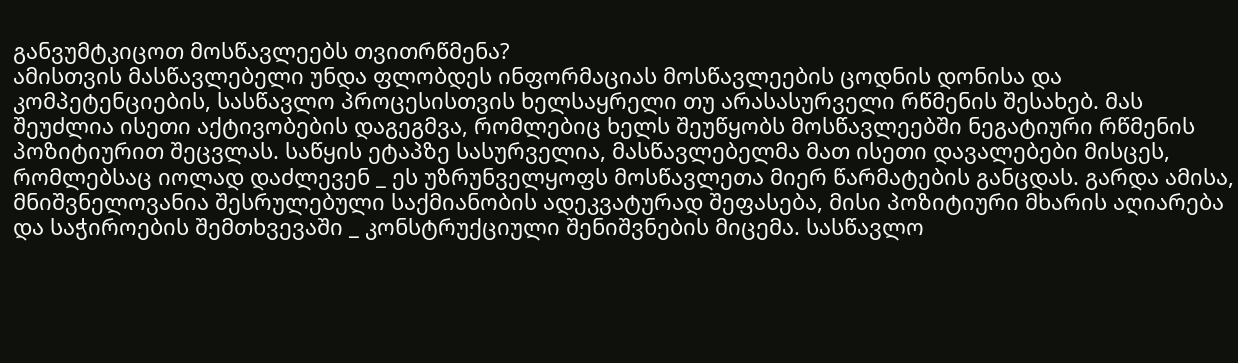განვუმტკიცოთ მოსწავლეებს თვითრწმენა?
ამისთვის მასწავლებელი უნდა ფლობდეს ინფორმაციას მოსწავლეების ცოდნის დონისა და კომპეტენციების, სასწავლო პროცესისთვის ხელსაყრელი თუ არასასურველი რწმენის შესახებ. მას შეუძლია ისეთი აქტივობების დაგეგმვა, რომლებიც ხელს შეუწყობს მოსწავლეებში ნეგატიური რწმენის პოზიტიურით შეცვლას. საწყის ეტაპზე სასურველია, მასწავლებელმა მათ ისეთი დავალებები მისცეს, რომლებსაც იოლად დაძლევენ _ ეს უზრუნველყოფს მოსწავლეთა მიერ წარმატების განცდას. გარდა ამისა, მნიშვნელოვანია შესრულებული საქმიანობის ადეკვატურად შეფასება, მისი პოზიტიური მხარის აღიარება და საჭიროების შემთხვევაში _ კონსტრუქციული შენიშვნების მიცემა. სასწავლო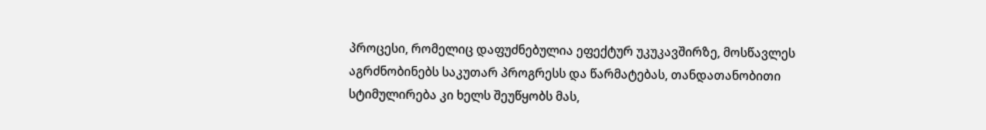პროცესი, რომელიც დაფუძნებულია ეფექტურ უკუკავშირზე, მოსწავლეს აგრძნობინებს საკუთარ პროგრესს და წარმატებას, თანდათანობითი სტიმულირება კი ხელს შეუწყობს მას,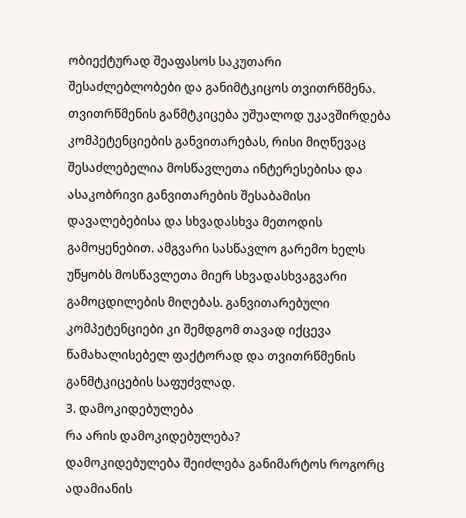ობიექტურად შეაფასოს საკუთარი შესაძლებლობები და განიმტკიცოს თვითრწმენა.
თვითრწმენის განმტკიცება უშუალოდ უკავშირდება კომპეტენციების განვითარებას, რისი მიღწევაც შესაძლებელია მოსწავლეთა ინტერესებისა და ასაკობრივი განვითარების შესაბამისი დავალებებისა და სხვადასხვა მეთოდის გამოყენებით. ამგვარი სასწავლო გარემო ხელს უწყობს მოსწავლეთა მიერ სხვადასხვაგვარი გამოცდილების მიღებას. განვითარებული კომპეტენციები კი შემდგომ თავად იქცევა წამახალისებელ ფაქტორად და თვითრწმენის განმტკიცების საფუძვლად.
3. დამოკიდებულება
რა არის დამოკიდებულება?
დამოკიდებულება შეიძლება განიმარტოს როგორც ადამიანის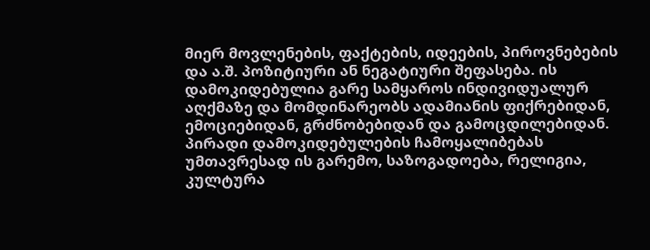მიერ მოვლენების, ფაქტების, იდეების, პიროვნებების და ა.შ. პოზიტიური ან ნეგატიური შეფასება. ის დამოკიდებულია გარე სამყაროს ინდივიდუალურ აღქმაზე და მომდინარეობს ადამიანის ფიქრებიდან, ემოციებიდან, გრძნობებიდან და გამოცდილებიდან. პირადი დამოკიდებულების ჩამოყალიბებას უმთავრესად ის გარემო, საზოგადოება, რელიგია, კულტურა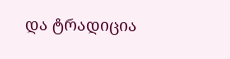და ტრადიცია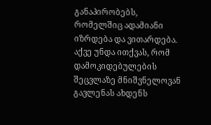განაპირობებს, რომელშიც ადამიანი იზრდება და ვითარდება. აქვე უნდა ითქვას, რომ დამოკიდებულების შეცვლაზე მნიშვნელოვან გავლენას ახდენს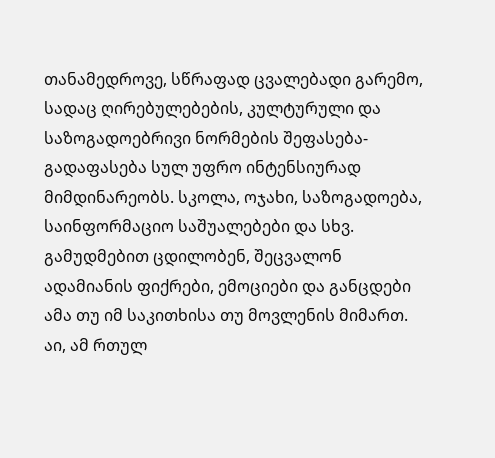თანამედროვე, სწრაფად ცვალებადი გარემო, სადაც ღირებულებების, კულტურული და საზოგადოებრივი ნორმების შეფასება-გადაფასება სულ უფრო ინტენსიურად მიმდინარეობს. სკოლა, ოჯახი, საზოგადოება, საინფორმაციო საშუალებები და სხვ. გამუდმებით ცდილობენ, შეცვალონ ადამიანის ფიქრები, ემოციები და განცდები ამა თუ იმ საკითხისა თუ მოვლენის მიმართ. აი, ამ რთულ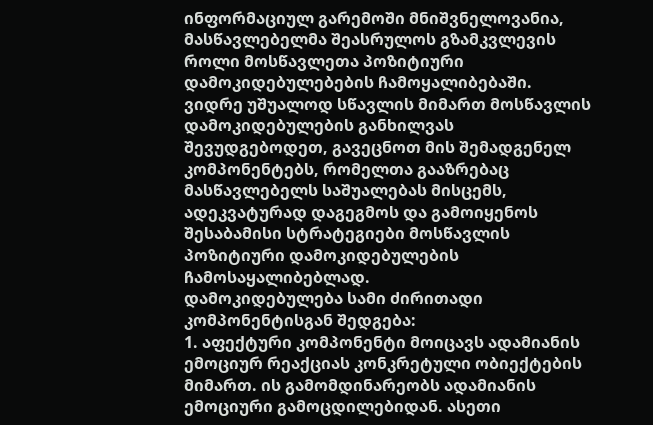ინფორმაციულ გარემოში მნიშვნელოვანია, მასწავლებელმა შეასრულოს გზამკვლევის როლი მოსწავლეთა პოზიტიური დამოკიდებულებების ჩამოყალიბებაში.
ვიდრე უშუალოდ სწავლის მიმართ მოსწავლის დამოკიდებულების განხილვას შევუდგებოდეთ, გავეცნოთ მის შემადგენელ კომპონენტებს, რომელთა გააზრებაც მასწავლებელს საშუალებას მისცემს, ადეკვატურად დაგეგმოს და გამოიყენოს შესაბამისი სტრატეგიები მოსწავლის პოზიტიური დამოკიდებულების ჩამოსაყალიბებლად.
დამოკიდებულება სამი ძირითადი კომპონენტისგან შედგება:
1. აფექტური კომპონენტი მოიცავს ადამიანის ემოციურ რეაქციას კონკრეტული ობიექტების მიმართ. ის გამომდინარეობს ადამიანის ემოციური გამოცდილებიდან. ასეთი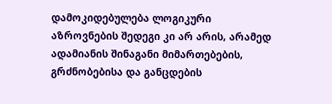დამოკიდებულება ლოგიკური აზროვნების შედეგი კი არ არის, არამედ ადამიანის შინაგანი მიმართებების, გრძნობებისა და განცდების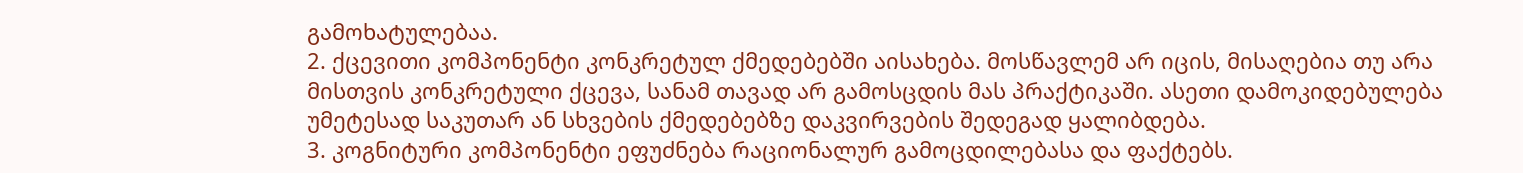გამოხატულებაა.
2. ქცევითი კომპონენტი კონკრეტულ ქმედებებში აისახება. მოსწავლემ არ იცის, მისაღებია თუ არა მისთვის კონკრეტული ქცევა, სანამ თავად არ გამოსცდის მას პრაქტიკაში. ასეთი დამოკიდებულება უმეტესად საკუთარ ან სხვების ქმედებებზე დაკვირვების შედეგად ყალიბდება.
3. კოგნიტური კომპონენტი ეფუძნება რაციონალურ გამოცდილებასა და ფაქტებს.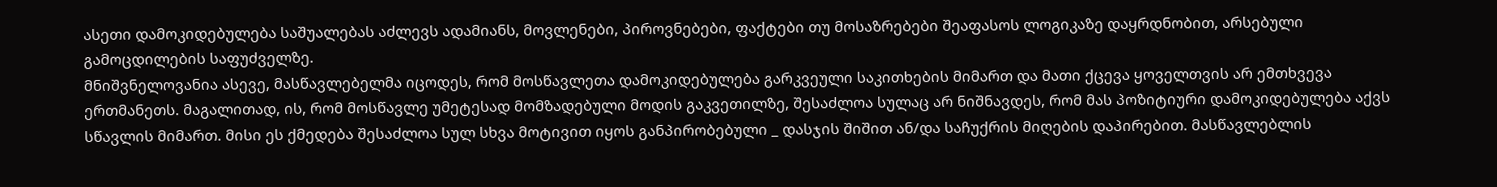ასეთი დამოკიდებულება საშუალებას აძლევს ადამიანს, მოვლენები, პიროვნებები, ფაქტები თუ მოსაზრებები შეაფასოს ლოგიკაზე დაყრდნობით, არსებული გამოცდილების საფუძველზე.
მნიშვნელოვანია ასევე, მასწავლებელმა იცოდეს, რომ მოსწავლეთა დამოკიდებულება გარკვეული საკითხების მიმართ და მათი ქცევა ყოველთვის არ ემთხვევა ერთმანეთს. მაგალითად, ის, რომ მოსწავლე უმეტესად მომზადებული მოდის გაკვეთილზე, შესაძლოა სულაც არ ნიშნავდეს, რომ მას პოზიტიური დამოკიდებულება აქვს სწავლის მიმართ. მისი ეს ქმედება შესაძლოა სულ სხვა მოტივით იყოს განპირობებული _ დასჯის შიშით ან/და საჩუქრის მიღების დაპირებით. მასწავლებლის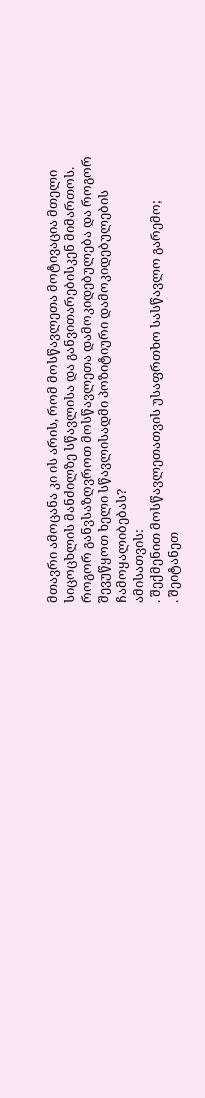მთავრი ამოცანა კი ის არის, რომ მოსწავლეთა მოტივაცია მთელი სიცოცხლის მანძილზე სწავლისა და განვითარებისკენ მიმართოს.
როგორ განვსაზღვროთ მოსწავლეთა დამოკიდებულება და როგორ შევუწყოთ ხელი სწავლისადმი პოზიტიური დამოკიდებულების ჩამოყალიბებას?
ამისათვის:
. შექმენით მოსწავლეთათვის უსაფრთხო სასწავლო გარემო;
. შეიტანეთ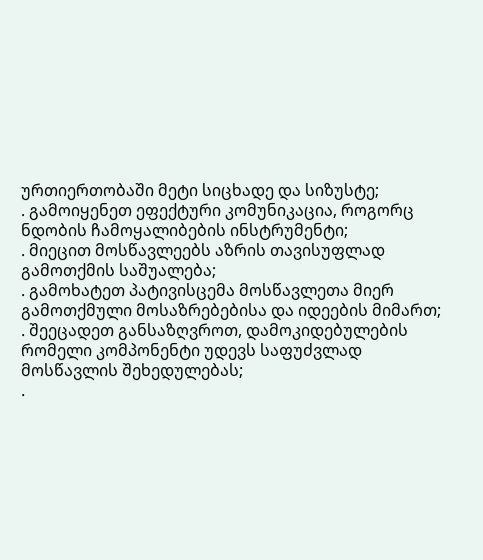ურთიერთობაში მეტი სიცხადე და სიზუსტე;
. გამოიყენეთ ეფექტური კომუნიკაცია, როგორც ნდობის ჩამოყალიბების ინსტრუმენტი;
. მიეცით მოსწავლეებს აზრის თავისუფლად გამოთქმის საშუალება;
. გამოხატეთ პატივისცემა მოსწავლეთა მიერ გამოთქმული მოსაზრებებისა და იდეების მიმართ;
. შეეცადეთ განსაზღვროთ, დამოკიდებულების რომელი კომპონენტი უდევს საფუძვლად მოსწავლის შეხედულებას;
.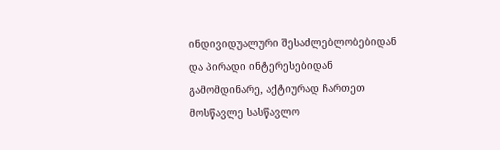ინდივიდუალური შესაძლებლობებიდან და პირადი ინტერესებიდან გამომდინარე, აქტიურად ჩართეთ მოსწავლე სასწავლო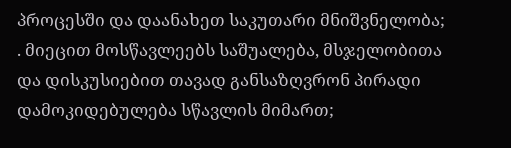პროცესში და დაანახეთ საკუთარი მნიშვნელობა;
. მიეცით მოსწავლეებს საშუალება, მსჯელობითა და დისკუსიებით თავად განსაზღვრონ პირადი დამოკიდებულება სწავლის მიმართ;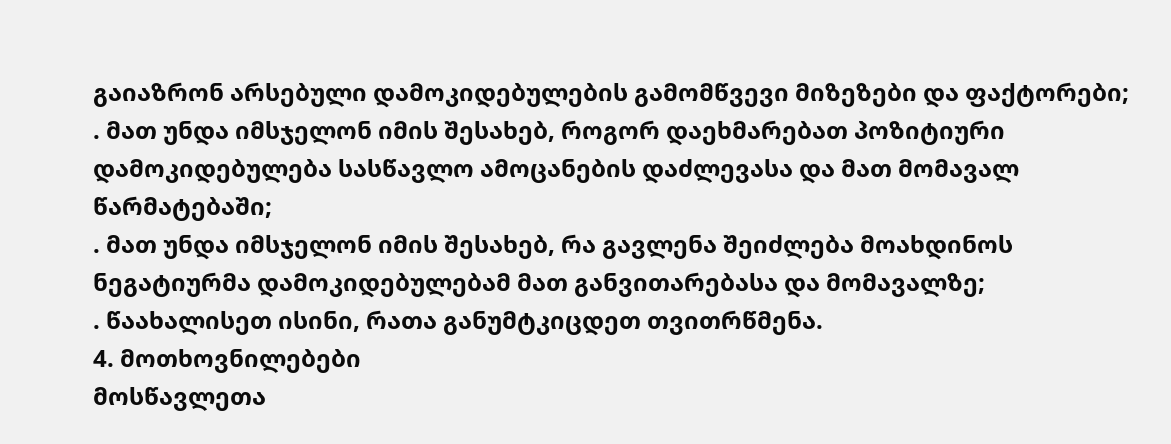გაიაზრონ არსებული დამოკიდებულების გამომწვევი მიზეზები და ფაქტორები;
. მათ უნდა იმსჯელონ იმის შესახებ, როგორ დაეხმარებათ პოზიტიური დამოკიდებულება სასწავლო ამოცანების დაძლევასა და მათ მომავალ წარმატებაში;
. მათ უნდა იმსჯელონ იმის შესახებ, რა გავლენა შეიძლება მოახდინოს ნეგატიურმა დამოკიდებულებამ მათ განვითარებასა და მომავალზე;
. წაახალისეთ ისინი, რათა განუმტკიცდეთ თვითრწმენა.
4. მოთხოვნილებები
მოსწავლეთა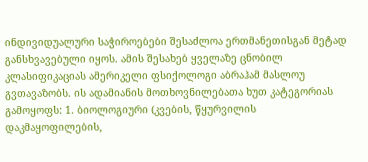ინდივიდუალური საჭიროებები შესაძლოა ერთმანეთისგან მეტად განსხვავებული იყოს. ამის შესახებ ყველაზე ცნობილ კლასიფიკაციას ამერიკელი ფსიქოლოგი აბრაჰამ მასლოუ გვთავაზობს. ის ადამიანის მოთხოვნილებათა ხუთ კატეგორიას გამოყოფს: 1. ბიოლოგიური (კვების, წყურვილის დაკმაყოფილების,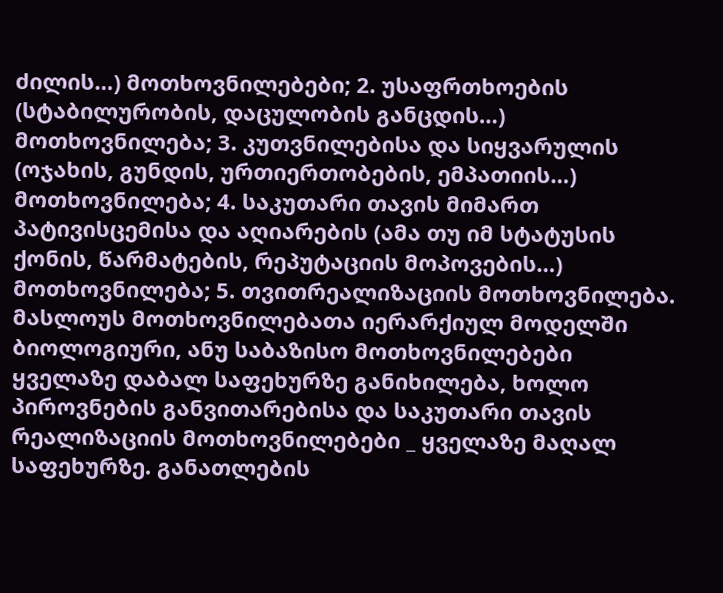ძილის…) მოთხოვნილებები; 2. უსაფრთხოების (სტაბილურობის, დაცულობის განცდის…) მოთხოვნილება; 3. კუთვნილებისა და სიყვარულის (ოჯახის, გუნდის, ურთიერთობების, ემპათიის…) მოთხოვნილება; 4. საკუთარი თავის მიმართ პატივისცემისა და აღიარების (ამა თუ იმ სტატუსის ქონის, წარმატების, რეპუტაციის მოპოვების…) მოთხოვნილება; 5. თვითრეალიზაციის მოთხოვნილება.
მასლოუს მოთხოვნილებათა იერარქიულ მოდელში ბიოლოგიური, ანუ საბაზისო მოთხოვნილებები ყველაზე დაბალ საფეხურზე განიხილება, ხოლო პიროვნების განვითარებისა და საკუთარი თავის რეალიზაციის მოთხოვნილებები _ ყველაზე მაღალ საფეხურზე. განათლების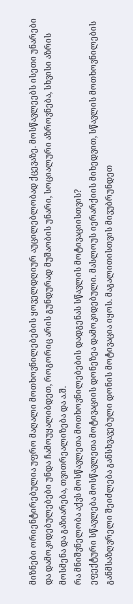მიზნები ორიენტირებულია უფრო მაღალი მოთხოვნილებების ყოველდღიურ აუცილებლობად ქცევაზე. მოსწავლეებს ისეთი უნარები და დამოკიდებულებები უნდა ჩამოუყალიბდეთ, როგორიც არის გუნდურად მუშაობის უნარი, სოციალური აზროვნება, სხვისი აზრის მოსმენა და გაზიარება, თვითრეალიზება და ა.შ.
რა მნიშვნელობა აქვს მოსწავლეთა მოთხოვნილებების დადგენას სწავლის მოტივაციისთვის?
ეფექტური სწავლება მოსწავლეთა მოტივაციის დონეზეა დამოკიდებული. მასლოუს იერარქიის მიხედვით, სწავლის მოთხოვნილების განმსაზღვრელი შეიძლება განსხვავებული დონის მოტივაცია იყოს. მაგალითისთვის მივუბრუნდეთ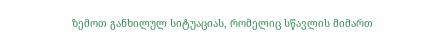ზემოთ განხილულ სიტუაციას, რომელიც სწავლის მიმართ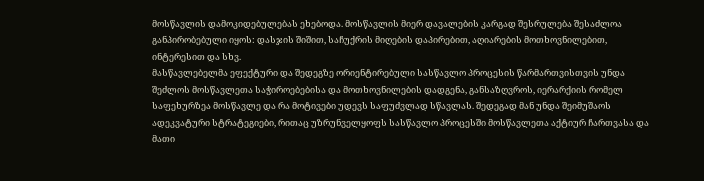მოსწავლის დამოკიდებულებას ეხებოდა. მოსწავლის მიერ დავალების კარგად შესრულება შესაძლოა განპირობებული იყოს: დასჯის შიშით, საჩუქრის მიღების დაპირებით, აღიარების მოთხოვნილებით, ინტერესით და სხვ.
მასწავლებელმა ეფექტური და შედეგზე ორიენტირებული სასწავლო პროცესის წარმართვისთვის უნდა შეძლოს მოსწავლეთა საჭიროებებისა და მოთხოვნილების დადგენა, განსაზღვროს, იერარქიის რომელ საფეხურზეა მოსწავლე და რა მოტივები უდევს საფუძვლად სწავლას. შედეგად მან უნდა შეიმუშაოს ადეკვატური სტრატეგიები, რითაც უზრუნველყოფს სასწავლო პროცესში მოსწავლეთა აქტიურ ჩართვასა და მათი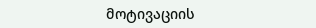მოტივაციის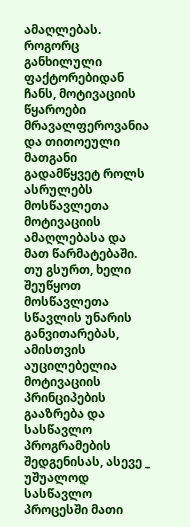ამაღლებას.
როგორც განხილული ფაქტორებიდან ჩანს, მოტივაციის წყაროები მრავალფეროვანია და თითოეული მათგანი გადამწყვეტ როლს ასრულებს მოსწავლეთა მოტივაციის ამაღლებასა და მათ წარმატებაში. თუ გსურთ, ხელი შეუწყოთ მოსწავლეთა სწავლის უნარის განვითარებას, ამისთვის აუცილებელია მოტივაციის პრინციპების გააზრება და სასწავლო პროგრამების შედგენისას, ასევე _ უშუალოდ სასწავლო პროცესში მათი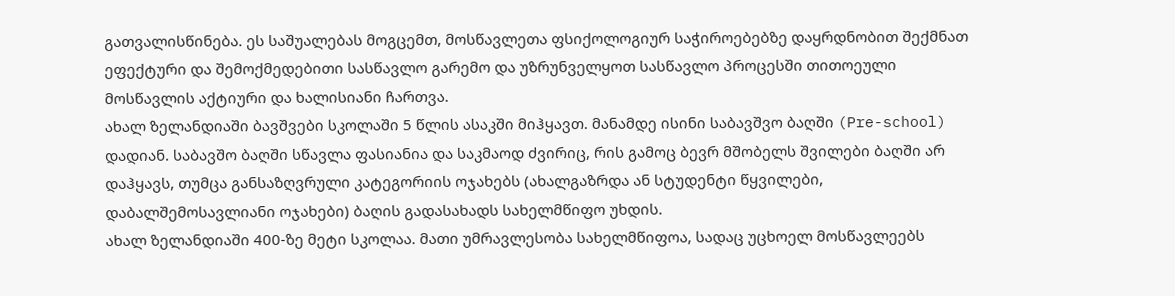გათვალისწინება. ეს საშუალებას მოგცემთ, მოსწავლეთა ფსიქოლოგიურ საჭიროებებზე დაყრდნობით შექმნათ ეფექტური და შემოქმედებითი სასწავლო გარემო და უზრუნველყოთ სასწავლო პროცესში თითოეული მოსწავლის აქტიური და ხალისიანი ჩართვა.
ახალ ზელანდიაში ბავშვები სკოლაში 5 წლის ასაკში მიჰყავთ. მანამდე ისინი საბავშვო ბაღში (Pre-school) დადიან. საბავშო ბაღში სწავლა ფასიანია და საკმაოდ ძვირიც, რის გამოც ბევრ მშობელს შვილები ბაღში არ დაჰყავს, თუმცა განსაზღვრული კატეგორიის ოჯახებს (ახალგაზრდა ან სტუდენტი წყვილები, დაბალშემოსავლიანი ოჯახები) ბაღის გადასახადს სახელმწიფო უხდის.
ახალ ზელანდიაში 400-ზე მეტი სკოლაა. მათი უმრავლესობა სახელმწიფოა, სადაც უცხოელ მოსწავლეებს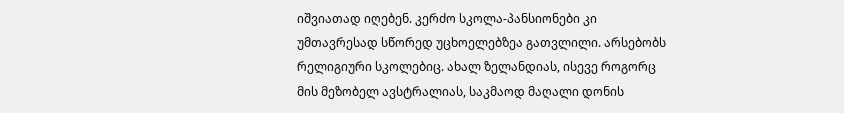იშვიათად იღებენ. კერძო სკოლა-პანსიონები კი უმთავრესად სწორედ უცხოელებზეა გათვლილი. არსებობს რელიგიური სკოლებიც. ახალ ზელანდიას, ისევე როგორც მის მეზობელ ავსტრალიას, საკმაოდ მაღალი დონის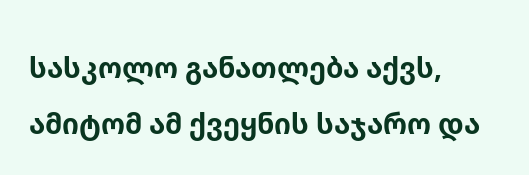სასკოლო განათლება აქვს, ამიტომ ამ ქვეყნის საჯარო და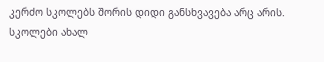კერძო სკოლებს შორის დიდი განსხვავება არც არის.
სკოლები ახალ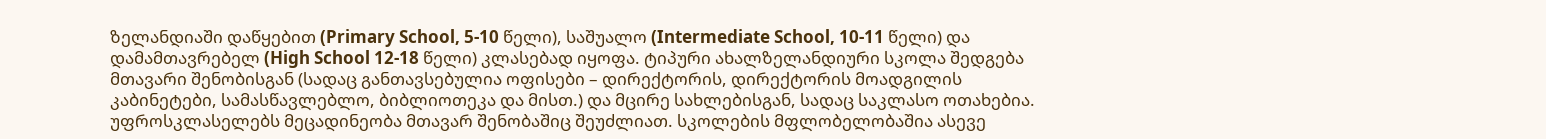ზელანდიაში დაწყებით (Primary School, 5-10 წელი), საშუალო (Intermediate School, 10-11 წელი) და დამამთავრებელ (High School 12-18 წელი) კლასებად იყოფა. ტიპური ახალზელანდიური სკოლა შედგება მთავარი შენობისგან (სადაც განთავსებულია ოფისები – დირექტორის, დირექტორის მოადგილის კაბინეტები, სამასწავლებლო, ბიბლიოთეკა და მისთ.) და მცირე სახლებისგან, სადაც საკლასო ოთახებია. უფროსკლასელებს მეცადინეობა მთავარ შენობაშიც შეუძლიათ. სკოლების მფლობელობაშია ასევე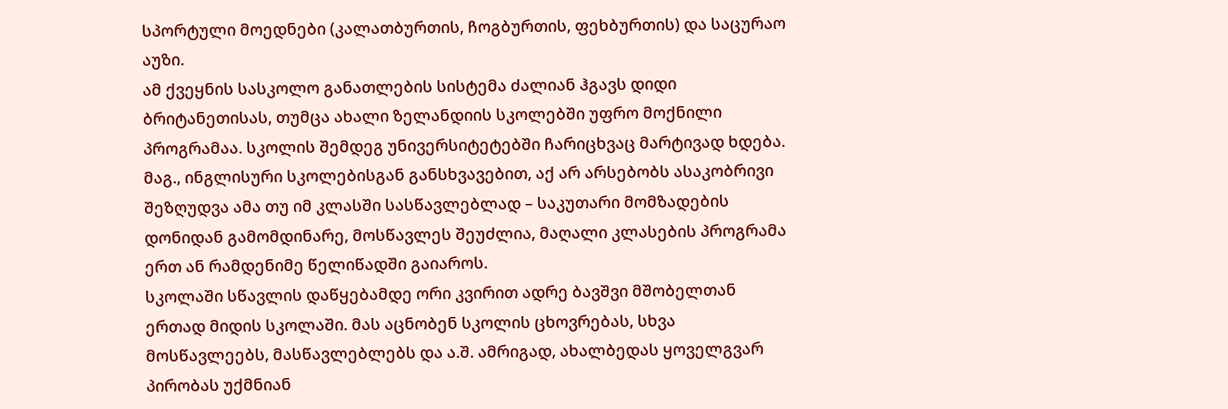სპორტული მოედნები (კალათბურთის, ჩოგბურთის, ფეხბურთის) და საცურაო აუზი.
ამ ქვეყნის სასკოლო განათლების სისტემა ძალიან ჰგავს დიდი ბრიტანეთისას, თუმცა ახალი ზელანდიის სკოლებში უფრო მოქნილი პროგრამაა. სკოლის შემდეგ უნივერსიტეტებში ჩარიცხვაც მარტივად ხდება. მაგ., ინგლისური სკოლებისგან განსხვავებით, აქ არ არსებობს ასაკობრივი შეზღუდვა ამა თუ იმ კლასში სასწავლებლად – საკუთარი მომზადების დონიდან გამომდინარე, მოსწავლეს შეუძლია, მაღალი კლასების პროგრამა ერთ ან რამდენიმე წელიწადში გაიაროს.
სკოლაში სწავლის დაწყებამდე ორი კვირით ადრე ბავშვი მშობელთან ერთად მიდის სკოლაში. მას აცნობენ სკოლის ცხოვრებას, სხვა მოსწავლეებს, მასწავლებლებს და ა.შ. ამრიგად, ახალბედას ყოველგვარ პირობას უქმნიან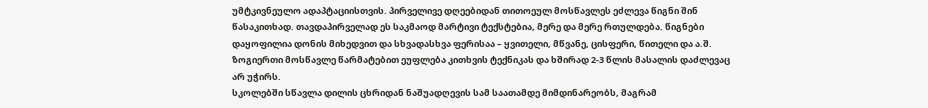უმტკივნეულო ადაპტაციისთვის. პირველივე დღეებიდან თითოეულ მოსწავლეს ეძლევა წიგნი შინ წასაკითხად. თავდაპირველად ეს საკმაოდ მარტივი ტექსტებია, მერე და მერე რთულდება. წიგნები დაყოფილია დონის მიხედვით და სხვადასხვა ფერისაა – ყვითელი, მწვანე, ცისფერი, წითელი და ა.შ. ზოგიერთი მოსწავლე წარმატებით ეუფლება კითხვის ტექნიკას და ხშირად 2-3 წლის მასალის დაძლევაც არ უჭირს.
სკოლებში სწავლა დილის ცხრიდან ნაშუადღევის სამ საათამდე მიმდინარეობს, მაგრამ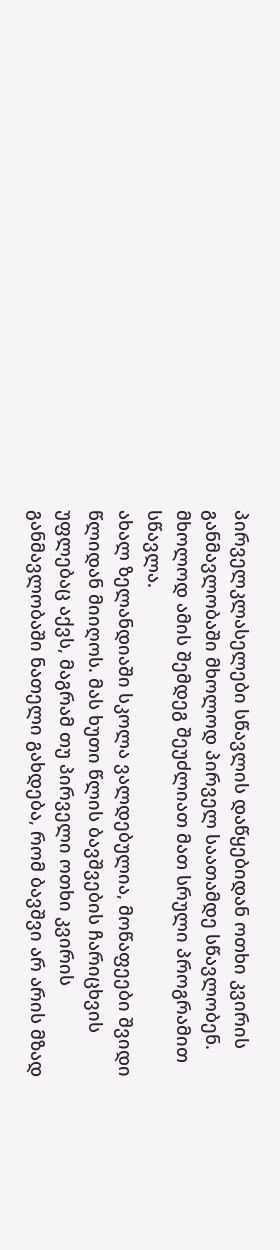პირველკლასელები სწავლის დაწყებიდან ოთხი კვირის განმავლობაში მხოლოდ პირველ საათამდე სწავლობენ. მხოლოდ ამის შემდეგ შეუძლიათ მათ სრული პროგრამით სწავლა.
ახალ ზელანდიაში სკოლა ვალდებულია, მოწაფეები შვიდი წლიდან მიიღოს. მას ხუთი წლის ბავშვების ჩარიცხვის უფლებაც აქვს, მაგრამ თუ პირველი ოთხი კვირის განმავლობაში ნათელი გახდება, რომ ბავშვი არ არის მზად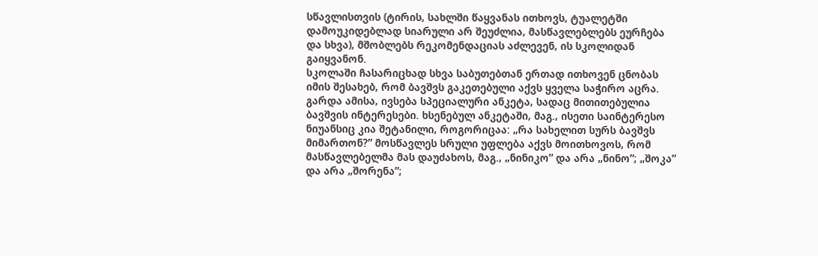სწავლისთვის (ტირის, სახლში წაყვანას ითხოვს, ტუალეტში დამოუკიდებლად სიარული არ შეუძლია, მასწავლებლებს ეურჩება და სხვა), მშობლებს რეკომენდაციას აძლევენ, ის სკოლიდან გაიყვანონ.
სკოლაში ჩასარიცხად სხვა საბუთებთან ერთად ითხოვენ ცნობას იმის შესახებ, რომ ბავშვს გაკეთებული აქვს ყველა საჭირო აცრა. გარდა ამისა, ივსება სპეციალური ანკეტა, სადაც მითითებულია ბავშვის ინტერესები. ხსენებულ ანკეტაში, მაგ., ისეთი საინტერესო ნიუანსიც კია შეტანილი, როგორიცაა: „რა სახელით სურს ბავშვს მიმართონ?” მოსწავლეს სრული უფლება აქვს მოითხოვოს, რომ მასწავლებელმა მას დაუძახოს, მაგ., „ნინიკო” და არა „ნინო”; „შოკა” და არა „შორენა”;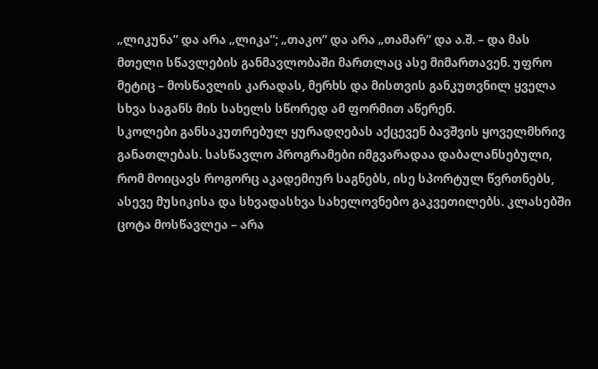„ლიკუნა” და არა „ლიკა”; „თაკო” და არა „თამარ” და ა.შ. – და მას მთელი სწავლების განმავლობაში მართლაც ასე მიმართავენ. უფრო მეტიც – მოსწავლის კარადას, მერხს და მისთვის განკუთვნილ ყველა სხვა საგანს მის სახელს სწორედ ამ ფორმით აწერენ.
სკოლები განსაკუთრებულ ყურადღებას აქცევენ ბავშვის ყოველმხრივ განათლებას. სასწავლო პროგრამები იმგვარადაა დაბალანსებული, რომ მოიცავს როგორც აკადემიურ საგნებს, ისე სპორტულ წვრთნებს, ასევე მუსიკისა და სხვადასხვა სახელოვნებო გაკვეთილებს. კლასებში ცოტა მოსწავლეა – არა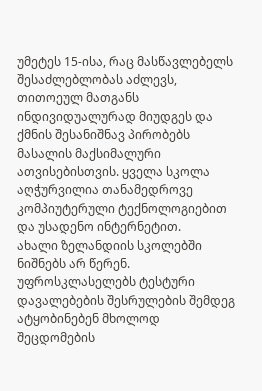უმეტეს 15-ისა, რაც მასწავლებელს შესაძლებლობას აძლევს, თითოეულ მათგანს ინდივიდუალურად მიუდგეს და ქმნის შესანიშნავ პირობებს მასალის მაქსიმალური ათვისებისთვის. ყველა სკოლა აღჭურვილია თანამედროვე კომპიუტერული ტექნოლოგიებით და უსადენო ინტერნეტით.
ახალი ზელანდიის სკოლებში ნიშნებს არ წერენ. უფროსკლასელებს ტესტური დავალებების შესრულების შემდეგ ატყობინებენ მხოლოდ შეცდომების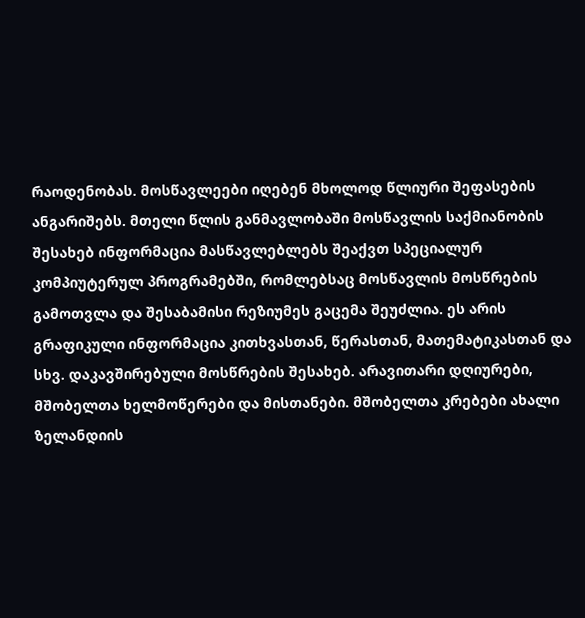რაოდენობას. მოსწავლეები იღებენ მხოლოდ წლიური შეფასების ანგარიშებს. მთელი წლის განმავლობაში მოსწავლის საქმიანობის შესახებ ინფორმაცია მასწავლებლებს შეაქვთ სპეციალურ კომპიუტერულ პროგრამებში, რომლებსაც მოსწავლის მოსწრების გამოთვლა და შესაბამისი რეზიუმეს გაცემა შეუძლია. ეს არის გრაფიკული ინფორმაცია კითხვასთან, წერასთან, მათემატიკასთან და სხვ. დაკავშირებული მოსწრების შესახებ. არავითარი დღიურები, მშობელთა ხელმოწერები და მისთანები. მშობელთა კრებები ახალი ზელანდიის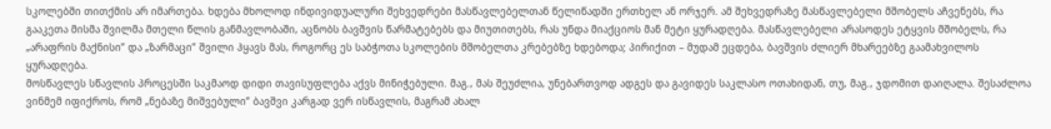სკოლებში თითქმის არ იმართება. ხდება მხოლოდ ინდივიდუალური შეხვედრები მასწავლებელთან წელიწადში ერთხელ ან ორჯერ. ამ შეხვედრაზე მასწავლებელი მშობელს აჩვენებს, რა გააკეთა მისმა შვილმა მთელი წლის განმავლობაში, აცნობს ბავშვის წარმატებებს და მიუთითებს, რას უნდა მიაქციოს მან მეტი ყურადღება. მასწავლებელი არასოდეს ეტყვის მშობელს, რა „არაფრის მაქნისი” და „ზარმაცი” შვილი ჰყავს მას, როგორც ეს საბჭოთა სკოლების მშობელთა კრებებზე ხდებოდა; პირიქით – მუდამ ეცდება, ბავშვის ძლიერ მხარეებზე გაამახვილოს ყურადღება.
მოსწავლეს სწავლის პროცესში საკმაოდ დიდი თავისუფლება აქვს მინიჭებული. მაგ., მას შეუძლია, უნებართვოდ ადგეს და გავიდეს საკლასო ოთახიდან, თუ, მაგ., ჯდომით დაიღალა. შესაძლოა ვინმემ იფიქროს, რომ „ნებაზე მიშვებული” ბავშვი კარგად ვერ ისწავლის, მაგრამ ახალ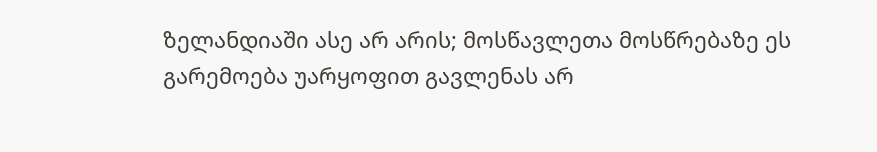ზელანდიაში ასე არ არის; მოსწავლეთა მოსწრებაზე ეს გარემოება უარყოფით გავლენას არ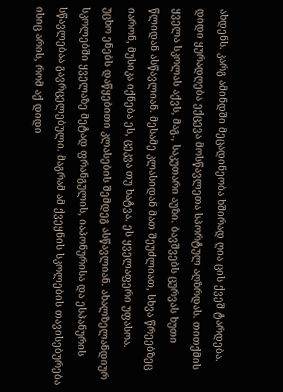ახდენს. კარგ ამინდში მეცადინეობა ხშირად ღია ცის ქვეშ ტარდება.
დიდი ყურადღება ექცევა მოსწავლეთა სპორტულ აღზრდას. თითქმის ყველა სკოლას აქვს, მაგ., საკუთარი აუზი. ბავშვებს ცურვას ხუთი წლიდან ასწავლიან. მესამე კლასიდან მათ შეუძლიათ, სხვა წრეებზეც იარონ, მუსიკა იქნება ეს, ცეკვა თუ ხატვა. ეს ყველაფერი უფასოა.
უცხო ენებს დაწყებითი კლასების შემდეგ ასწავლიან. ახალზელანდიურ სკოლებში ყველაზე მეტად ფრანგულის, იაპონურისა და ესპანურის სწავლებაა გავრცელებული. მაგრამ ამ ქვეყნის სკოლების თავისებურება ისიც არის, რომ აქ დიდი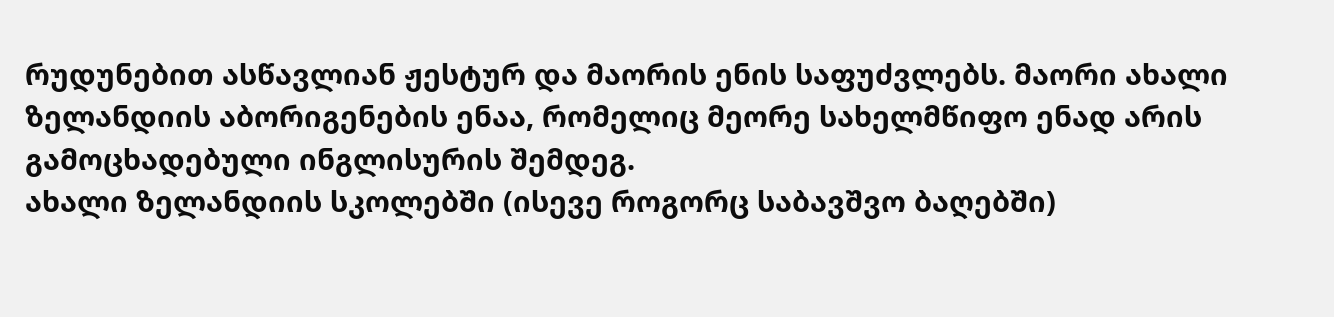რუდუნებით ასწავლიან ჟესტურ და მაორის ენის საფუძვლებს. მაორი ახალი ზელანდიის აბორიგენების ენაა, რომელიც მეორე სახელმწიფო ენად არის გამოცხადებული ინგლისურის შემდეგ.
ახალი ზელანდიის სკოლებში (ისევე როგორც საბავშვო ბაღებში)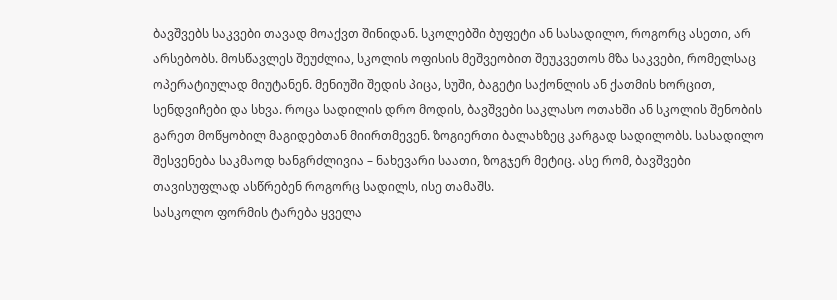ბავშვებს საკვები თავად მოაქვთ შინიდან. სკოლებში ბუფეტი ან სასადილო, როგორც ასეთი, არ არსებობს. მოსწავლეს შეუძლია, სკოლის ოფისის მეშვეობით შეუკვეთოს მზა საკვები, რომელსაც ოპერატიულად მიუტანენ. მენიუში შედის პიცა, სუში, ბაგეტი საქონლის ან ქათმის ხორცით, სენდვიჩები და სხვა. როცა სადილის დრო მოდის, ბავშვები საკლასო ოთახში ან სკოლის შენობის გარეთ მოწყობილ მაგიდებთან მიირთმევენ. ზოგიერთი ბალახზეც კარგად სადილობს. სასადილო შესვენება საკმაოდ ხანგრძლივია – ნახევარი საათი, ზოგჯერ მეტიც. ასე რომ, ბავშვები თავისუფლად ასწრებენ როგორც სადილს, ისე თამაშს.
სასკოლო ფორმის ტარება ყველა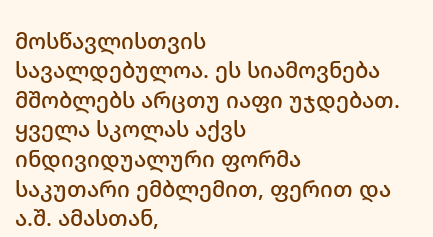მოსწავლისთვის სავალდებულოა. ეს სიამოვნება მშობლებს არცთუ იაფი უჯდებათ. ყველა სკოლას აქვს ინდივიდუალური ფორმა საკუთარი ემბლემით, ფერით და ა.შ. ამასთან,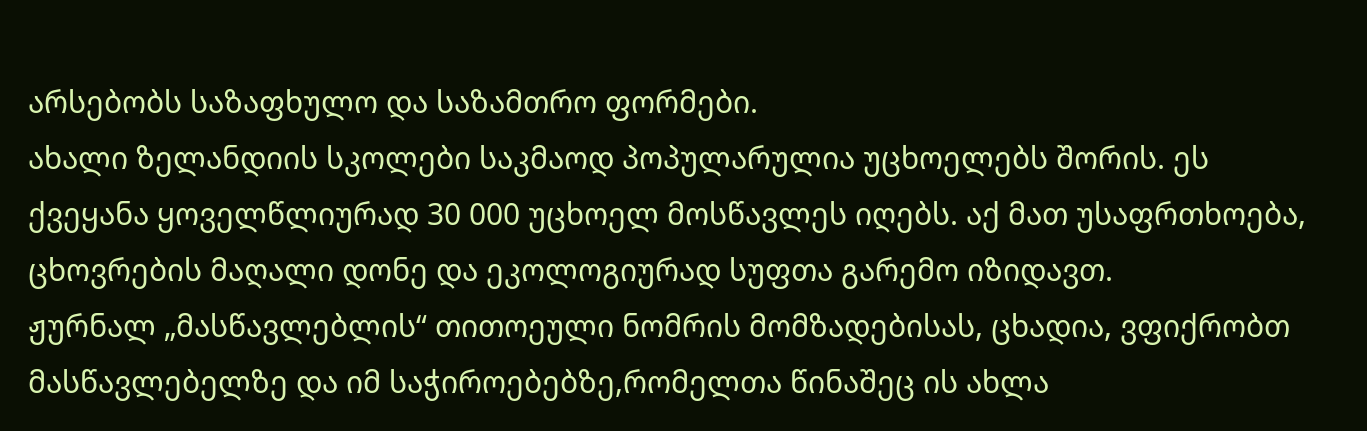არსებობს საზაფხულო და საზამთრო ფორმები.
ახალი ზელანდიის სკოლები საკმაოდ პოპულარულია უცხოელებს შორის. ეს ქვეყანა ყოველწლიურად 30 000 უცხოელ მოსწავლეს იღებს. აქ მათ უსაფრთხოება, ცხოვრების მაღალი დონე და ეკოლოგიურად სუფთა გარემო იზიდავთ.
ჟურნალ „მასწავლებლის“ თითოეული ნომრის მომზადებისას, ცხადია, ვფიქრობთ მასწავლებელზე და იმ საჭიროებებზე,რომელთა წინაშეც ის ახლა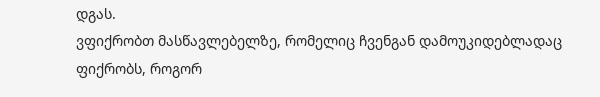დგას.
ვფიქრობთ მასწავლებელზე, რომელიც ჩვენგან დამოუკიდებლადაც ფიქრობს, როგორ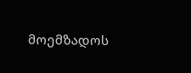მოემზადოს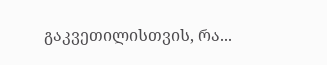გაკვეთილისთვის, რა...